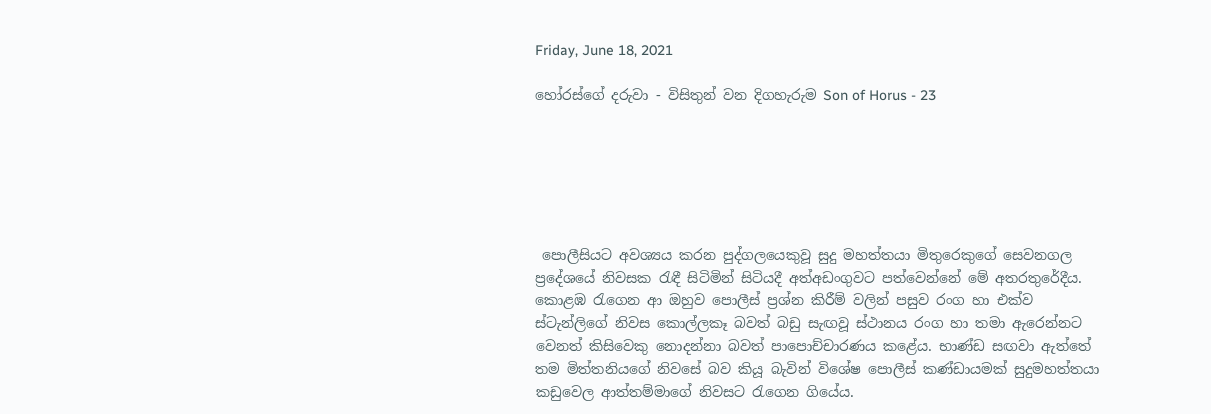Friday, June 18, 2021

හෝරස්ගේ දරුවා - විසිතුන් වන දිගහැරුම Son of Horus - 23






 පොලීසියට අවශ්‍යය කරන පුද්ගලයෙකුවූ සුදු මහත්තයා මිතුරෙකුගේ සෙවනගල ප්‍රදේශයේ නිවසක රැඳී සිටිමින් සිටියදී අත්අඩංගුවට පත්වෙන්නේ මේ අතරතුරේදීය. කොළඹ රැගෙන ආ ඔහුව පොලීස් ප්‍රශ්න කිරීම් වලින් පසුව රංග හා එක්ව ස්ටැන්ලිගේ නිවස කොල්ලකෑ බවත් බඩු සැඟවූ ස්ථානය රංග හා තමා ඇරෙන්නට වෙනත් කිසිවෙකු නොදන්නා බවත් පාපොච්චාරණය කළේය. භාණ්ඩ සඟවා ඇත්තේ තම මිත්තනියගේ නිවසේ බව කියූ බැවින් විශේෂ පොලීස් කණ්ඩායමක් සුදුමහත්තයා කඩුවෙල ආත්තම්මාගේ නිවසට රැගෙන ගියේය.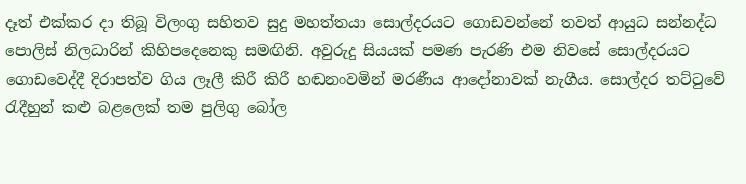දෑත් එක්කර දා තිබූ විලංගු සහිතව සුදු මහත්තයා සොල්දරයට ගොඩවන්නේ තවත් ආයුධ සන්නද්ධ පොලිස් නිලධාරින් කිහිපදෙනෙකු සමඟිනි. අවුරුදු සියයක් පමණ පැරණි එම නිවසේ සොල්දරයට ගොඩවෙද්දී දිරාපත්ව ගිය ලෑලී කිරී කිරී හඬනංවමින් මරණීය ආදෝනාවක් නැගීය. සොල්දර තට්ටුවේ රැදීහුන් කළු බළලෙක් තම පුලිගු බෝල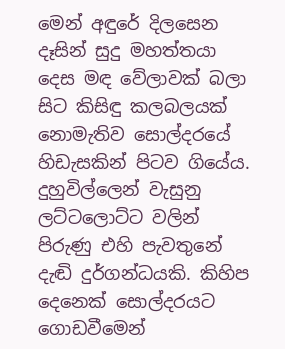මෙන් අඳුරේ දිලසෙන දෑසින් සුදු මහත්තයා දෙස මඳ වේලාවක් බලා සිට කිසිඳු කලබලයක් නොමැතිව සොල්දරයේ හිඩැසකින් පිටව ගියේය. දුහුවිල්ලෙන් වැසුනු ලට්ටලොට්ට වලින් පිරුණු එහි පැවතුනේ දැඬි දුර්ගන්ධයකි. කිහිප දෙනෙක් සොල්දරයට ගොඩවීමෙන්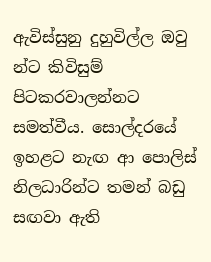ඇවිස්සුනු දුහුවිල්ල ඔවු න්ට කිවිසුම් පිටකරවාලන්නට සමත්වීය. සොල්දරයේ ඉහළට නැඟ ආ පොලිස් නිලධාරින්ට තමන් බඩු සඟවා ඇති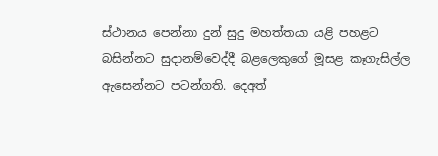ස්ථානය පෙන්නා දුන් සුදු මහත්තයා යළි පහළට බසින්නට සුදානම්වෙද්දී බළලෙකුගේ මූසළ කෑගැසිල්ල ඇසෙන්නට පටන්ගති. දෙඅත්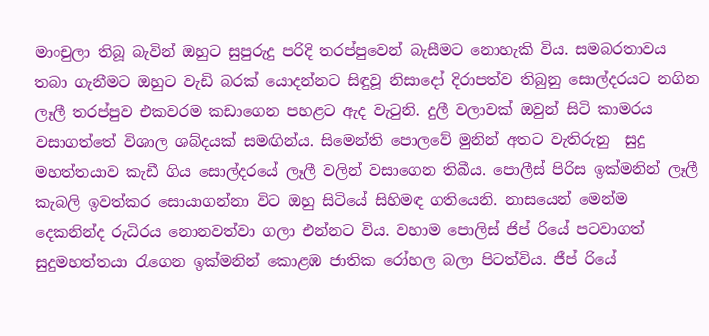මාංචුලා තිබූ බැවින් ඔහුට සුපුරුදු පරිදි තරප්පුවෙන් බැසීමට නොහැකි විය. සමබරතාවය තබා ගැනීමට ඔහුට වැඩි බරක් යොදන්නට සිඳුවූ නිසාදෝ දිරාපත්ව තිබුනු සොල්දරයට නගින ලෑලී තරප්පුව එකවරම කඩාගෙන පහළට ඇද වැටුනි. දුලී වලාවක් ඔවුන් සිටි කාමරය වසාගත්තේ විශාල ශබ්දයක් සමඟින්ය. සිමෙන්ති පොලවේ මුනින් අතට වැතිරුනු  සුදු මහත්තයාව කැඩී ගිය සොල්දරයේ ලෑලී වලින් වසාගෙන තිබීය. පොලීස් පිරිස ඉක්මනින් ලෑලී කැබලි ඉවත්කර සොයාගන්නා විට ඔහු සිටියේ සිහිමඳ ගතියෙනි. නාසයෙන් මෙන්ම දෙකනින්ද රුධිරය නොනවත්වා ගලා එන්නට විය. වහාම පොලිස් ජිප් රියේ පටවාගත් සුදුමහත්තයා රැගෙන ඉක්මනින් කොළඹ ජාතික රෝහල බලා පිටත්විය. ජීප් රියේ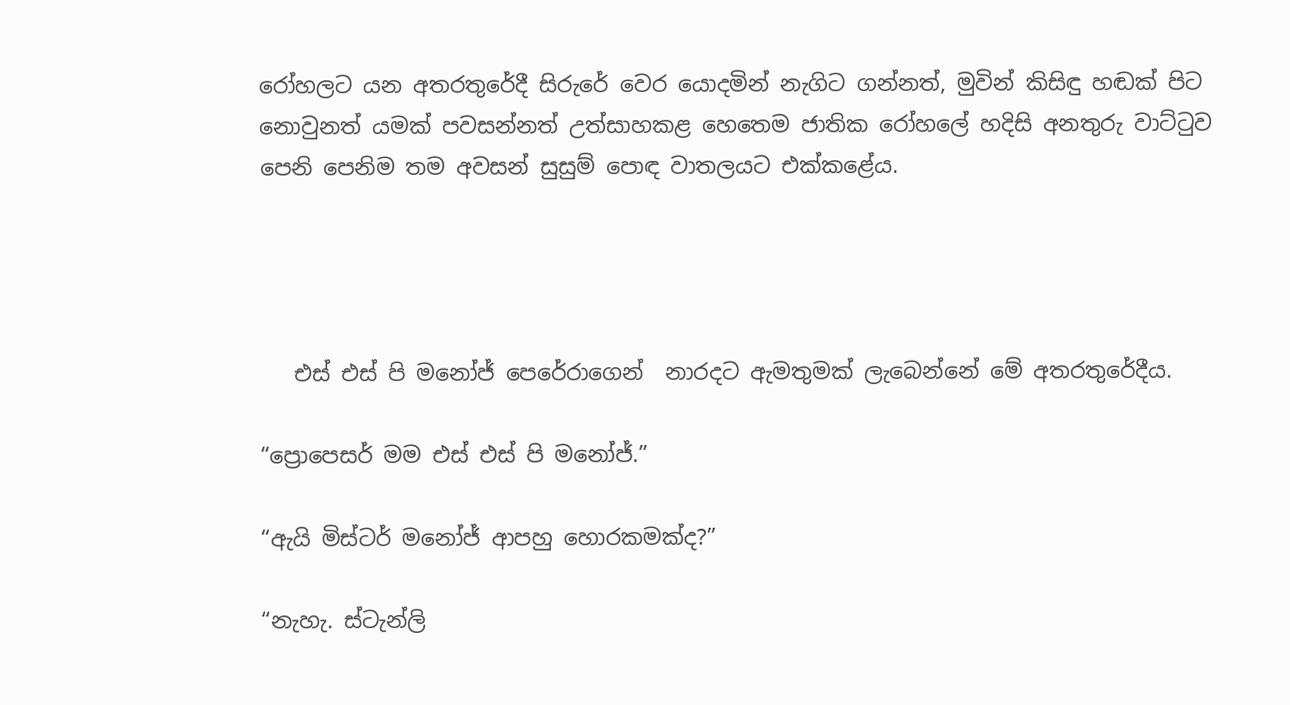රෝහලට යන අතරතුරේදී සිරුරේ වෙර යොදමින් නැගිට ගන්නත්, මුවින් කිසිඳු හඬක් පිට නොවුනත් යමක් පවසන්නත් උත්සාහකළ හෙතෙම ජාතික රෝහලේ හදිසි අනතුරු වාට්ටුව පෙනි පෙනිම තම අවසන් සුසුම් පොඳ වාතලයට එක්කළේය.




   එස් එස් පි මනෝජ් පෙරේරාගෙන්  නාරදට ඇමතුමක් ලැබෙන්නේ මේ අතරතුරේදීය.

“ප්‍රොපෙසර් මම එස් එස් පි මනෝජ්.”

“ඇයි මිස්ටර් මනෝජ් ආපහු හොරකමක්ද?”

“නැහැ. ස්ටැන්ලි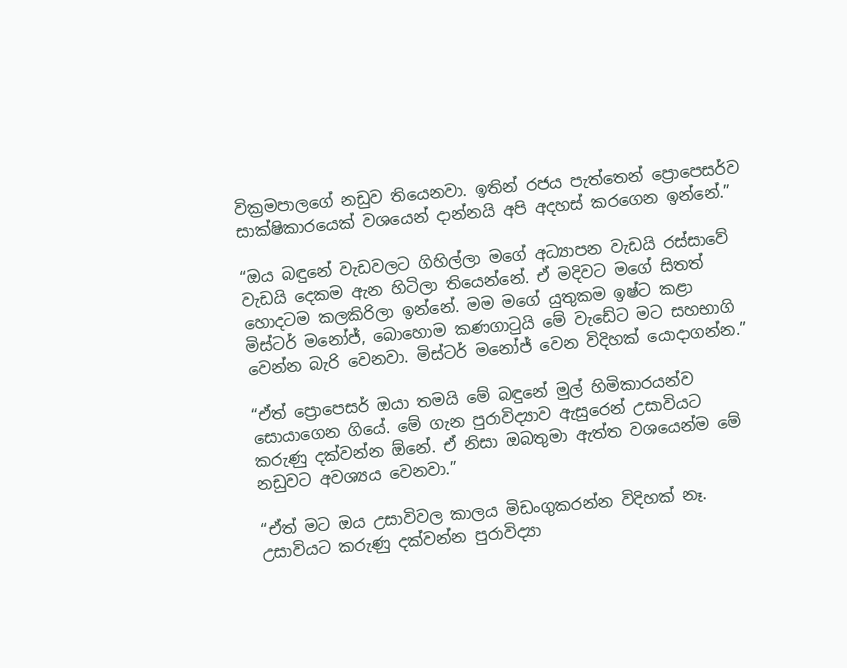වික්‍රමපාලගේ නඩුව තියෙනවා. ඉතින් රජය පැත්තෙන් ප්‍රොපෙසර්ව සාක්ෂිකාරයෙක් වශයෙන් දාන්නයි අපි අදහස් කරගෙන ඉන්නේ.”

“ඔය බඳුනේ වැඩවලට ගිහිල්ලා මගේ අධ්‍යාපන වැඩයි රස්සාවේ වැඩයි දෙකම ඇන හිටිලා තියෙන්නේ. ඒ මදිවට මගේ සිතත් හොදටම කලකිරිලා ඉන්නේ. මම මගේ යුතුකම ඉෂ්ට කළා මිස්ටර් මනෝජ්, බොහොම කණගාටුයි මේ වැඩේට මට සහභාගි වෙන්න බැරි වෙනවා. මිස්ටර් මනෝජ් වෙන විදිහක් යොදාගන්න.”

“ඒත් ප්‍රොපෙසර් ඔයා තමයි මේ බඳුනේ මුල් හිමිකාරයන්ව සොයාගෙන ගියේ. මේ ගැන පුරාවිද්‍යාව ඇසුරෙන් උසාවියට කරුණු දක්වන්න ඕනේ. ඒ නිසා ඔබතුමා ඇත්ත වශයෙන්ම මේ නඩුවට අවශ්‍යය වෙනවා.”

“ඒත් මට ඔය උසාවිවල කාලය මිඩංගුකරන්න විදිහක් නෑ. උසාවියට කරුණු දක්වන්න පුරාවිද්‍යා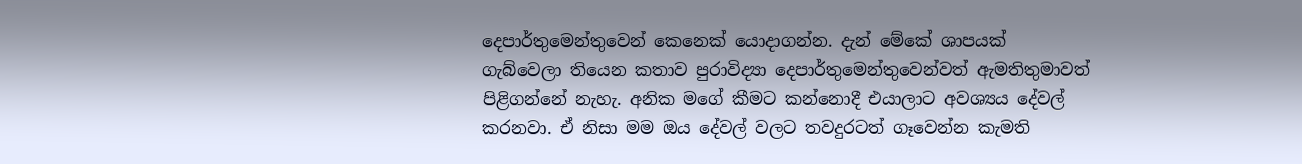දෙපාර්තුමෙන්තුවෙන් කෙනෙක් යොදාගන්න. දැන් මේකේ ශාපයක් ගැබ්වෙලා තියෙන කතාව පුරාවිද්‍යා දෙපාර්තුමෙන්තුවෙන්වත් ඇමතිතුමාවත් පිළිගන්නේ නැහැ. අනික මගේ කීමට කන්නොදී එයාලාට අවශ්‍යය දේවල් කරනවා. ඒ නිසා මම ඔය දේවල් වලට තවදුරටත් ගෑවෙන්න කැමති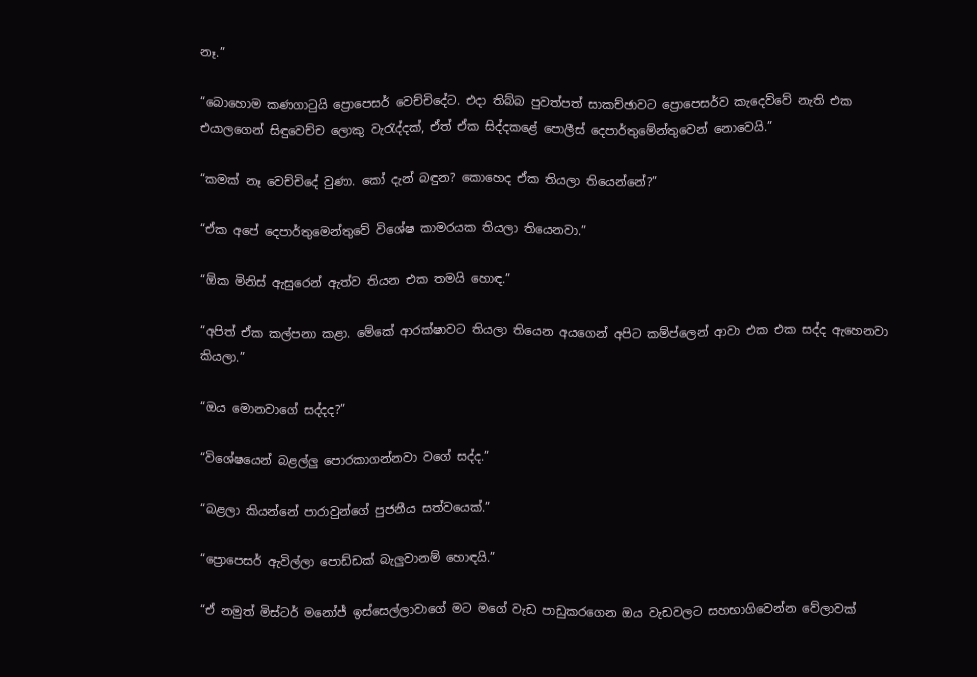නෑ.”

“බොහොම කණගාටුයි ප්‍රොපෙසර් වෙච්චිදේට. එදා තිබ්බ පුවත්පත් සාකච්ඡාවට ප්‍රොපෙසර්ව කැදෙව්වේ නැති එක එයාලගෙන් සිඳුවෙච්ච ලොකු වැරැද්දක්, ඒත් ඒක සිද්දකළේ පොලීස් දෙපාර්තුමේන්තුවෙන් නොවෙයි.”

“කමක් නෑ වෙච්චිදේ වුණා. කෝ දැන් බඳුන? කොහෙද ඒක තියලා තියෙන්නේ?”

“ඒක අපේ දෙපාර්තුමෙන්තුවේ විශේෂ කාමරයක තියලා තියෙනවා.”

“ඕක මිනිස් ඇසුරෙන් ඇත්ව තියන එක තමයි හොඳ.”

“අපිත් ඒක කල්පනා කළා. මේකේ ආරක්ෂාවට තියලා තියෙන අයගෙන් අපිට කම්ප්ලෙන් ආවා එක එක සද්ද ඇහෙනවා කියලා.”

“ඔය මොනවාගේ සද්දද?”

“විශේෂයෙන් බළල්ලු පොරකාගන්නවා වගේ සද්ද.”

“බළලා කියන්නේ පාරාවුන්ගේ පුජනීය සත්වයෙක්.”

“ප්‍රොපෙසර් ඇවිල්ලා පොඩ්ඩක් බැලුවානම් හොඳයි.”

“ඒ නමුත් මිස්ටර් මනෝජ් ඉස්සෙල්ලාවාගේ මට මගේ වැඩ පාඩුකරගෙන ඔය වැඩවලට සහභාගිවෙන්න වේලාවක්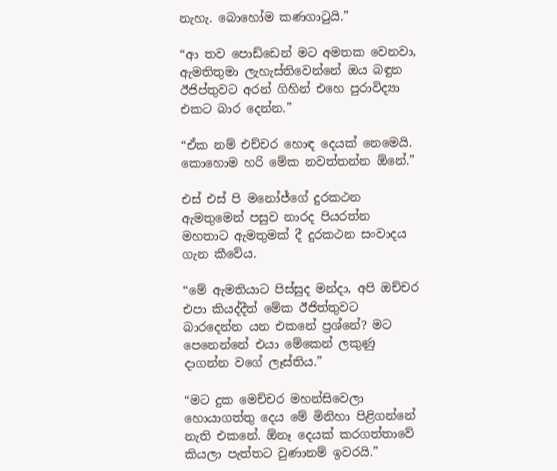නැහැ. බොහෝම කණගාටුයි.”

“ආ තව පොඩ්ඩෙන් මට අමතක වෙනවා, ඇමතිතුමා ලැහැස්තිවෙන්නේ ඔය බඳුන ඊජිප්තුවට අරන් ගිහින් එහෙ පුරාවිද්‍යා එකට බාර දෙන්න.”

“ඒක නම් එච්චර හොඳ දෙයක් නෙමෙයි. කොහොම හරි මේක නවත්තන්න ඕනේ.”

එස් එස් පි මනෝජ්ගේ දුරකථන ඇමතුමෙන් පසුව නාරද පියරත්න මහතාට ඇමතුමක් දී දුරකථන සංවාදය ගැන කීවේය.

“මේ ඇමතියාට පිස්සුද මන්දා, අපි ඔච්චර එපා කියද්දීත් මේක ඊජිත්තුවට බාරදෙන්න යන එකනේ ප්‍රශ්නේ? මට පෙනෙන්නේ එයා මේකෙන් ලකුණු දාගන්න වගේ ලෑස්තිය.”

“මට දුක මෙච්චර මහන්සිවෙලා හොයාගත්තු දෙය මේ මිනිහා පිළිගන්නේ නැති එකනේ. ඕනෑ දෙයක් කරගත්තාවේ කියලා පැත්තට වුණානම් ඉවරයි.”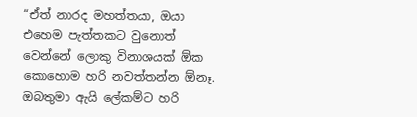“ඒත් නාරද මහත්තයා, ඔයා එහෙම පැත්තකට වුනොත් වෙන්නේ ලොකු විනාශයක් ඕක කොහොම හරි නවත්තන්න ඕනෑ. ඔබතුමා ඇයි ලේකම්ට හරි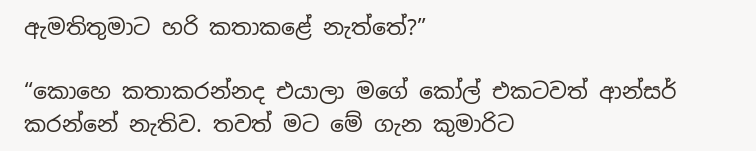ඇමතිතුමාට හරි කතාකළේ නැත්තේ?”

“කොහෙ කතාකරන්නද එයාලා මගේ කෝල් එකටවත් ආන්සර් කරන්නේ නැතිව. තවත් මට මේ ගැන කුමාරිට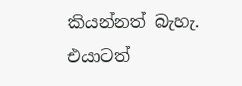කියන්නත් බැහැ. එයාටත්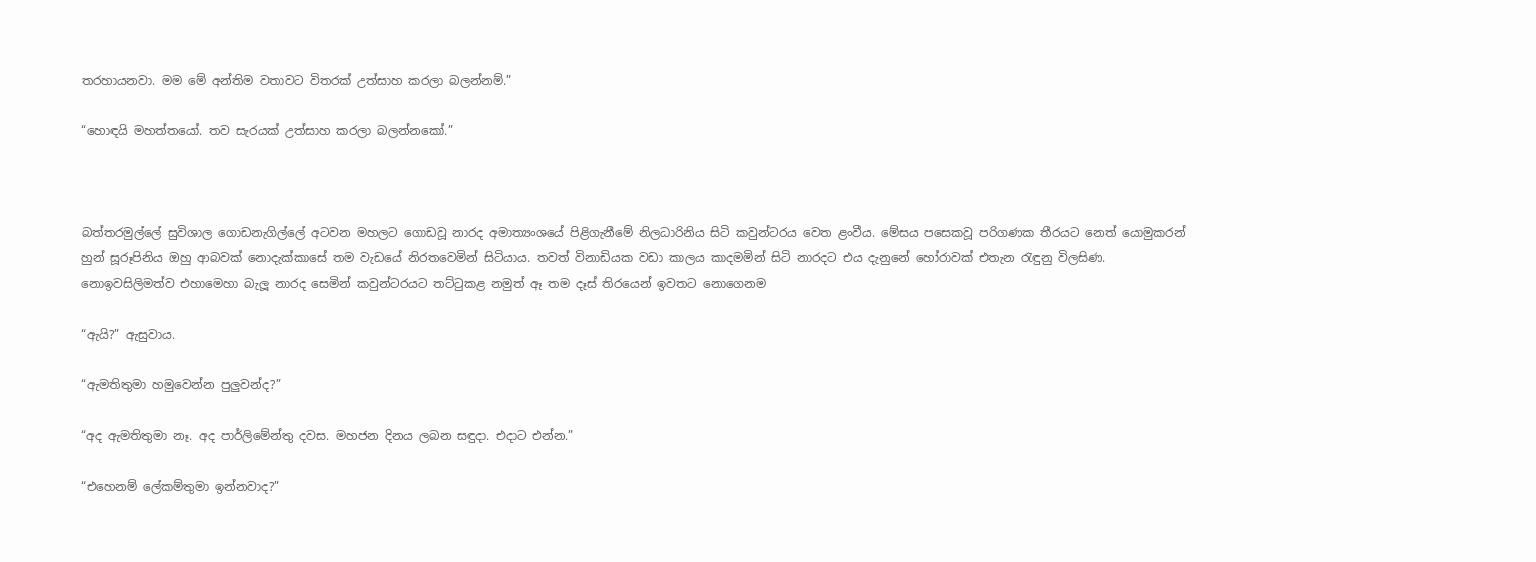තරහායනවා. මම මේ අන්තිම වතාවට විතරක් උත්සාහ කරලා බලන්නම්.”

“හොඳයි මහත්තයෝ. තව සැරයක් උත්සාහ කරලා බලන්නකෝ.”



බත්තරමුල්ලේ සුවිශාල ගොඩනැගිල්ලේ අටවන මහලට ගොඩවූ නාරද අමාත්‍යංශයේ පිළිගැනීමේ නිලධාරිනිය සිටි කවුන්ටරය වෙත ළංවීය. මේසය පසෙකවූ පරිගණක තීරයට නෙත් යොමුකරන් හුන් සූරූපිනිය ඔහු ආබවක් නොදැක්කාසේ තම වැඩයේ නිරතවෙමින් සිටියාය. තවත් විනාඩියක වඩා කාලය කාදමමින් සිටි නාරදට එය දැනුනේ හෝරාවක් එතැන රැඳුනු විලසිණ. නොඉවසිලිමත්ව එහාමෙහා බැලූ නාරද සෙමින් කවුන්ටරයට තට්ටුකළ නමුත් ඈ තම දෑස් තිරයෙන් ඉවතට නොගෙනම

“ඇයි?” ඇසුවාය.

“ඇමතිතුමා හමුවෙන්න පුලුවන්ද?”

“අද ඇමතිතුමා නෑ. අද පාර්ලිමේන්තු දවස. මහජන දිනය ලබන සඳුදා. එදාට එන්න.”

“එහෙනම් ලේකම්තුමා ඉන්නවාද?”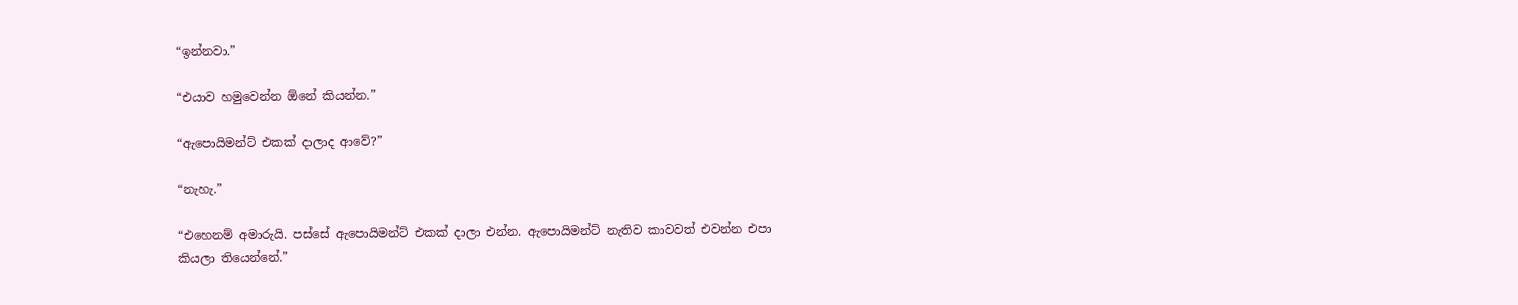“ඉන්නවා.”

“එයාව හමුවෙන්න ඕනේ කියන්න.”

“ඇපොයිමන්ට් එකක් දාලාද ආවේ?”

“නැහැ.”

“එහෙනම් අමාරුයි. පස්සේ ඇපොයිමන්ට් එකක් දාලා එන්න. ඇපොයිමන්ට් නැතිව කාවවත් එවන්න එපා කියලා තියෙන්නේ.”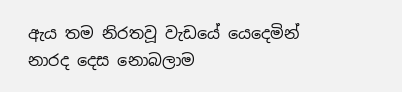ඇය තම නිරතවූ වැඩයේ යෙදෙමින් නාරද දෙස නොබලාම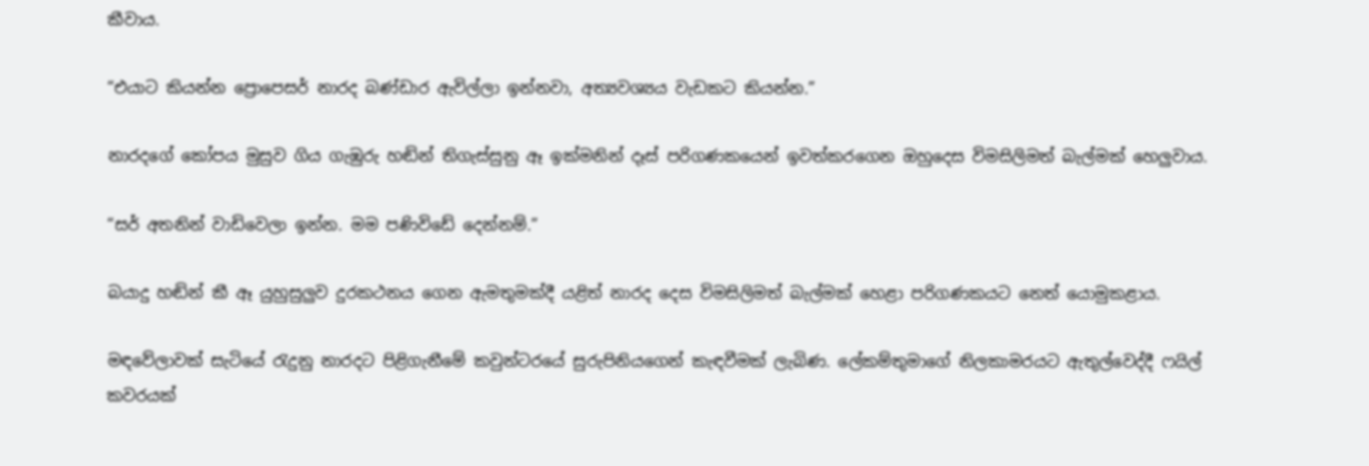කීවාය.

“එයාට කියන්න ප්‍රොපෙසර් නාරද බණ්ඩාර ඇවිල්ලා ඉන්නවා, අත්‍යවශ්‍යය වැඩකට කියන්න.”

නාරදගේ කෝපය මුසුව ගිය ගැඹුරු හඬින් තිගැස්සුනු ඈ ඉක්මනින් දෑස් පරිගණකයෙන් ඉවත්කරගෙන ඔහුදෙස විමසිලිමත් බැල්මක් හෙලුවාය.

“සර් අතනින් වාඩිවෙලා ඉන්න. මම පණිවිඩේ දෙන්නම්.”

බයාදු හඬින් කී ඈ යුහුසුලුව දුරකථනය ගෙන ඇමතුමක්දී යළිත් නාරද දෙස විමසිලිමත් බැල්මක් හෙළා පරිගණකයට නෙත් යොමුකළාය.

මඳවේලාවක් සැටියේ රැදුනු නාරදට පිළිගැනීමේ කවුන්ටරයේ සුරුපිනියගෙන් කැඳවීමක් ලැබිණ. ලේකම්තුමාගේ නිලකාමරයට ඇතුල්වෙද්දී ෆයිල් කවරයක්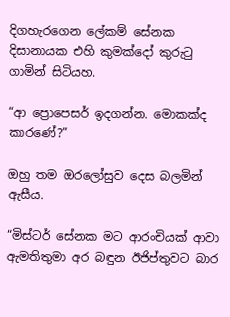දිගහැරගෙන ලේකම් සේනක දිසානායක එහි කුමක්දෝ කුරුටු ගාමින් සිටියහ.

“ආ ප්‍රොපෙසර් ඉදගන්න. මොකක්ද කාරණේ?”

ඔහු තම ඔරලෝසුව දෙස බලමින් ඇසීය.

“මිස්ටර් සේනක මට ආරංචියක් ආවා ඇමතිතුමා අර බඳුන ඊජිප්තුවට බාර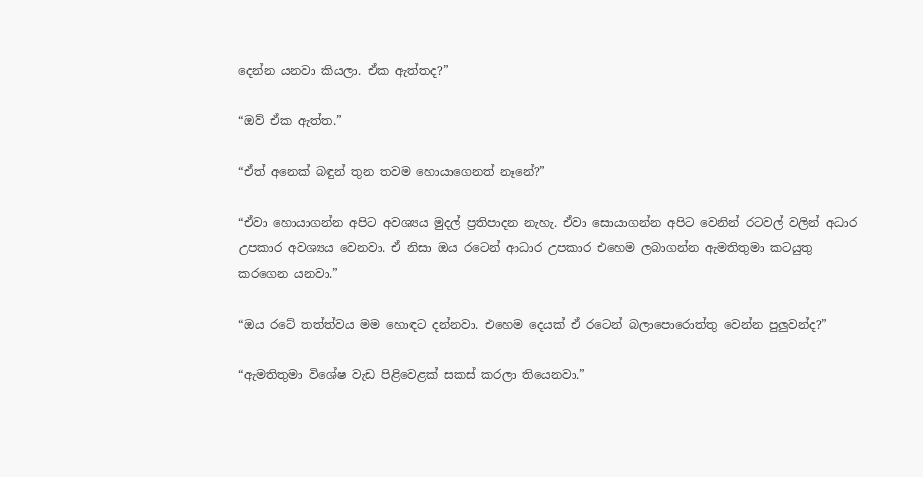දෙන්න යනවා කියලා. ඒක ඇත්තද?”

“ඔව් ඒක ඇත්ත.”

“ඒත් අනෙක් බඳුන් තුන තවම හොයාගෙනත් නෑනේ?”

“ඒවා හොයාගන්න අපිට අවශ්‍යය මුදල් ප්‍රතිපාදන නැහැ. ඒවා සොයාගන්න අපිට වෙනින් රටවල් වලින් අධාර උපකාර අවශ්‍යය වෙනවා. ඒ නිසා ඔය රටෙන් ආධාර උපකාර එහෙම ලබාගන්න ඇමතිතුමා කටයුතු කරගෙන යනවා.”

“ඔය රටේ තත්ත්වය මම හොඳට දන්නවා. එහෙම දෙයක් ඒ රටෙන් බලාපොරොත්තු වෙන්න පුලුවන්ද?”

“ඇමතිතුමා විශේෂ වැඩ පිළිවෙළක් සකස් කරලා තියෙනවා.”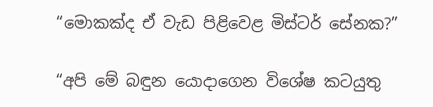“මොකක්ද ඒ වැඩ පිළිවෙළ මිස්ටර් සේනක?”

“අපි මේ බඳුන යොදාගෙන විශේෂ කටයුතු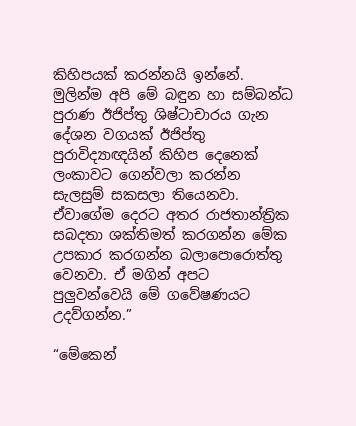කිහිපයක් කරන්නයි ඉන්නේ. මුලින්ම අපි මේ බඳුන හා සම්බන්ධ පුරාණ ඊජිප්තු ශිෂ්ටාචාරය ගැන දේශන වගයක් ඊජිප්තු පුරාවිද්‍යාඥයින් කිහිප දෙනෙක් ලංකාවට ගෙන්වලා කරන්න සැලසුම් සකසලා තියෙනවා. ඒවාගේම දෙරට අතර රාජතාන්ත්‍රික සබදතා ශක්තිමත් කරගන්න මේක උපකාර කරගන්න බලාපොරොත්තු වෙනවා. ඒ මගින් අපට පුලුවන්වෙයි මේ ගවේෂණයට උදව්ගන්න.”

“මේකෙන්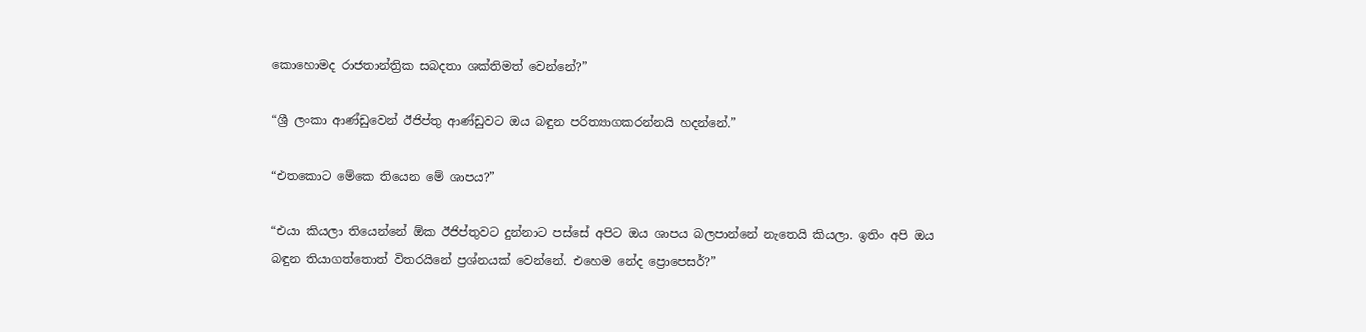කොහොමද රාජතාන්ත්‍රික සබදතා ශක්තිමත් වෙන්නේ?”

“ශ්‍රී ලංකා ආණ්ඩුවෙන් ඊජිප්තු ආණ්ඩුවට ඔය බඳුන පරිත්‍යාගකරන්නයි හදන්නේ.”

“එතකොට මේකෙ තියෙන මේ ශාපය?”

“එයා කියලා තියෙන්නේ ඕක ඊජිප්තුවට දුන්නාට පස්සේ අපිට ඔය ශාපය බලපාන්නේ නැතෙයි කියලා. ඉතිං අපි ඔය බඳුන තියාගත්තොත් විතරයිනේ ප්‍රශ්නයක් වෙන්නේ. එහෙම නේද ප්‍රොපෙසර්?”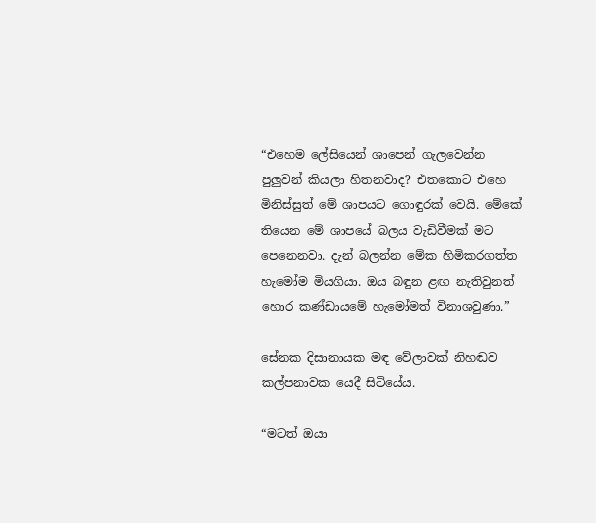“එහෙම ලේසියෙන් ශාපෙන් ගැලවෙන්න පුලුවන් කියලා හිතනවාද? එතකොට එහෙ මිනිස්සුත් මේ ශාපයට ගොඳුරක් වෙයි. මේකේ තියෙන මේ ශාපයේ බලය වැඩිවීමක් මට පෙනෙනවා. දැන් බලන්න මේක හිමිකරගත්ත හැමෝම මියගියා. ඔය බඳුන ළඟ නැතිවුනත් හොර කණ්ඩායමේ හැමෝමත් විනාශවුණා.”

සේනක දිසානායක මඳ වේලාවක් නිහඬව කල්පනාවක යෙදී සිටියේය.

“මටත් ඔයා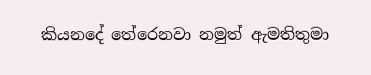කියනදේ තේරෙනවා නමුත් ඇමතිතුමා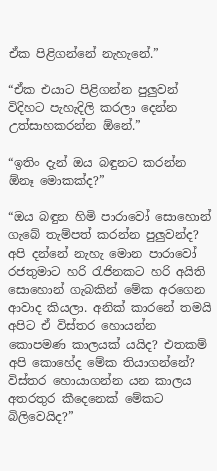ඒක පිළිගන්නේ නැහැනේ.”

“ඒක එයාට පිළිගන්න පුලුවන් විදිහට පැහැදිලි කරලා දෙන්න උත්සාහකරන්න ඕනේ.”

“ඉතිං දැන් ඔය බඳුනට කරන්න ඕනෑ මොකක්ද?”

“ඔය බඳුන හිමි පාරාවෝ සොහොන් ගැබේ තැම්පත් කරන්න පුලුවන්ද? අපි දන්නේ නැහැ මොන පාරාවෝ රජතුමාට හරි රැජිනකට හරි අයිති සොහොන් ගැබකින් මේක අරගෙන ආවාද කියලා. අනික් කාරනේ තමයි අපිට ඒ විස්තර හොයන්න කොපමණ කාලයක් යයිද? එතකම් අපි කොහේද මේක තියාගන්නේ? විස්තර හොයාගන්න යන කාලය අතරතුර කීදෙනෙක් මේකට බිලිවෙයිද?”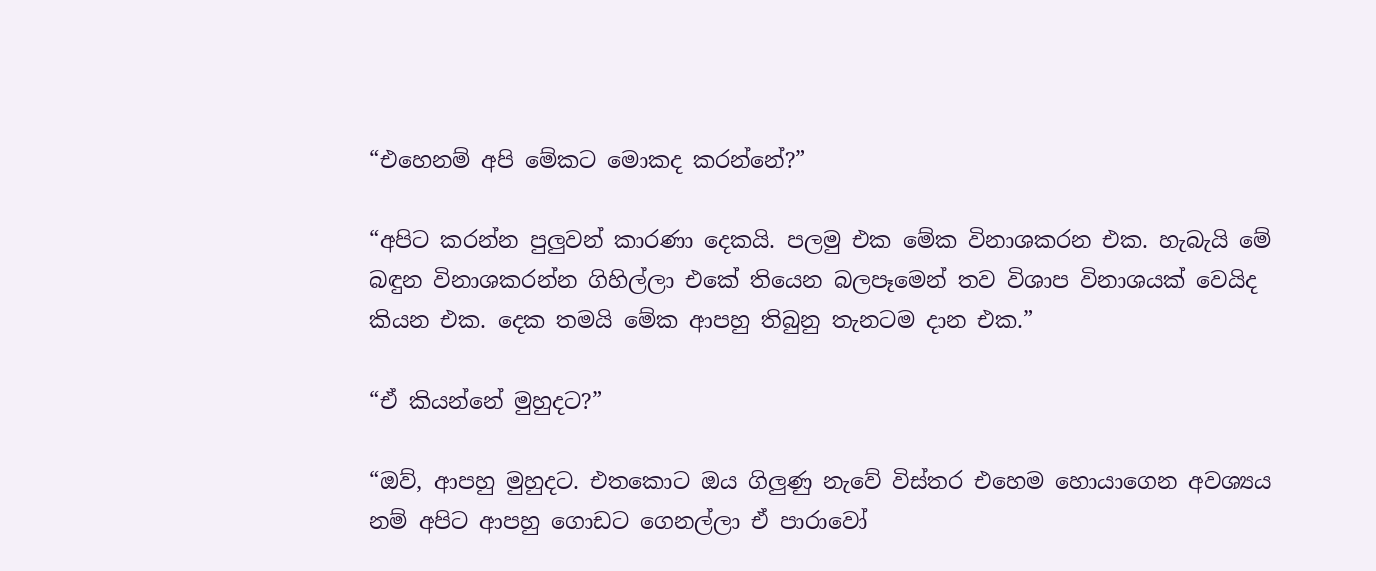“එහෙනම් අපි මේකට මොකද කරන්නේ?”

“අපිට කරන්න පුලුවන් කාරණා දෙකයි. පලමු එක මේක විනාශකරන එක. හැබැයි මේ බඳුන විනාශකරන්න ගිහිල්ලා එකේ තියෙන බලපෑමෙන් තව විශාප විනාශයක් වෙයිද කියන එක. දෙක තමයි මේක ආපහු තිබුනු තැනටම දාන එක.”

“ඒ කියන්නේ මුහුදට?”

“ඔව්, ආපහු මුහුදට. එතකොට ඔය ගිලුණු නැවේ විස්තර එහෙම හොයාගෙන අවශ්‍යය නම් අපිට ආපහු ගොඩට ගෙනල්ලා ඒ පාරාවෝ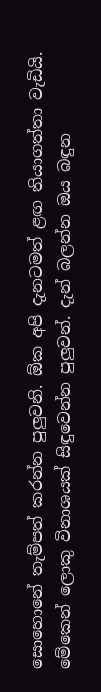සොහොනේ තැම්පත් කරන්න පුලුවනි. ඕක අපි දැනටමත් ළඟ තියාගත්තා වැඩියි. මේකෙන් ලොකු විනාශයක් සිඳුවෙන්න පුලුවන්. දැන් බලන්න ඔය බඳුන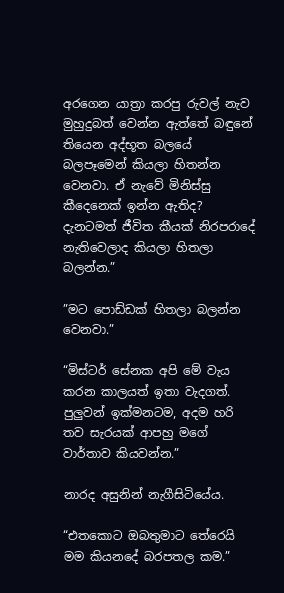අරගෙන යාත්‍රා කරපු රුවල් නැව මුහුදුබත් වෙන්න ඇත්තේ බඳුනේ තියෙන අද්භූත බලයේ බලපෑමෙන් කියලා හිතන්න වෙනවා. ඒ නැවේ මිනිස්සු කීදෙනෙක් ඉන්න ඇතිද? දැනටමත් ජීවිත කීයක් නිරපරාදේ නැතිවෙලාද කියලා හිතලා බලන්න.”

”මට පොඩ්ඩක් හිතලා බලන්න වෙනවා.”

“මිස්ටර් සේනක අපි මේ වැය කරන කාලයත් ඉතා වැදගත්. පුලුවන් ඉක්මනටම, අදම හරි තව සැරයක් ආපහු මගේ වාර්තාව කියවන්න.”

නාරද අසුනින් නැගීසිටියේය.

“එතකොට ඔබතුමාට තේරෙයි මම කියනදේ බරපතල කම.”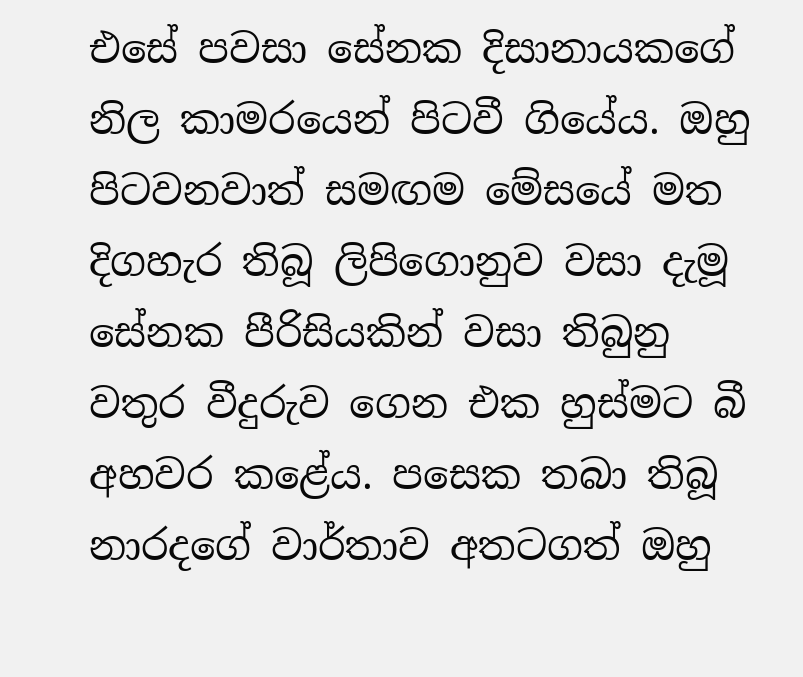එසේ පවසා සේනක දිසානායකගේ නිල කාමරයෙන් පිටවී ගියේය. ඔහු පිටවනවාත් සමඟම මේසයේ මත දිගහැර තිබූ ලිපිගොනුව වසා දැමූ සේනක පීරිසියකින් වසා තිබුනු වතුර වීදුරුව ගෙන එක හුස්මට බී අහවර කළේය. පසෙක තබා තිබූ නාරදගේ වාර්තාව අතටගත් ඔහු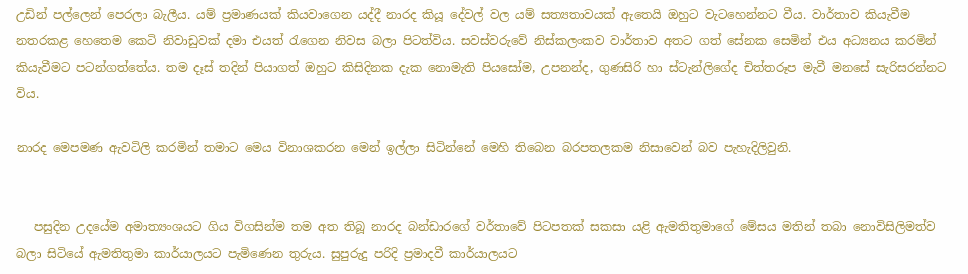උඩින් පල්ලෙන් පෙරලා බැලීය. යම් ප්‍රමාණයක් කියවාගෙන යද්දී නාරද කියූ දේවල් වල යම් සත්‍යතාවයක් ඇතෙයි ඔහුට වැටහෙන්නට වීය. වාර්තාව කියැවීම නතරකළ හෙතෙම කෙටි නිවාඩුවක් දමා එයත් රැගෙන නිවස බලා පිටත්විය. සවස්වරුවේ නිස්කලංකව වාර්තාව අතට ගත් සේනක සෙමින් එය අධ්‍යනය කරමින් කියැවීමට පටන්ගත්තේය. තම දෑස් තදින් පියාගත් ඔහුට කිසිදිනක දැක නොමැති පියසෝම, උපනන්ද, ගුණසිරි හා ස්ටැන්ලිගේද චිත්තරූප මැවී මනසේ සැරිසරන්නට විය.

නාරද මෙපමණ ඇවටිලි කරමින් තමාට මෙය විනාශකරන මෙන් ඉල්ලා සිටින්නේ මෙහි තිබෙන බරපතලකම නිසාවෙන් බව පැහැදිලිවුනි.


   පසුදින උදයේම අමාත්‍යංශයට ගිය විගසින්ම තම අත තිබූ නාරද බන්ඩාරගේ වර්තාවේ පිටපතක් සකසා යළි ඇමතිතුමාගේ මේසය මතින් තබා නොවිසිලිමත්ව බලා සිටියේ ඇමතිතුමා කාර්යාලයට පැමිණෙන තුරුය. සුපුරුදු පරිදි ප්‍රමාදවී කාර්යාලයට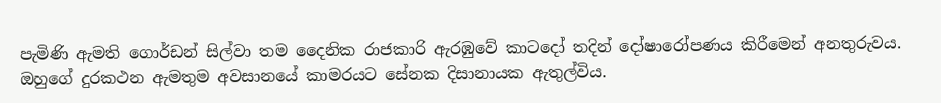පැමිණි ඇමති ගොර්ඩන් සිල්වා තම දෛනික රාජකාරි ඇරඹුවේ කාටදෝ තදින් දෝෂාරෝපණය කිරීමෙන් අනතුරුවය. ඔහුගේ දුරකථන ඇමතුම අවසානයේ කාමරයට සේනක දිසානායක ඇතුල්විය.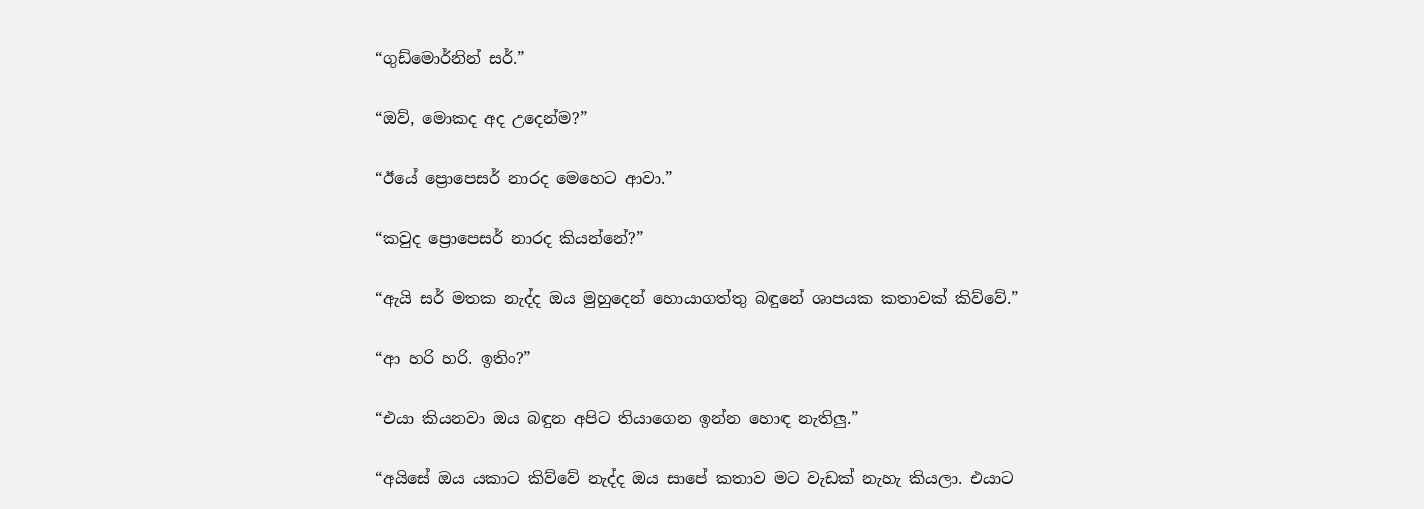“ගුඩ්මොර්නින් සර්.”

“ඔව්, මොකද අද උදෙන්ම?”

“ඊයේ ප්‍රොපෙසර් නාරද මෙහෙට ආවා.”

“කවුද ප්‍රොපෙසර් නාරද කියන්නේ?”

“ඇයි සර් මතක නැද්ද ඔය මුහුදෙන් හොයාගත්තු බඳුනේ ශාපයක කතාවක් කිව්වේ.”

“ආ හරි හරි. ඉතිං?”

“එයා කියනවා ඔය බඳුන අපිට තියාගෙන ඉන්න හොඳ නැතිලු.”

“අයිසේ ඔය යකාට කිව්වේ නැද්ද ඔය සාපේ කතාව මට වැඩක් නැහැ කියලා. එයාට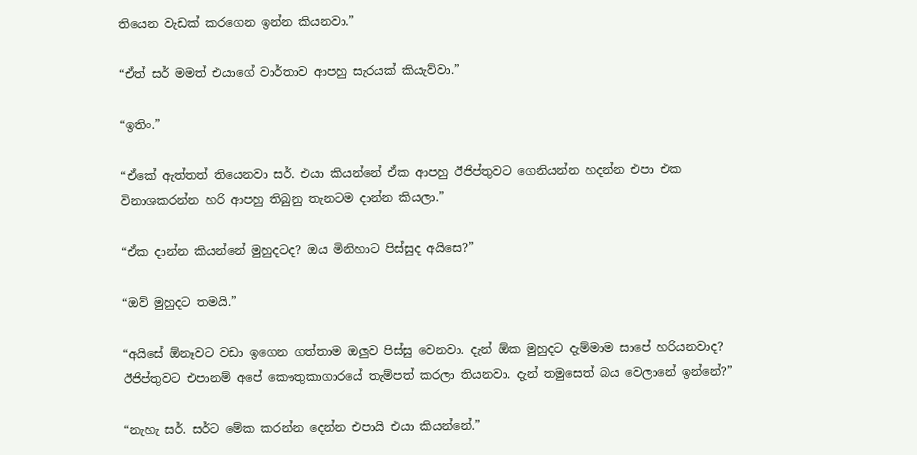තියෙන වැඩක් කරගෙන ඉන්න කියනවා.”

“ඒත් සර් මමත් එයාගේ වාර්තාව ආපහු සැරයක් කියැව්වා.”

“ඉතිං.”

“ඒකේ ඇත්තත් තියෙනවා සර්. එයා කියන්නේ ඒක ආපහු ඊජිප්තුවට ගෙනියන්න හදන්න එපා එක විනාශකරන්න හරි ආපහු තිබුනු තැනටම දාන්න කියලා.”

“ඒක දාන්න කියන්නේ මුහුදටද? ඔය මිනිහාට පිස්සුද අයිසෙ?”

“ඔව් මුහුදට තමයි.”

“අයිසේ ඕනෑවට වඩා ඉගෙන ගත්තාම ඔලුව පිස්සු වෙනවා. දැන් ඕක මුහුදට දැම්මාම සාපේ හරියනවාද? ඊජිප්තුවට එපානම් අපේ කෞතුකාගාරයේ තැම්පත් කරලා තියනවා. දැන් තමුසෙත් බය වෙලානේ ඉන්නේ?”

“නැහැ සර්. සර්ට මේක කරන්න දෙන්න එපායි එයා කියන්නේ.”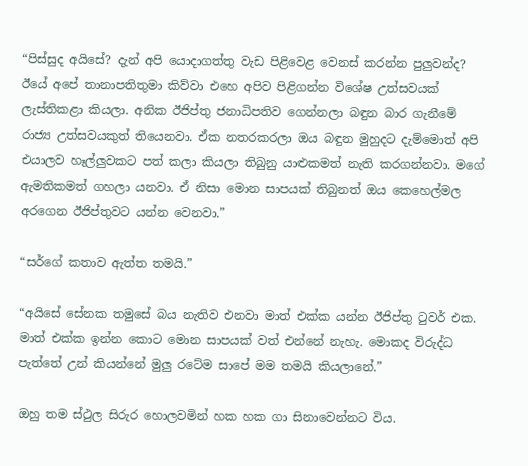“පිස්සුද අයිසේ? දැන් අපි යොදාගත්තු වැඩ පිළිවෙළ වෙනස් කරන්න පුලුවන්ද? ඊයේ අපේ තානාපතිතුමා කිව්වා එහෙ අපිව පිළිගන්න විශේෂ උත්සවයක් ලැස්තිකළා කියලා. අනික ඊජිප්තු ජනාධිපතිව ගෙන්නලා බඳුන බාර ගැනීමේ රාජ්‍ය උත්සවයකුත් තියෙනවා. ඒක නතරකරලා ඔය බඳුන මුහුදට දැම්මොත් අපි එයාලව හෑල්ලුවකට පත් කලා කියලා තිබුනු යාළුකමත් නැති කරගන්නවා. මගේ ඇමතිකමත් ගහලා යනවා. ඒ නිසා මොන සාපයක් තිබුනත් ඔය කෙහෙල්මල අරගෙන ඊජිප්තුවට යන්න වෙනවා.”

“සර්ගේ කතාව ඇත්ත තමයි.”

“අයිසේ සේනක තමුසේ බය නැතිව එනවා මාත් එක්ක යන්න ඊජිප්තු ටුවර් එක. මාත් එක්ක ඉන්න කොට මොන සාපයක් වත් එන්නේ නැහැ. මොකද විරුද්ධ පැත්තේ උන් කියන්නේ මුලු රටේම සාපේ මම තමයි කියලානේ.”

ඔහු තම ස්ථුල සිරුර හොලවමින් හක හක ගා සිනාවෙන්නට විය.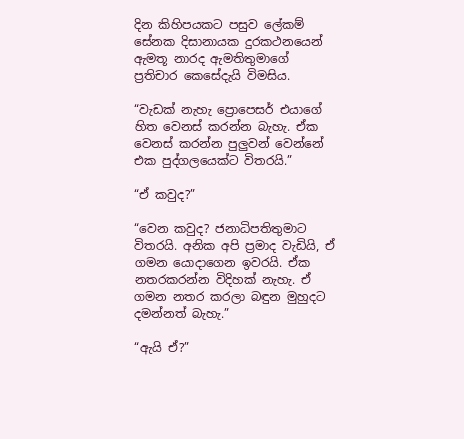දින කිහිපයකට පසුව ලේකම් සේනක දිසානායක දුරකථනයෙන් ඇමතූ නාරද ඇමතිතුමාගේ ප්‍රතිචාර කෙසේදැයි විමසිය.

“වැඩක් නැහැ ප්‍රොපෙසර් එයාගේ හිත වෙනස් කරන්න බැහැ. ඒක වෙනස් කරන්න පුලුවන් වෙන්නේ එක පුද්ගලයෙක්ට විතරයි.”

“ඒ කවුද?”

“වෙන කවුද? ජනාධිපතිතුමාට විතරයි. අනික අපි ප්‍රමාද වැඩියි, ඒ ගමන යොදාගෙන ඉවරයි. ඒක නතරකරන්න විදිහක් නැහැ. ඒ ගමන නතර කරලා බඳුන මුහුදට දමන්නත් බැහැ.”

“ඇයි ඒ?”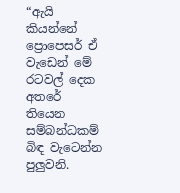“ඇයි කියන්නේ ප්‍රොපෙසර් ඒ වැඩෙන් මේ රටවල් දෙක අතරේ තියෙන සම්බන්ධකම් බිඳ වැටෙන්න පුලුවනි.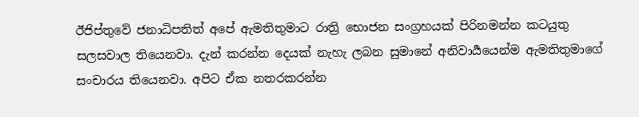ඊජිප්තුවේ ජනාධිපතිත් අපේ ඇමතිතුමාට රාත්‍රි භොජන සංග්‍රහයක් පිරිනමන්න කටයුතු සලසවාල තියෙනවා. දැන් කරන්න දෙයක් නැහැ ලබන සුමානේ අනිවාර්‍යයෙන්ම ඇමතිතුමාගේ සංචාරය තියෙනවා. අපිට ඒක නතරකරන්න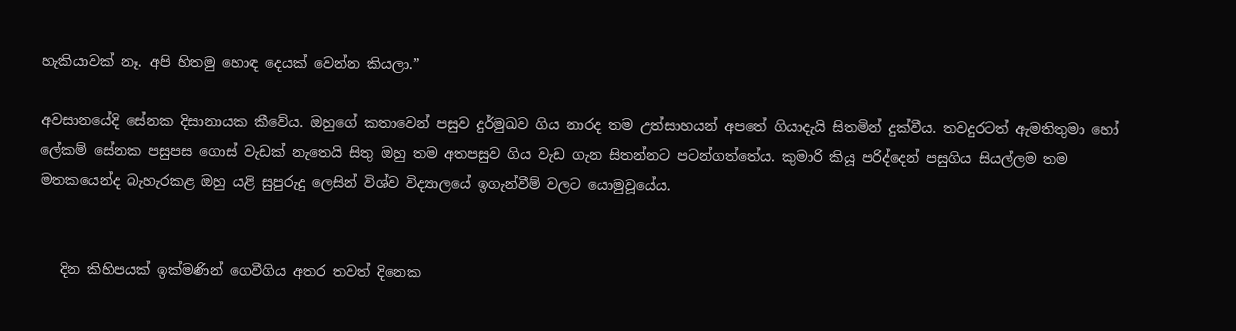හැකියාවක් නෑ. අපි හිතමු හොඳ දෙයක් වෙන්න කියලා.”

අවසානයේදි සේනක දිසානායක කීවේය. ඔහුගේ කතාවෙන් පසුව දුර්මුඛව ගිය නාරද තම උත්සාහයන් අපතේ ගියාදැයි සිතමින් දුක්වීය. තවදුරටත් ඇමතිතුමා හෝ ලේකම් සේනක පසුපස ගොස් වැඩක් නැතෙයි සිතු ඔහු තම අතපසුව ගිය වැඩ ගැන සිතන්නට පටන්ගත්තේය. කුමාරි කියූ පරිද්දෙන් පසුගිය සියල්ලම තම මතකයෙන්ද බැහැරකළ ඔහු යළි සුපුරුදු ලෙසින් විශ්ව විද්‍යාලයේ ඉගැන්වීම් වලට යොමුවූයේය.


   දින කිහිපයක් ඉක්මණින් ගෙවීගිය අතර තවත් දිනෙක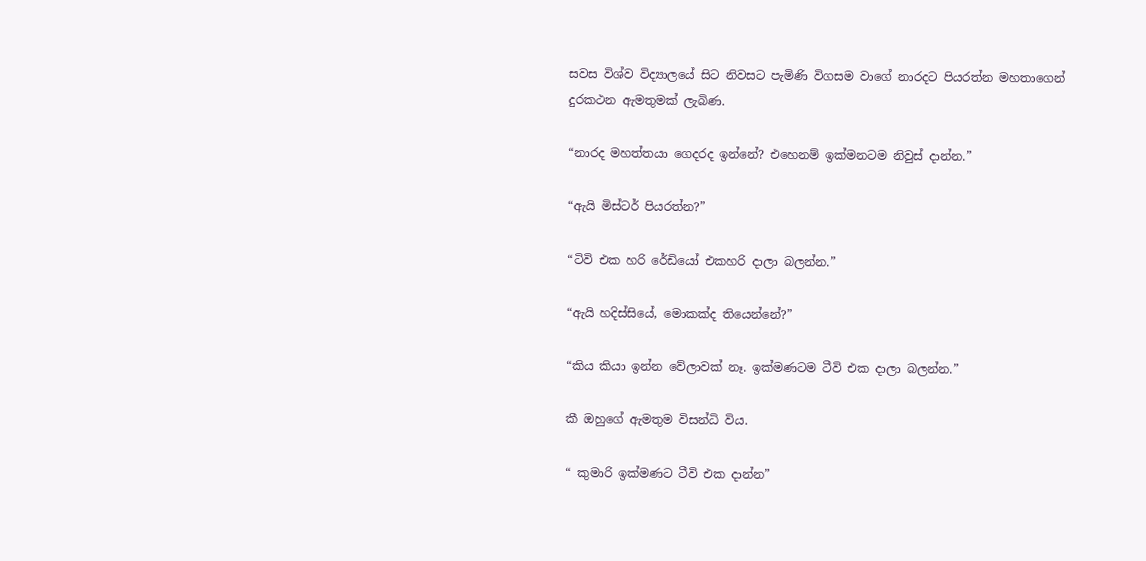සවස විශ්ව විද්‍යාලයේ සිට නිවසට පැමිණි විගසම වාගේ නාරදට පියරත්න මහතාගෙන් දුරකථන ඇමතුමක් ලැබිණ.

“නාරද මහත්තයා ගෙදරද ඉන්නේ? එහෙනම් ඉක්මනටම නිවුස් දාන්න.”

“ඇයි මිස්ටර් පියරත්න?”

“ටිවි එක හරි රේඩියෝ එකහරි දාලා බලන්න.”

“ඇයි හදිස්සියේ, මොකක්ද තියෙන්නේ?”

“කිය කියා ඉන්න වේලාවක් නෑ. ඉක්මණටම ටීවි එක දාලා බලන්න.”

කී ඔහුගේ ඇමතුම විසන්ධි විය.

“ කුමාරි ඉක්මණට ටීවි එක දාන්න”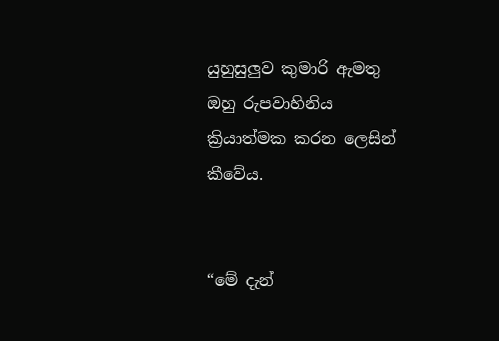යුහුසුලුව කුමාරි ඇමතු ඔහු රුපවාහිනිය ක්‍රියාත්මක කරන ලෙසින් කීවේය.


“මේ දැන්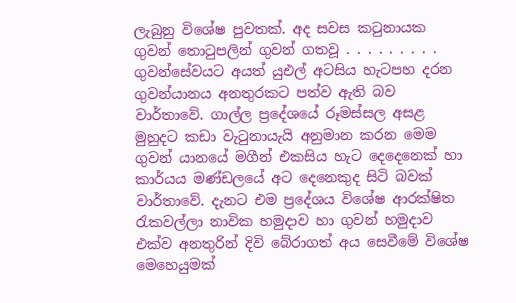ලැබුනු විශේෂ පුවතක්. අද සවස කටුනායක ගුවන් තොටුපලින් ගුවන් ගතවූ . . . . . . . . . ගුවන්සේවයට අයත් යුඑල් අටසිය හැටපහ දරන ගුවන්යානය අනතුරකට පත්ව ඇති බව වාර්තාවේ. ගාල්ල ප්‍රදේශයේ රූමස්සල අසළ මුහුදට කඩා වැටුනායැයි අනුමාන කරන මෙම ගුවන් යානයේ මගීන් එකසිය හැට දෙදෙනෙක් හා කාර්යය මණ්ඩලයේ අට දෙනෙකුද සිටි බවක් වාර්තාවේ. දැනට එම ප්‍රදේශය විශේෂ ආරක්ෂිත රැකවල්ලා නාවික හමුදාව හා ගුවන් හමුදාව එක්ව අනතුරින් දිවි බේරාගත් අය සෙවීමේ විශේෂ මෙහෙයුමක්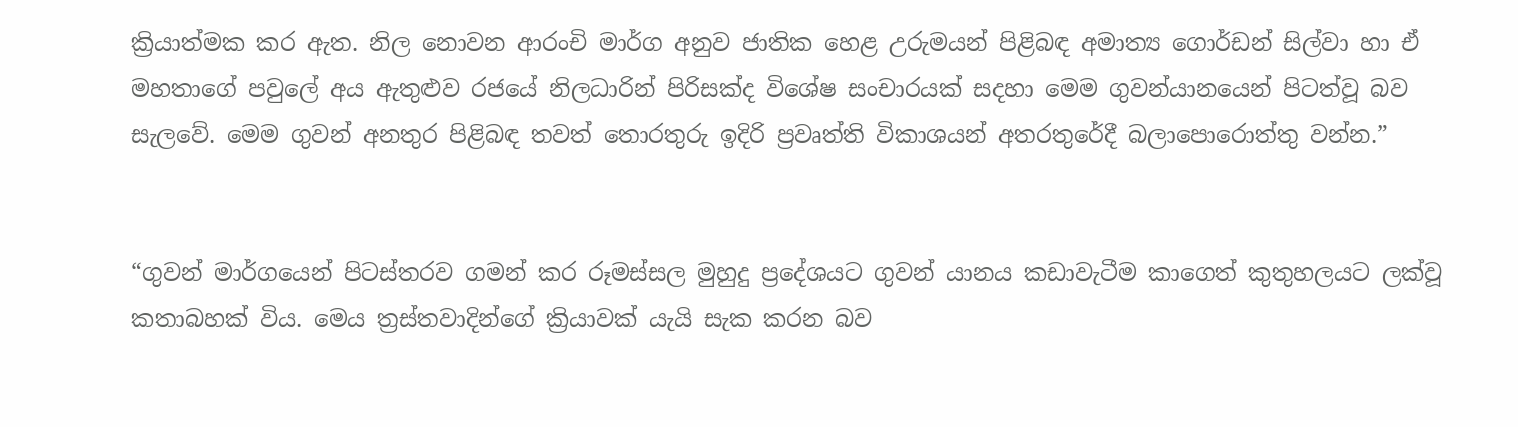ක්‍රියාත්මක කර ඇත. නිල නොවන ආරංචි මාර්ග අනුව ජාතික හෙළ උරුමයන් පිළිබඳ අමාත්‍ය ගොර්ඩන් සිල්වා හා ඒ මහතාගේ පවුලේ අය ඇතුළුව රජයේ නිලධාරින් පිරිසක්ද විශේෂ සංචාරයක් සදහා මෙම ගුවන්යානයෙන් පිටත්වූ බව සැලවේ. මෙම ගුවන් අනතුර පිළිබඳ තවත් තොරතුරු ඉදිරි ප්‍රවෘත්ති විකාශයන් අතරතුරේදී බලාපොරොත්තු වන්න.”


“ගුවන් මාර්ගයෙන් පිටස්තරව ගමන් කර රූමස්සල මුහුදු ප්‍රදේශයට ගුවන් යානය කඩාවැටීම කාගෙත් කුතුහලයට ලක්වූ කතාබහක් විය. මෙය ත්‍රස්තවාදින්ගේ ක්‍රියාවක් යැයි සැක කරන බව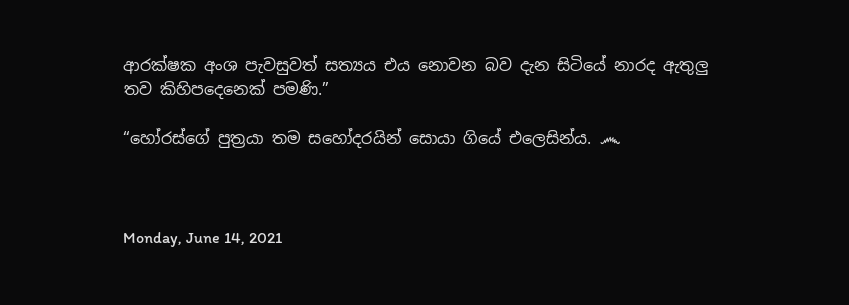ආරක්ෂක අංශ පැවසුවත් සත්‍යය එය නොවන බව දැන සිටියේ නාරද ඇතුලු තව කිහිපදෙනෙක් පමණි.”

“හෝරස්ගේ පුත්‍රයා තම සහෝදරයින් සොයා ගියේ එලෙසින්ය. ෴



Monday, June 14, 2021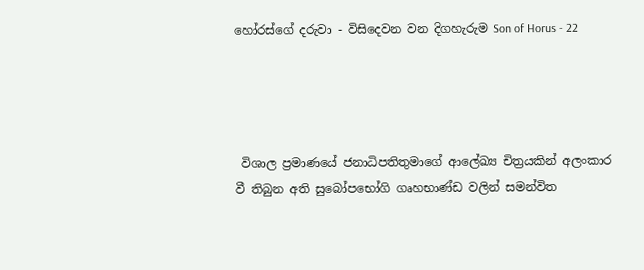හෝරස්ගේ දරුවා - විසිදෙවන වන දිගහැරුම Son of Horus - 22




 විශාල ප්‍රමාණයේ ජනාධිපතිතුමාගේ ආලේඛ්‍ය චිත්‍රයකින් අලංකාර වී තිබුන අති සුබෝපභෝගි ගෘහභාණ්ඩ වලින් සමන්විත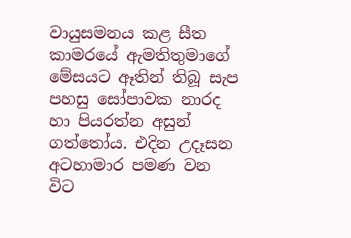වායුසමනය කළ සීත කාමරයේ ඇමතිතුමාගේ මේසයට ඈතින් තිබූ සැප පහසු සෝපාවක නාරද හා පියරත්න අසුන් ගත්තෝය. එදින උදෑසන අටහාමාර පමණ වන විට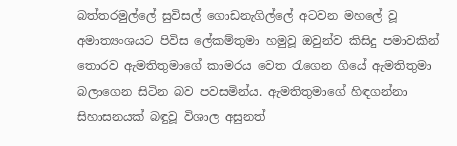බත්තරමුල්ලේ සුවිසල් ගොඩනැගිල්ලේ අටවන මහලේ වූ අමාත්‍යංශයට පිවිස ලේකම්තුමා හමුවූ ඔවුන්ව කිසිදු පමාවකින් තොරව ඇමතිතුමාගේ කාමරය වෙත රැගෙන ගියේ ඇමතිතුමා බලාගෙන සිටින බව පවසමින්ය. ඇමතිතුමාගේ හිඳගන්නා සිහාසනයක් බඳුවූ විශාල අසුනත්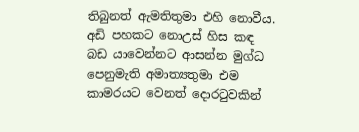තිබුනත් ඇමතිතුමා එහි නොවීය. අඩි පහකට නොඋස් හිස කඳ බඩ යාවෙන්නට ආසන්න මුග්ධ පෙනුමැති අමාත්‍යතුමා එම කාමරයට වෙනත් දොරටුවකින්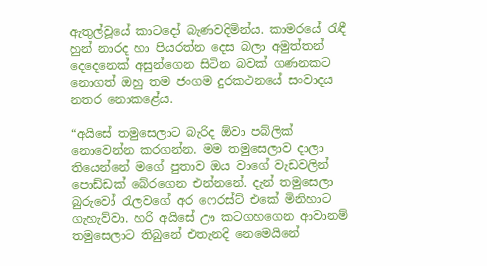ඇතුල්වූයේ කාටදෝ බැණවදිමින්ය. කාමරයේ රැඳී හුන් නාරද හා පියරත්න දෙස බලා අමුත්තන් දෙදෙනෙක් අසුන්ගෙන සිටින බවක් ගණනකට නොගත් ඔහු තම ජංගම දුරකථනයේ සංවාදය නතර නොකළේය.

“අයිසේ තමුසෙලාට බැරිද ඕවා පබ්ලික් නොවෙන්න කරගන්න. මම තමුසෙලාව දාලා තියෙන්නේ මගේ පුතාව ඔය වාගේ වැඩවලින් පොඩ්ඩක් බේරගෙන එන්නනේ. දැන් තමුසෙලා බුරුවෝ රැලවගේ අර ෆෙරස්ට් එකේ මිනිහාට ගැහැව්වා. හරි අයිසේ ඌ කටගහගෙන ආවානම් තමුසෙලාට තිබුනේ එතැනදි නෙමෙයිනේ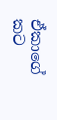ඒකාගේ කට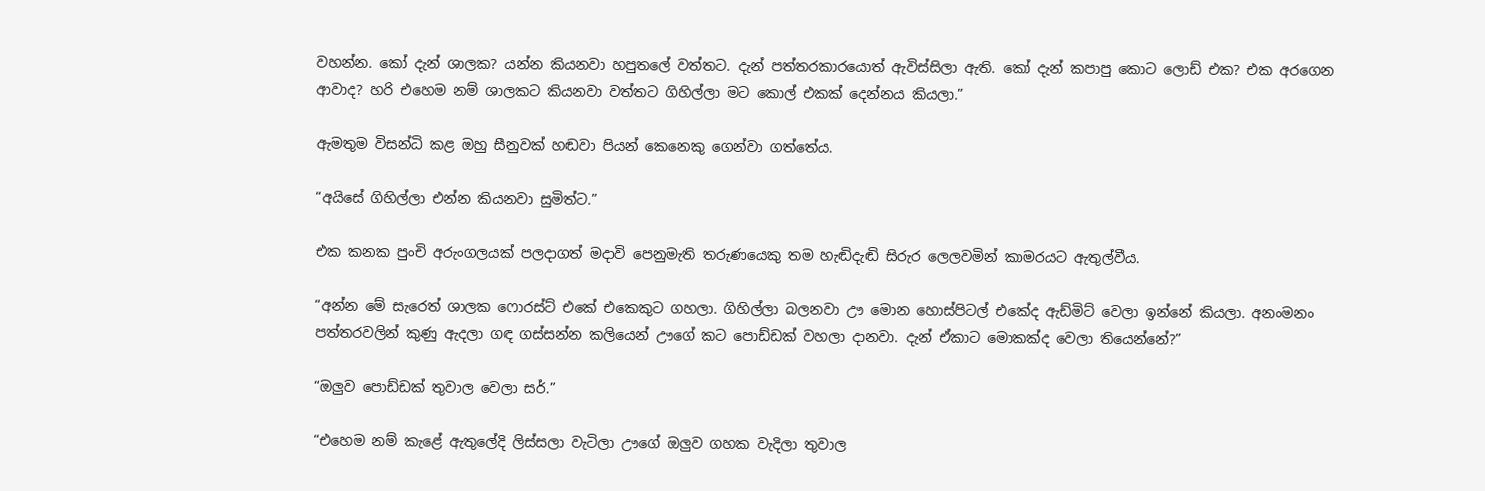වහන්න. කෝ දැන් ශාලක? යන්න කියනවා හපුතලේ වත්තට. දැන් පත්තරකාරයොත් ඇවිස්සිලා ඇති. කෝ දැන් කපාපු කොට ලොඩ් එක? එක අරගෙන ආවාද? හරි එහෙම නම් ශාලකට කියනවා වත්තට ගිහිල්ලා මට කොල් එකක් දෙන්නය කියලා.”

ඇමතුම විසන්ධි කළ ඔහු සීනුවක් හඬවා පියන් කෙනෙකු ගෙන්වා ගත්තේය.

“අයිසේ ගිහිල්ලා එන්න කියනවා සුමිත්ට.”

එක කනක පුංචි අරුංගලයක් පලදාගත් මදාවි පෙනුමැති තරුණයෙකු තම හැඬිදැඬි සිරුර ලෙලවමින් කාමරයට ඇතුල්වීය.

“අන්න මේ සැරෙත් ශාලක ෆොරස්ට් එකේ එකෙකුට ගහලා. ගිහිල්ලා බලනවා ඌ මොන හොස්පිටල් එකේද ඇඩ්මිට් වෙලා ඉන්නේ කියලා. අනංමනං පත්තරවලින් කුණු ඇදලා ගඳ ගස්සන්න කලියෙන් ඌගේ කට පොඩ්ඩක් වහලා දානවා. දැන් ඒකාට මොකක්ද වෙලා තියෙන්නේ?”

“ඔලුව පොඩ්ඩක් තුවාල වෙලා සර්.”

“එහෙම නම් කැළේ ඇතුලේදි ලිස්සලා වැටිලා ඌගේ ඔලුව ගහක වැදිලා තුවාල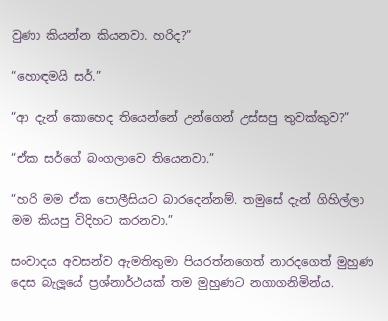වුණා කියන්න කියනවා. හරිද?”

“හොඳමයි සර්.”

“ආ දැන් කොහෙද තියෙන්නේ උන්ගෙන් උස්සපු තුවක්කුව?”

“ඒක සර්ගේ බංගලාවෙ තියෙනවා.”

“හරි මම ඒක පොලීසියට බාරදෙන්නම්. තමුසේ දැන් ගිහිල්ලා මම කියපු විදිහට කරනවා.”

සංවාදය අවසන්ව ඇමතිතුමා පියරත්නගෙත් නාරදගෙත් මුහුණ දෙස බැලූයේ ප්‍රශ්නාර්ථයක් තම මුහුණට නගාගනිමින්ය.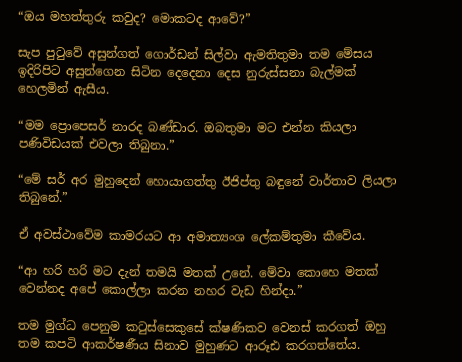“ඔය මහත්තුරු කවුද? මොකටද ආවේ?”

සැප පුටුවේ අසුන්ගත් ගොර්ඩන් සිල්වා ඇමතිතුමා තම මේසය ඉදිරිපිට අසුන්ගෙන සිටින දෙදෙනා දෙස නුරුස්සනා බැල්මක් හෙලමින් ඇසීය.

“මම ප්‍රොපෙසර් නාරද බණ්ඩාර. ඔබතුමා මට එන්න කියලා පණිවිඩයක් එවලා තිබුනා.”

“මේ සර් අර මුහුදෙන් හොයාගත්තු ඊජිප්තු බඳුනේ වාර්තාව ලියලා තිබුනේ.”

ඒ අවස්ථාවේම කාමරයට ආ අමාත්‍යංශ ලේකම්තුමා කීවේය.

“ආ හරි හරි මට දැන් තමයි මතක් උනේ. මේවා කොහෙ මතක් වෙන්නද අපේ කොල්ලා කරන නහර වැඩ හින්දා.”

තම මුග්ධ පෙනුම කටුස්සෙකුසේ ක්ෂණිකව වෙනස් කරගත් ඔහු තම කපටි ආකර්ෂණීය සිනාව මුහුණට ආරූඪ කරගත්තේය.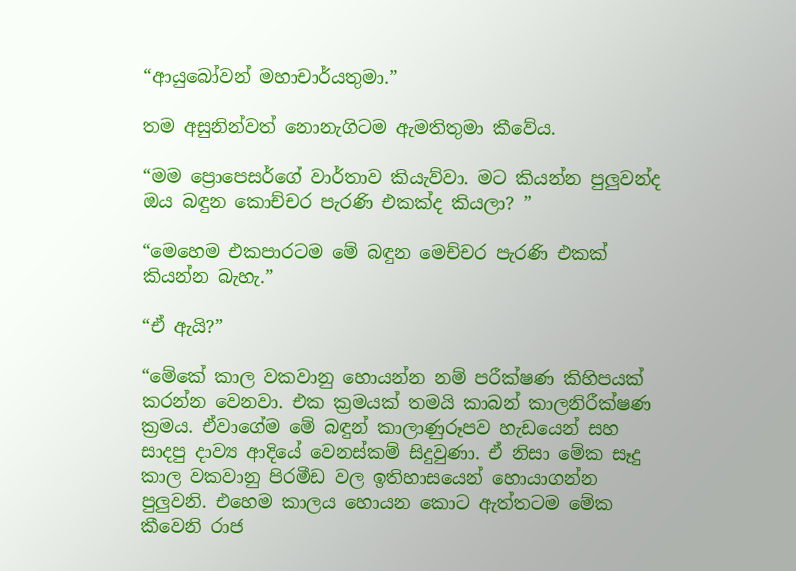“ආයුබෝවන් මහාචාර්යතුමා.”

තම අසුනින්වත් නොනැගිටම ඇමතිතුමා කීවේය.

“මම ප්‍රොපෙසර්ගේ වාර්තාව කියැව්වා. මට කියන්න පුලුවන්ද ඔය බඳුන කොච්චර පැරණි එකක්ද කියලා? ”

“මෙහෙම එකපාරටම මේ බඳුන මෙච්චර පැරණි එකක් කියන්න බැහැ.”

“ඒ ඇයි?”

“මේකේ කාල වකවානු හොයන්න නම් පරීක්ෂණ කිහිපයක් කරන්න වෙනවා. එක ක්‍රමයක් තමයි කාබන් කාලනිරීක්ෂණ ක්‍රමය. ඒවාගේම මේ බඳුන් කාලාණුරූපව හැඩයෙන් සහ සාදපු දාව්‍ය ආදියේ වෙනස්කම් සිදුවුණා. ඒ නිසා මේක සෑදු කාල වකවානු පිරමීඩ වල ඉතිහාසයෙන් හොයාගන්න පුලුවනි. එහෙම කාලය හොයන කොට ඇත්තටම මේක කීවෙනි රාජ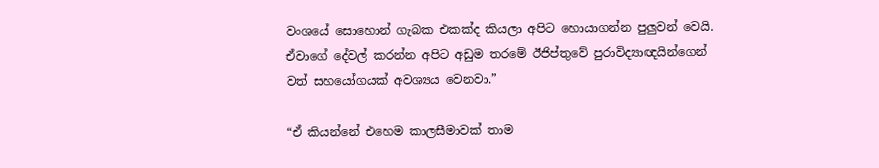වංශයේ සොහොන් ගැබක එකක්ද කියලා අපිට හොයාගන්න පුලුවන් වෙයි. ඒවාගේ දේවල් කරන්න අපිට අඩුම තරමේ ඊජිප්තුවේ පුරාවිද්‍යාඥයින්ගෙන් වත් සහයෝගයක් අවශ්‍යය වෙනවා.”

“ඒ කියන්නේ එහෙම කාලසීමාවක් තාම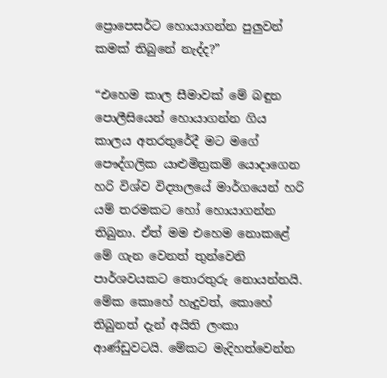ප්‍රොපෙසර්ට හොයාගන්න පුලුවන් කමක් තිබුනේ නැද්ද?”

“එහෙම කාල සීමාවක් මේ බඳුන පොලීසියෙන් හොයාගන්න ගිය කාලය අතරතුරේදී මට මගේ පෞද්ගලික යාළුමිත්‍රකම් යොදාගෙන හරි විශ්ව විද්‍යාලයේ මාර්ගයෙන් හරි යම් තරමකට හෝ හොයාගන්න තිබුනා. ඒත් මම එහෙම නොකළේ මේ ගැන වෙනත් තුන්වෙනි පාර්ශවයකට තොරතුරු නොයන්නයි. මේක කොහේ හැදුවත්, කොහේ තිබුනත් දැන් අයිති ලංකා ආණ්ඩුවටයි. මේකට මැදිහත්වෙන්න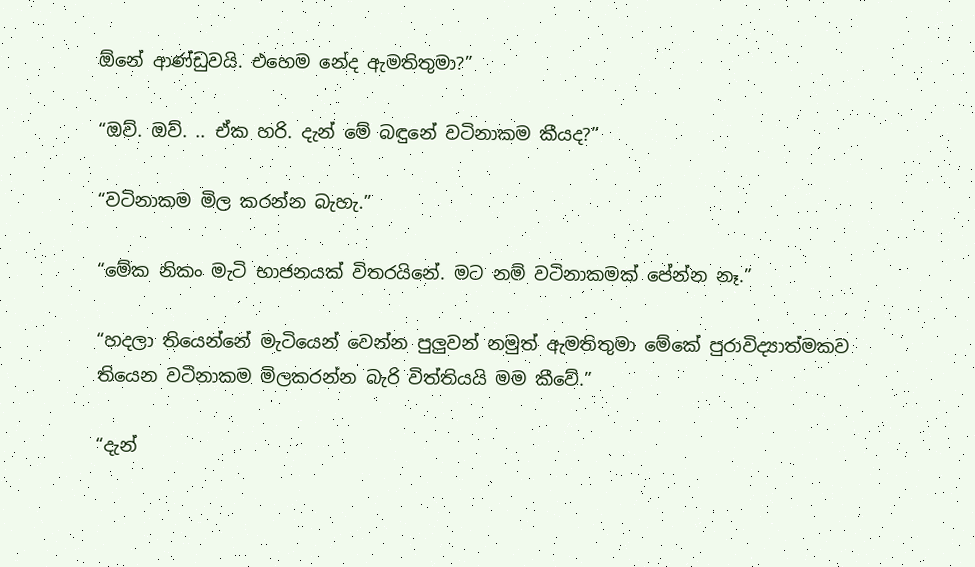ඕනේ ආණ්ඩුවයි. එහෙම නේද ඇමතිතුමා?”

“ඔව්. ඔව්. .. ඒක හරි. දැන් මේ බඳුනේ වටිනාකම කීයද?”

“වටිනාකම මිල කරන්න බැහැ.”

“මේක නිකං මැටි භාජනයක් විතරයිනේ. මට නම් වටිනාකමක් පේන්න නෑ.”

“හදලා තියෙන්නේ මැටියෙන් වෙන්න පුලුවන් නමුත් ඇමතිතුමා මේකේ පුරාවිද්‍යාත්මකව තියෙන වටිනාකම මිලකරන්න බැරි විත්තියයි මම කීවේ.”

“දැන්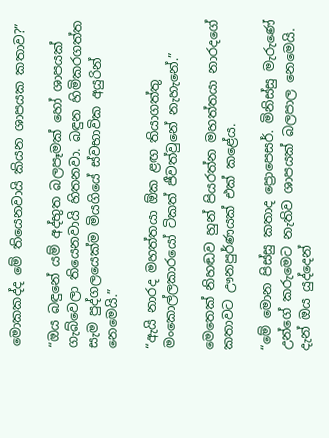මොකකද්ද මේ තියෙනවායි කියන ශාපයක කතාව?”

“ඔය බඳුනේ යම් අද්භුත බලපෑමක් හෝ ශාපයක් ගැබ්වෙලා තියෙනවායි හිතනවා. බඳුන හිමිකරගත්ත සැම පුද්ගලයෙක්ම මියගියේ ස්වභාවික අයුරින් නෙමෙයි.”

“ඇයි නාරද මහත්තයා ඕක ළඟ තියාගත්තු මංකොල්ලකාරයෝ ටිකත් ජීවත්වුනේ නැහැනේ.”

මෙතෙක් නිහඬව හුන් පියරත්න මහත්තයා නාරදගේ කතාවට ඌනපුර්ණයක් එක් කළේය.

“මේ මොන පිස්සු කතාද ප්‍රොපෙසර්. මිනිස්සු මැරුණේ උන්ගේ කරුමෙට නැතිව ශාපයක් බලපාල නෙමෙයි. දැන් ඔය යුද්දෙන්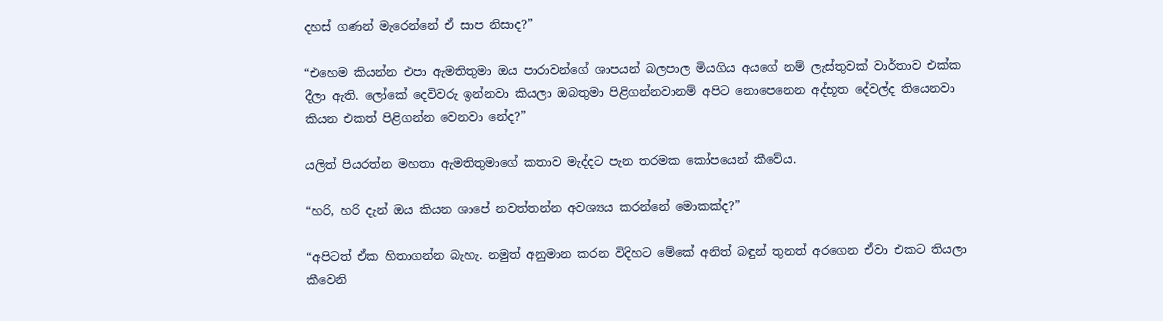දහස් ගණන් මැරෙන්නේ ඒ සාප නිසාද?”

“එහෙම කියන්න එපා ඇමතිතුමා ඔය පාරාවන්ගේ ශාපයන් බලපාල මියගිය අයගේ නම් ලැස්තුවක් වාර්තාව එක්ක දීලා ඇති. ලෝකේ දෙවිවරු ඉන්නවා කියලා ඔබතුමා පිළිගන්නවානම් අපිට නොපෙනෙන අද්භූත දේවල්ද තියෙනවා කියන එකත් පිළිගන්න වෙනවා නේද?”

යලිත් පියරත්න මහතා ඇමතිතුමාගේ කතාව මැද්දට පැන තරමක කෝපයෙන් කීවේය.

“හරි, හරි දැන් ඔය කියන ශාපේ නවත්තන්න අවශ්‍යය කරන්නේ මොකක්ද?”

“අපිටත් ඒක හිතාගන්න බැහැ. නමුත් අනුමාන කරන විදිහට මේකේ අනිත් බඳුන් තුනත් අරගෙන ඒවා එකට තියලා කීවෙනි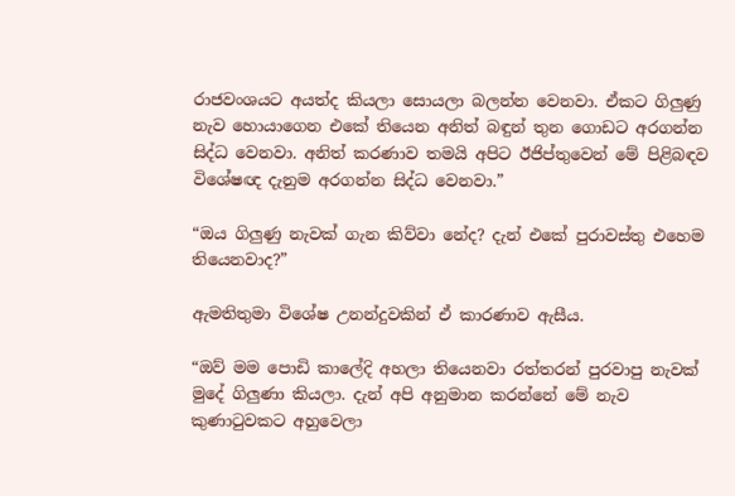රාජවංශයට අයත්ද කියලා සොයලා බලන්න වෙනවා. ඒකට ගිලුණු නැව හොයාගෙන එකේ තියෙන අනිත් බඳුන් තුන ගොඩට අරගන්න සිද්ධ වෙනවා. අනිත් කරණාව තමයි අපිට ඊජිප්තුවෙන් මේ පිළිබඳව විශේෂඥ දැනුම අරගන්න සිද්ධ වෙනවා.”

“ඔය ගිලුණු නැවක් ගැන කිව්වා නේද? දැන් එකේ පුරාවස්තු එහෙම තියෙනවාද?”

ඇමතිතුමා විශේෂ උනන්දුවකින් ඒ කාරණාව ඇසීය.

“ඔව් මම පොඩි කාලේදි අහලා තියෙනවා රත්තරන් පුරවාපු නැවක් මුදේ ගිලුණා කියලා. දැන් අපි අනුමාන කරන්නේ මේ නැව කුණාටුවකට අහුවෙලා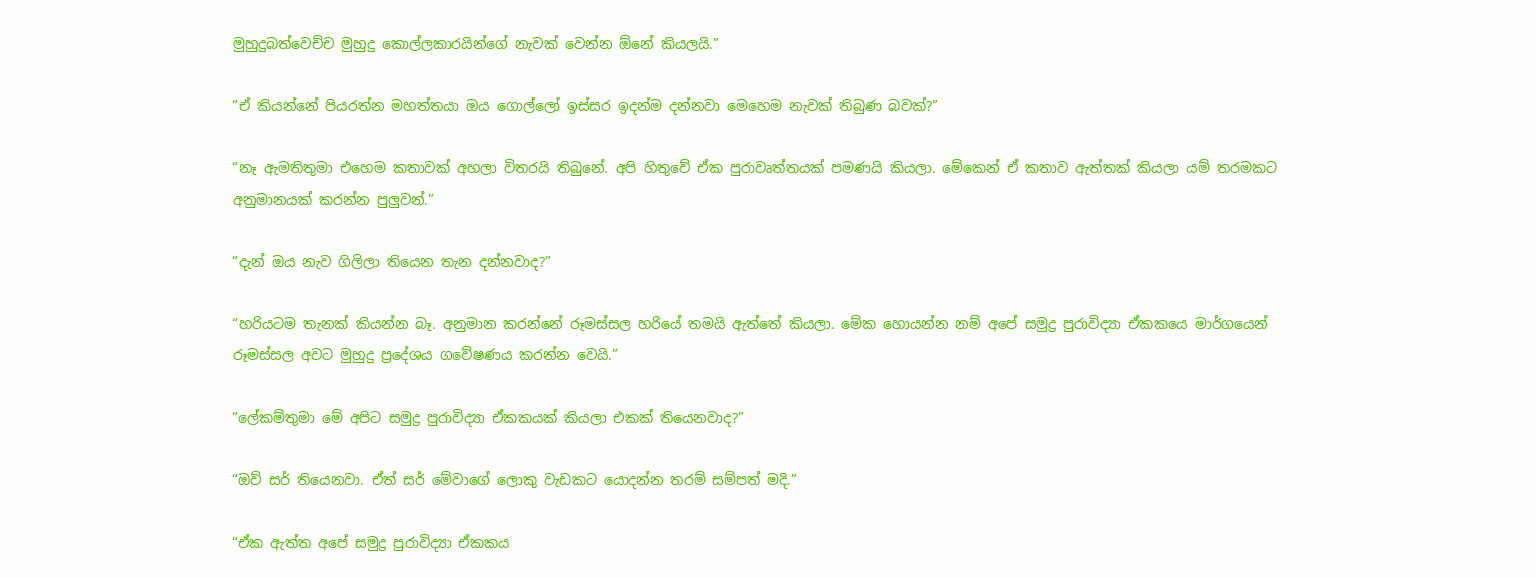මුහුදුබත්වෙච්ච මුහුදු කොල්ලකාරයින්ගේ නැවක් වෙන්න ඕනේ කියලයි.”

“ඒ කියන්නේ පියරත්න මහත්තයා ඔය ගොල්ලෝ ඉස්සර ඉදන්ම දන්නවා මෙහෙම නැවක් තිබුණ බවක්?”

“නෑ ඇමතිතුමා එහෙම කතාවක් අහලා විතරයි තිබුනේ. අපි හිතුවේ ඒක පුරාවෘත්තයක් පමණයි කියලා. මේකෙන් ඒ කතාව ඇත්තක් කියලා යම් තරමකට අනුමානයක් කරන්න පුලුවන්.”

“දැන් ඔය නැව ගිලිලා තියෙන තැන දන්නවාද?”

“හරියටම තැනක් කියන්න බෑ. අනුමාන කරන්නේ රූමස්සල හරියේ තමයි ඇත්තේ කියලා. මේක හොයන්න නම් අපේ සමුද්‍ර පුරාවිද්‍යා ඒකකයෙ මාර්ගයෙන් රූමස්සල අවට මුහුදු ප්‍රදේශය ගවේෂණය කරන්න වෙයි.”

“ලේකම්තුමා මේ අපිට සමුද්‍ර පුරාවිද්‍යා ඒකකයක් කියලා එකක් තියෙනවාද?”

“ඔව් සර් තියෙනවා. ඒත් සර් මේවාගේ ලොකු වැඩකට යොදන්න තරම් සම්පත් මදි.”

“ඒක ඇත්ත අපේ සමුද්‍ර පුරාවිද්‍යා ඒකකය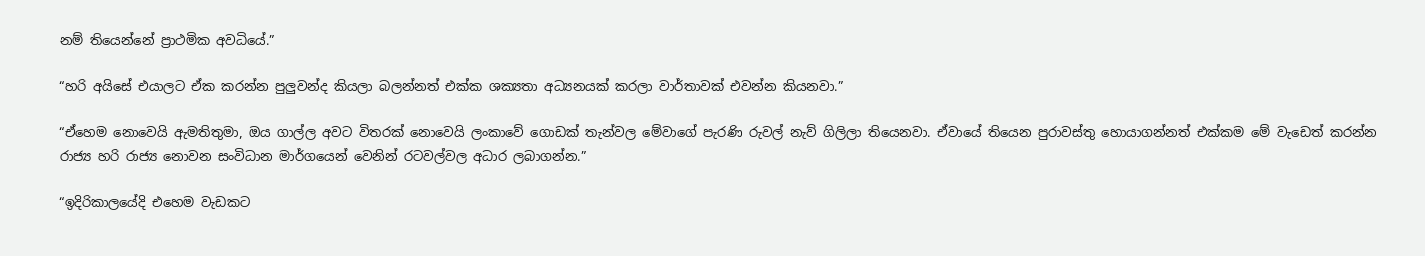නම් තියෙන්නේ ප්‍රාථමික අවධියේ.”

“හරි අයිසේ එයාලට ඒක කරන්න පුලුවන්ද කියලා බලන්නත් එක්ක ශක්‍යතා අධ්‍යනයක් කරලා වාර්තාවක් එවන්න කියනවා.”

“ඒහෙම නොවෙයි ඇමතිතුමා, ඔය ගාල්ල අවට විතරක් නොවෙයි ලංකාවේ ගොඩක් තැන්වල මේවාගේ පැරණි රුවල් නැව් ගිලිලා තියෙනවා. ඒවායේ තියෙන පුරාවස්තු හොයාගන්නත් එක්කම මේ වැඩෙත් කරන්න රාජ්‍ය හරි රාජ්‍ය නොවන සංවිධාන මාර්ගයෙන් වෙනින් රටවල්වල අධාර ලබාගන්න.”

“ඉදිරිකාලයේදි එහෙම වැඩකට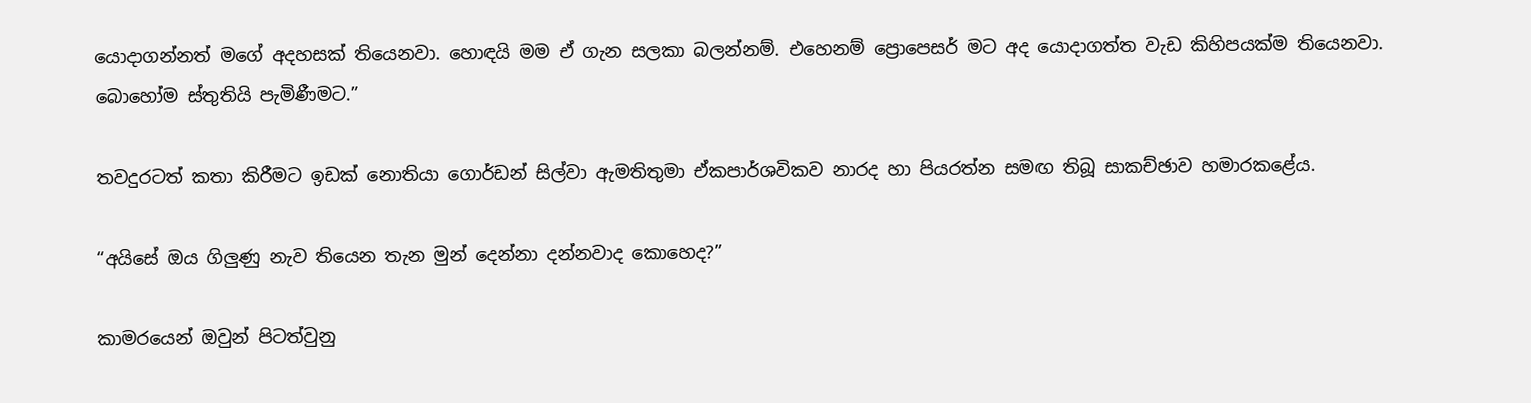යොදාගන්නත් මගේ අදහසක් තියෙනවා. හොඳයි මම ඒ ගැන සලකා බලන්නම්. එහෙනම් ප්‍රොපෙසර් මට අද යොදාගත්ත වැඩ කිහිපයක්ම තියෙනවා. බොහෝම ස්තුතියි පැමිණීමට.”

තවදුරටත් කතා කිරීමට ඉඩක් නොතියා ගොර්ඩන් සිල්වා ඇමතිතුමා ඒකපාර්ශවිකව නාරද හා පියරත්න සමඟ තිබූ සාකච්ඡාව හමාරකළේය.

“අයිසේ ඔය ගිලුණු නැව තියෙන තැන මුන් දෙන්නා දන්නවාද කොහෙද?”

කාමරයෙන් ඔවුන් පිටත්වුනු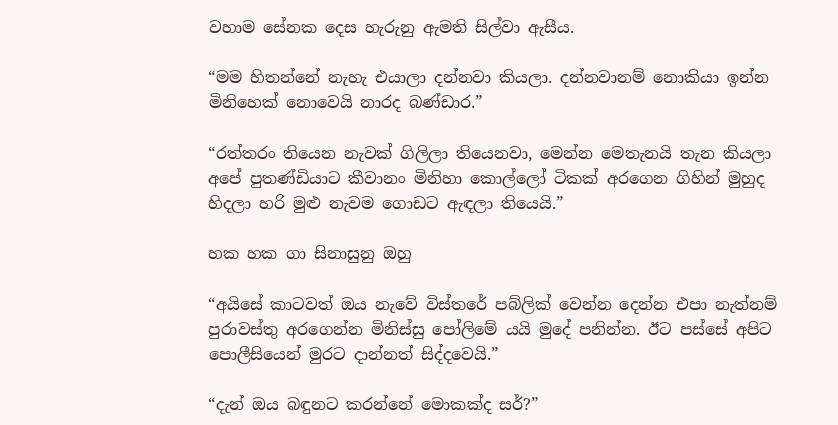වහාම සේනක දෙස හැරුනු ඇමති සිල්වා ඇසීය.

“මම හිතන්නේ නැහැ එයාලා දන්නවා කියලා. දන්නවානම් නොකියා ඉන්න මිනිහෙක් නොවෙයි නාරද බණ්ඩාර.”

“රත්තරං තියෙන නැවක් ගිලිලා තියෙනවා, මෙන්න මෙතැනයි තැන කියලා අපේ පුතණ්ඩියාට කීවානං මිනිහා කොල්ලෝ ටිකක් අරගෙන ගිහින් මුහුද හිදලා හරි මුළු නැවම ගොඩට ඇඳලා තියෙයි.”

හක හක ගා සිනාසුනු ඔහු

“අයිසේ කාටවත් ඔය නැවේ විස්තරේ පබ්ලික් වෙන්න දෙන්න එපා නැත්නම් පුරාවස්තු අරගෙන්න මිනිස්සු පෝලිමේ යයි මුදේ පනින්න. ඊට පස්සේ අපිට පොලීසියෙන් මුරට දාන්නත් සිද්දවෙයි.”

“දැන් ඔය බඳුනට කරන්නේ මොකක්ද සර්?”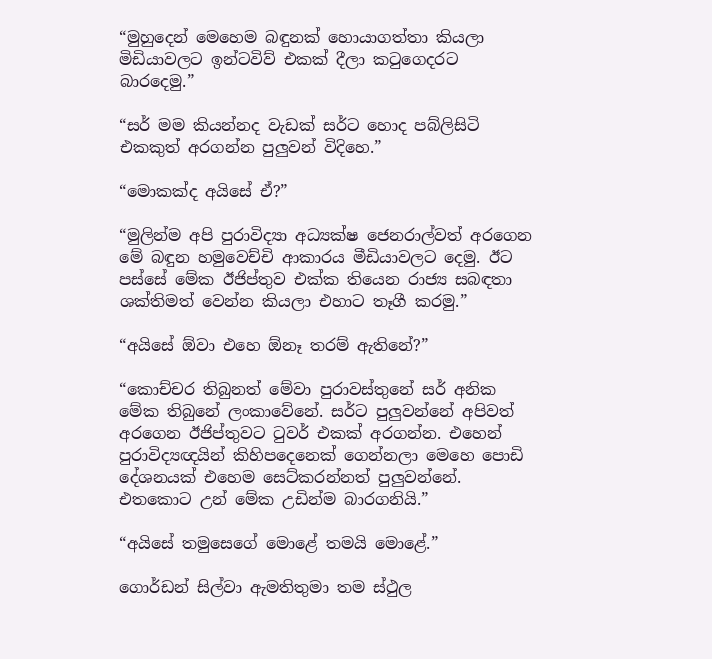“මුහුදෙන් මෙහෙම බඳුනක් හොයාගත්තා කියලා මිඩියාවලට ඉන්ටවිව් එකක් දීලා කටුගෙදරට බාරදෙමු.”

“සර් මම කියන්නද වැඩක් සර්ට හොද පබ්ලිසිටි එකකුත් අරගන්න පුලුවන් විදිහෙ.”

“මොකක්ද අයිසේ ඒ?”

“මුලින්ම අපි පුරාවිද්‍යා අධ්‍යක්ෂ ජෙනරාල්වත් අරගෙන මේ බඳුන හමුවෙච්චි ආකාරය මීඩියාවලට දෙමු. ඊට පස්සේ මේක ඊජිප්තුව එක්ක තියෙන රාජ්‍ය සබඳතා ශක්තිමත් වෙන්න කියලා එහාට තෑගී කරමු.”

“අයිසේ ඕවා එහෙ ඕනෑ තරම් ඇතිනේ?”

“කොච්චර තිබුනත් මේවා පුරාවස්තුනේ සර් අනික මේක තිබුනේ ලංකාවේනේ. සර්ට පුලුවන්නේ අපිවත් අරගෙන ඊජිප්තුවට ටුවර් එකක් අරගන්න. එහෙන් පුරාවිද්‍යඥයින් කිහිපදෙනෙක් ගෙන්නලා මෙහෙ පොඩි දේශනයක් එහෙම සෙට්කරන්නත් පුලුවන්නේ. එතකොට උන් මේක උඩින්ම බාරගනියි.”

“අයිසේ තමුසෙගේ මොළේ තමයි මොළේ.”

ගොර්ඩන් සිල්වා ඇමතිතුමා තම ස්ථුල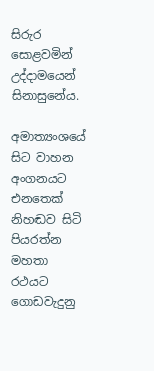සිරුර සොළවමින් උද්දාමයෙන් සිනාසුනේය.

අමාත්‍යංශයේ සිට වාහන අංගනයට එනතෙක් නිහඬව සිටි පියරත්න මහතා රථයට ගොඩවැදුනු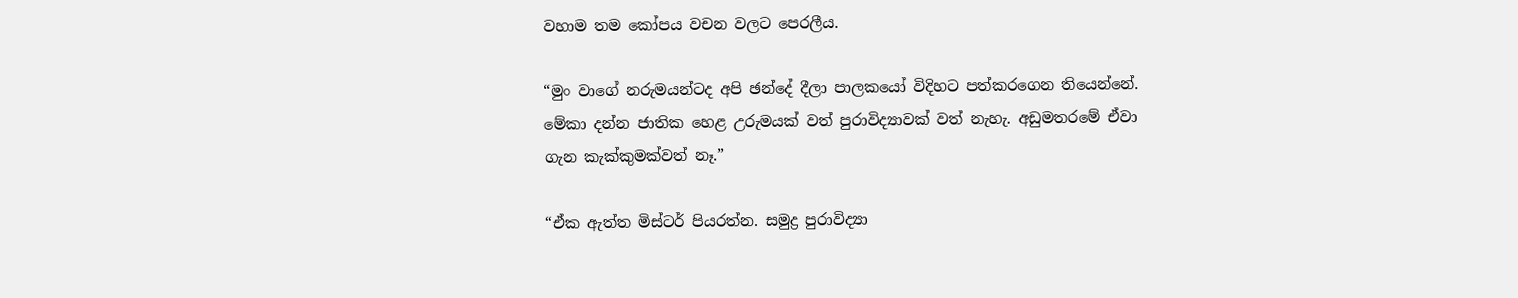වහාම තම කෝපය වචන වලට පෙරලීය.

“මුං වාගේ නරුමයන්ටද අපි ඡන්දේ දීලා පාලකයෝ විදිහට පත්කරගෙන තියෙන්නේ. මේකා දන්න ජාතික හෙළ උරුමයක් වත් පුරාවිද්‍යාවක් වත් නැහැ. අඩුමතරමේ ඒවා ගැන කැක්කුමක්වත් නෑ.”

“ඒක ඇත්ත මිස්ටර් පියරත්න. සමුද්‍ර පුරාවිද්‍යා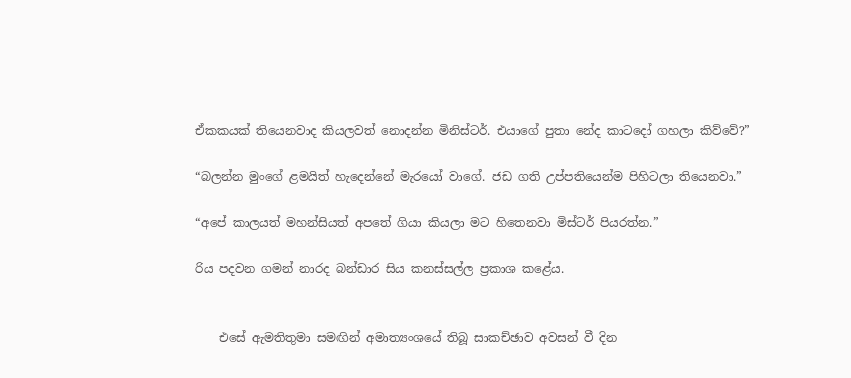ඒකකයක් තියෙනවාද කියලවත් නොදන්න මිනිස්ටර්. එයාගේ පුතා නේද කාටදෝ ගහලා කිව්වේ?”

“බලන්න මුංගේ ළමයිත් හැදෙන්නේ මැරයෝ වාගේ. ජඩ ගති උප්පතියෙන්ම පිහිටලා තියෙනවා.”

“අපේ කාලයත් මහන්සියත් අපතේ ගියා කියලා මට හිතෙනවා මිස්ටර් පියරත්න.”

රිය පදවන ගමන් නාරද බන්ඩාර සිය කනස්සල්ල ප්‍රකාශ කළේය.


    එසේ ඇමතිතුමා සමඟින් අමාත්‍යංශයේ තිබූ සාකච්ඡාව අවසන් වී දින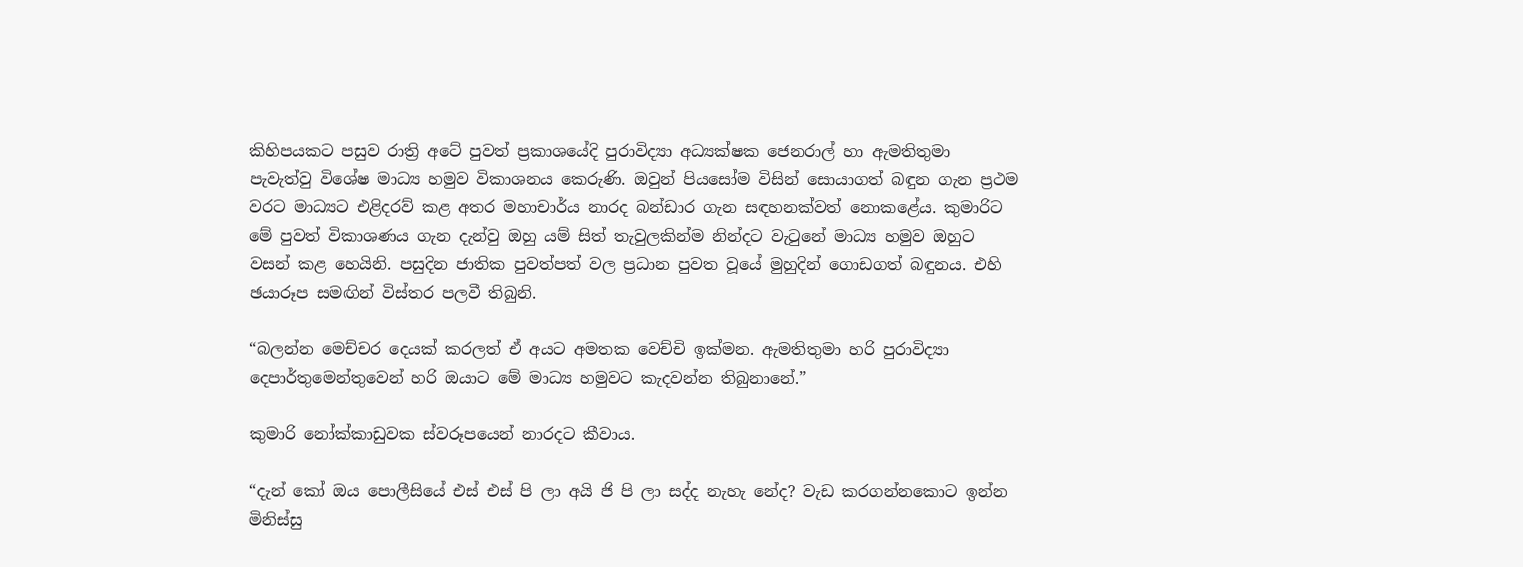කිහිපයකට පසුව රාත්‍රි අටේ පුවත් ප්‍රකාශයේදි පුරාවිද්‍යා අධ්‍යක්ෂක ජෙනරාල් හා ඇමතිතුමා පැවැත්වු විශේෂ මාධ්‍ය හමුව විකාශනය කෙරුණි. ඔවුන් පියසෝම විසින් සොයාගත් බඳුන ගැන ප්‍රථම වරට මාධ්‍යට එළිදරව් කළ අතර මහාචාර්ය නාරද බන්ඩාර ගැන සඳහනක්වත් නොකළේය. කුමාරිට මේ පුවත් විකාශණය ගැන දැන්වු ඔහු යම් සිත් තැවුලකින්ම නින්දට වැටුනේ මාධ්‍ය හමුව ඔහුට වසන් කළ හෙයිනි. පසුදින ජාතික පුවත්පත් වල ප්‍රධාන පුවත වූයේ මුහුදින් ගොඩගත් බඳුනය. එහි ඡයාරූප සමඟින් විස්තර පලවී තිබුනි.

“බලන්න මෙච්චර දෙයක් කරලත් ඒ අයට අමතක වෙච්චි ඉක්මන. ඇමතිතුමා හරි පුරාවිද්‍යා දෙපාර්තුමෙන්තුවෙන් හරි ඔයාට මේ මාධ්‍ය හමුවට කැදවන්න තිබුනානේ.”

කුමාරි නෝක්කාඩුවක ස්වරූපයෙන් නාරදට කීවාය.

“දැන් කෝ ඔය පොලීසියේ එස් එස් පි ලා අයි ජි පි ලා සද්ද නැහැ නේද? වැඩ කරගන්නකොට ඉන්න මිනිස්සු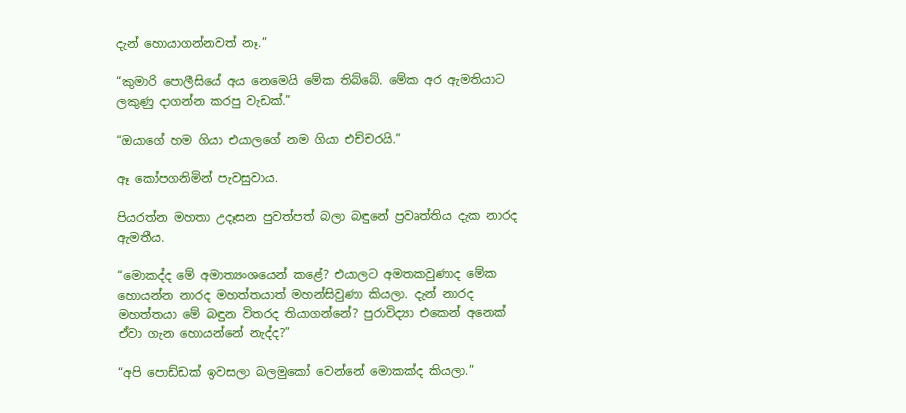දැන් හොයාගන්නවත් නෑ.”

“කුමාරි පොලීසියේ අය නෙමෙයි මේක තිබ්බේ. මේක අර ඇමතියාට ලකුණු දාගන්න කරපු වැඩක්.”

“ඔයාගේ හම ගියා එයාලගේ නම ගියා එච්චරයි.”

ඈ කෝපගනිමින් පැවසුවාය.

පියරත්න මහතා උදෑසන පුවත්පත් බලා බඳුනේ ප්‍රවෘත්තිය දැක නාරද ඇමතීය.

“මොකද්ද මේ අමාත්‍යංශයෙන් කළේ? එයාලට අමතකවුණාද මේක හොයන්න නාරද මහත්තයාත් මහන්සිවුණා කියලා. දැන් නාරද මහත්තයා මේ බඳුන විතරද තියාගන්නේ? පුරාවිද්‍යා එකෙන් අනෙක් ඒවා ගැන හොයන්නේ නැද්ද?”

“අපි පොඩ්ඩක් ඉවසලා බලමුකෝ වෙන්නේ මොකක්ද කියලා.”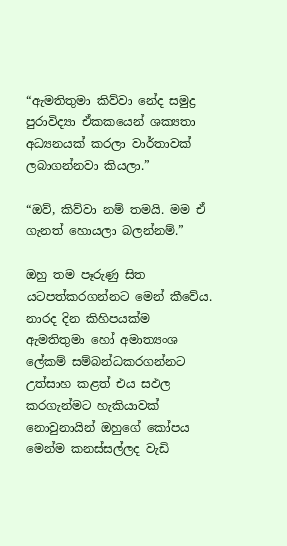“ඇමතිතුමා කිව්වා නේද සමුද්‍ර පුරාවිද්‍යා ඒකකයෙන් ශක්‍යතා අධ්‍යනයක් කරලා වාර්තාවක් ලබාගන්නවා කියලා.”

“ඔව්, කිව්වා නම් තමයි. මම ඒ ගැනත් හොයලා බලන්නම්.”

ඔහු තම පෑරුණු සිත යටපත්කරගන්නට මෙන් කීවේය. නාරද දින කිහිපයක්ම ඇමතිතුමා හෝ අමාත්‍යංශ ලේකම් සම්බන්ධකරගන්නට උත්සාහ කළත් එය සඵල කරගැන්මට හැකියාවක් නොවුනායින් ඔහුගේ කෝපය මෙන්ම කනස්සල්ලද වැඩි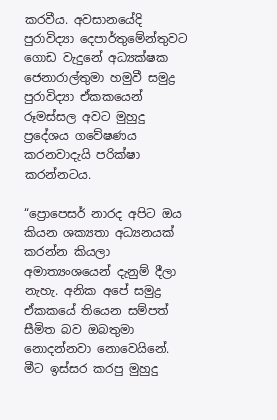කරවීය. අවසානයේදි පුරාවිද්‍යා දෙපාර්තුමේන්තුවට ගොඩ වැදුනේ අධ්‍යක්ෂක ජෙනාරාල්තුමා හමුවී සමුද්‍ර පුරාවිද්‍යා ඒකකයෙන් රූමස්සල අවට මුහුදු ප්‍රදේශය ගවේෂණය කරනවාදැයි පරික්ෂා කරන්නටය.

“ප්‍රොපෙසර් නාරද අපිට ඔය කියන ශක්‍යතා අධ්‍යනයක් කරන්න කියලා අමාත්‍යංශයෙන් දැනුම් දීලා නැහැ. අනික අපේ සමුද්‍ර ඒකකයේ තියෙන සම්පත් සීමිත බව ඔබතුමා නොදන්නවා නොවෙයිනේ. මීට ඉස්සර කරපු මුහුදු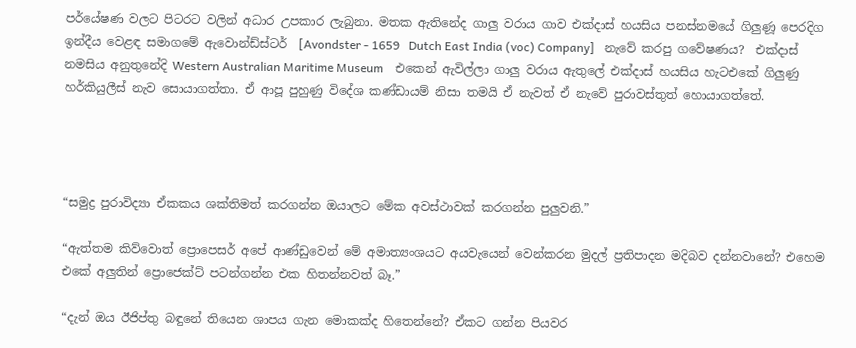පර්යේෂණ වලට පිටරට වලින් අධාර උපකාර ලැබුනා. මතක ඇතිනේද ගාලු වරාය ගාව එක්දාස් හයසිය පනස්නමයේ ගිලුණූ පෙරදිග ඉන්දීය වෙළඳ සමාගමේ ඇවොන්ඩ්ස්ටර්  [Avondster - 1659   Dutch East India (voc) Company]   නැවේ කරපු ගවේෂණය?  එක්දාස් නමසිය අනුතුනේදි Western Australian Maritime Museum    එකෙන් ඇවිල්ලා ගාලු වරාය ඇතුලේ එක්දාස් හයසිය හැටඑකේ ගිලුණු හර්කියුලීස් නැව සොයාගත්තා. ඒ ආපූ පුහුණු විදේශ කණ්ඩායම් නිසා තමයි ඒ නැවත් ඒ නැවේ පුරාවස්තුත් හොයාගත්තේ.




“සමුද්‍ර පුරාවිද්‍යා ඒකකය ශක්තිමත් කරගන්න ඔයාලට මේක අවස්ථාවක් කරගන්න පුලුවනි.”

“ඇත්තම කිව්වොත් ප්‍රොපෙසර් අපේ ආණ්ඩුවෙන් මේ අමාත්‍යංශයට අයවැයෙන් වෙන්කරන මුදල් ප්‍රතිපාදන මදිබව දන්නවානේ? එහෙම එකේ අලුතින් ප්‍රොජෙක්ට් පටන්ගන්න එක හිතන්නවත් බෑ.”

“දැන් ඔය ඊජිප්තු බඳුනේ තියෙන ශාපය ගැන මොකක්ද හිතෙන්නේ? ඒකට ගන්න පියවර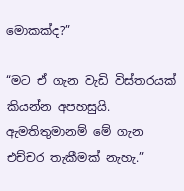මොකක්ද?”

“මට ඒ ගැන වැඩි විස්තරයක් කියන්න අපහසුයි. ඇමතිතුමානම් මේ ගැන එච්චර තැකීමක් නැහැ.”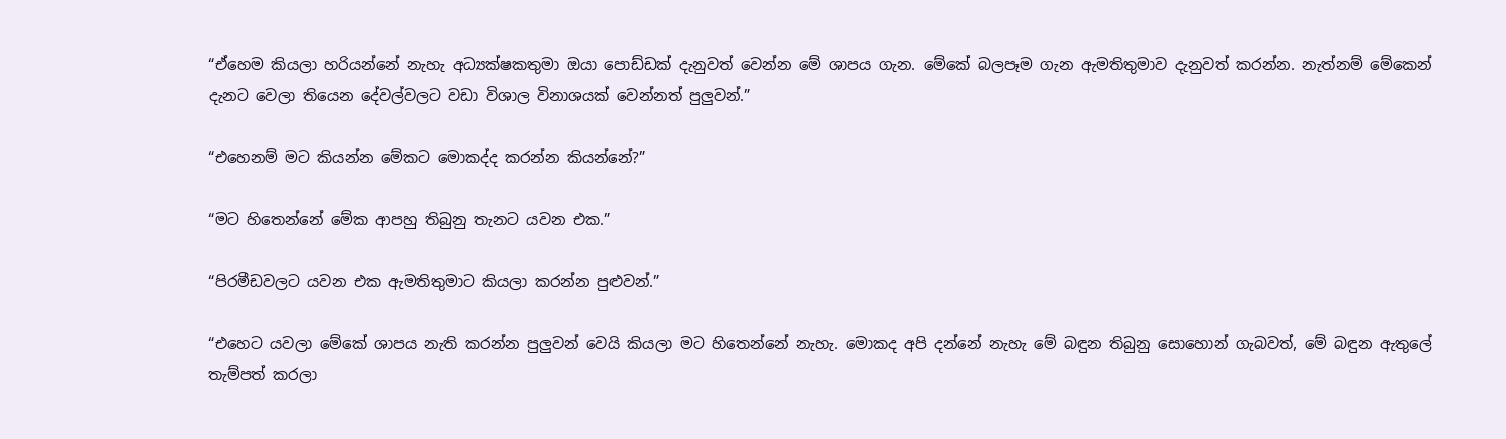“ඒහෙම කියලා හරියන්නේ නැහැ අධ්‍යක්ෂකතුමා ඔයා පොඩ්ඩක් දැනුවත් වෙන්න මේ ශාපය ගැන. මේකේ බලපෑම ගැන ඇමතිතුමාව දැනුවත් කරන්න. නැත්නම් මේකෙන් දැනට වෙලා තියෙන දේවල්වලට වඩා විශාල විනාශයක් වෙන්නත් පුලුවන්.”

“එහෙනම් මට කියන්න මේකට මොකද්ද කරන්න කියන්නේ?”

“මට හිතෙන්නේ මේක ආපහු තිබුනු තැනට යවන එක.”

“පිරමීඩවලට යවන එක ඇමතිතුමාට කියලා කරන්න පුළුවන්.”

“එහෙට යවලා මේකේ ශාපය නැති කරන්න පුලුවන් වෙයි කියලා මට හිතෙන්නේ නැහැ. මොකද අපි දන්නේ නැහැ මේ බඳුන තිබුනු සොහොන් ගැබවත්, මේ බඳුන ඇතුලේ තැම්පත් කරලා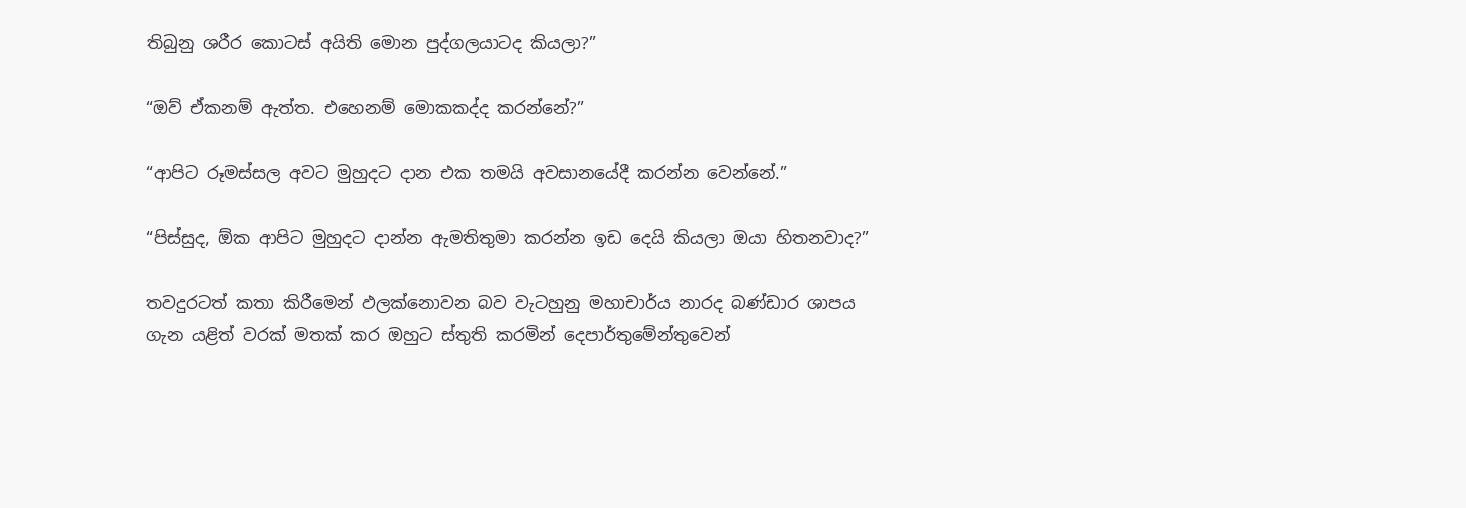තිබුනු ශරීර කොටස් අයිති මොන පුද්ගලයාටද කියලා?”

“ඔව් ඒකනම් ඇත්ත. එහෙනම් මොකකද්ද කරන්නේ?”

“ආපිට රූමස්සල අවට මුහුදට දාන එක තමයි අවසානයේදී කරන්න වෙන්නේ.”

“පිස්සුද, ඕක ආපිට මුහුදට දාන්න ඇමතිතුමා කරන්න ඉඩ දෙයි කියලා ඔයා හිතනවාද?”

තවදුරටත් කතා කිරීමෙන් ඵලක්නොවන බව වැටහුනු මහාචාර්ය නාරද බණ්ඩාර ශාපය ගැන යළිත් වරක් මතක් කර ඔහුට ස්තුති කරමින් දෙපාර්තුමේන්තුවෙන්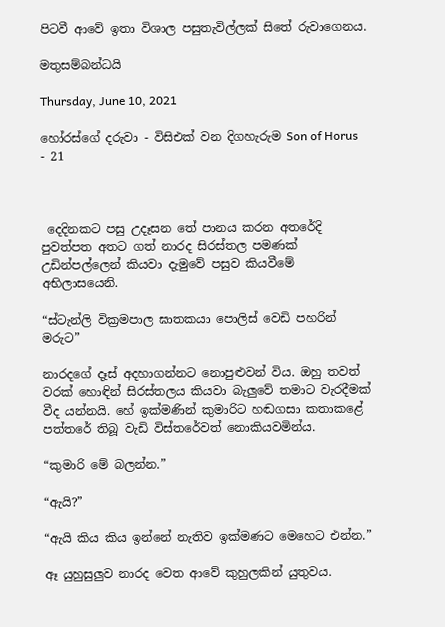පිටවී ආවේ ඉතා විශාල පසුතැවිල්ලක් සිතේ රුවාගෙනය.

මතුසම්බන්ධයි

Thursday, June 10, 2021

හෝරස්ගේ දරුවා - විසිඑක් වන දිගහැරුම Son of Horus - 21



 දෙදිනකට පසු උදෑසන තේ පානය කරන අතරේදි පුවත්පත අතට ගත් නාරද සිරස්තල පමණක් උඩින්පල්ලෙන් කියවා දැමුවේ පසුව කියවීමේ අභිලාසයෙනි.

“ස්ටැන්ලි වික්‍රමපාල ඝාතකයා පොලිස් වෙඩි පහරින් මරුට”

නාරදගේ දෑස් අදහාගන්නට නොපුළුවන් විය. ඔහු තවත් වරක් හොඳින් සිරස්තලය කියවා බැලුවේ තමාට වැරදීමක් වීද යන්නයි. හේ ඉක්මණින් කුමාරිට හඬගසා කතාකළේ පත්තරේ තිබූ වැඩි විස්තරේවත් නොකියවමින්ය.

“කුමාරි මේ බලන්න.”

“ඇයි?”

“ඇයි කිය කිය ඉන්නේ නැතිව ඉක්මණට මෙහෙට එන්න.”

ඈ යුහුසුලුව නාරද වෙත ආවේ කුහුලකින් යුතුවය.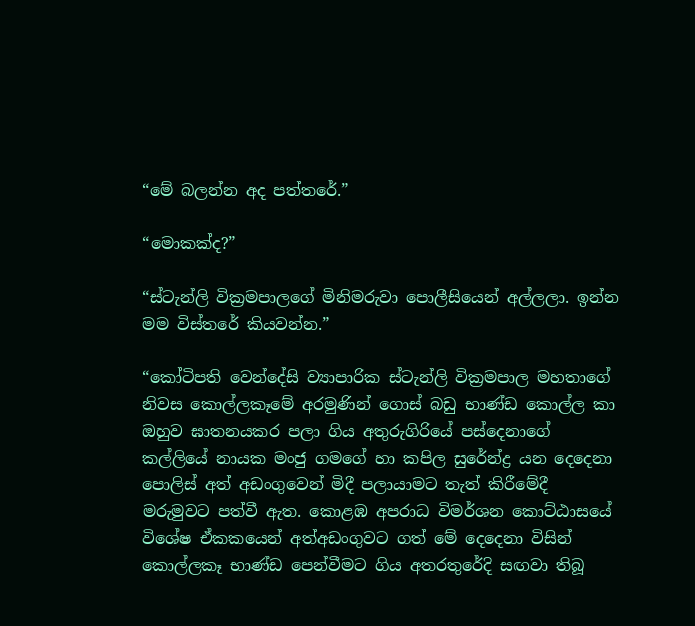“මේ බලන්න අද පත්තරේ.”

“මොකක්ද?”

“ස්ටැන්ලි වික්‍රමපාලගේ මිනිමරුවා පොලීසියෙන් අල්ලලා. ඉන්න මම විස්තරේ කියවන්න.”

“කෝටිපති වෙන්දේසි ව්‍යාපාරික ස්ටැන්ලි වික්‍රමපාල මහතාගේ නිවස කොල්ලකෑමේ අරමුණින් ගොස් බඩු භාණ්ඩ කොල්ල කා ඔහුව ඝාතනයකර පලා ගිය අතුරුගිරියේ පස්දෙනාගේ කල්ලියේ නායක මංජු ගමගේ හා කපිල සුරේන්ද්‍ර යන දෙදෙනා පොලිස් අත් අඩංගුවෙන් මිදී පලායාමට තැත් කිරීමේදී මරුමුවට පත්වී ඇත. කොළඹ අපරාධ විමර්ශන කොට්ඨාසයේ විශේෂ ඒකකයෙන් අත්අඩංගුවට ගත් මේ දෙදෙනා විසින් කොල්ලකෑ භාණ්ඩ පෙන්වීමට ගිය අතරතුරේදි සඟවා තිබූ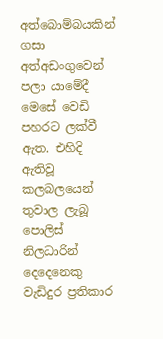අත්බොම්බයකින් ගසා අත්අඩංගුවෙන් පලා යාමේදී මෙසේ වෙඩි පහරට ලක්වී ඇත. එහිදි ඇතිවූ කලබලයෙන් තුවාල ලැබූ පොලිස් නිලධාරින් දෙදෙනෙකු වැඩිදුර ප්‍රතිකාර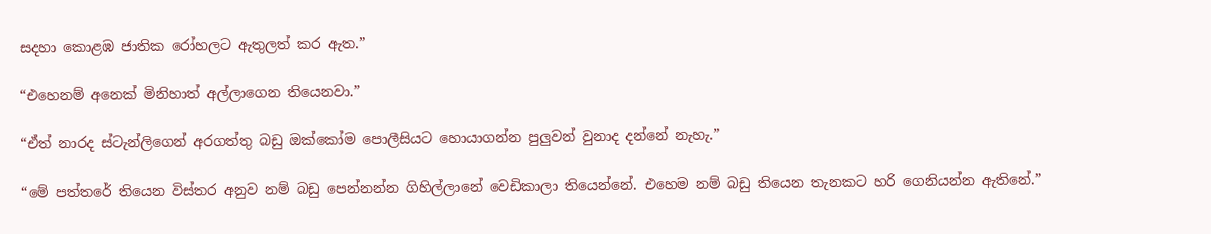සදහා කොළඹ ජාතික රෝහලට ඇතුලත් කර ඇත.”

“එහෙනම් අනෙක් මිනිහාත් අල්ලාගෙන තියෙනවා.”

“ඒත් නාරද ස්ටැන්ලිගෙන් අරගත්තු බඩු ඔක්කෝම පොලීසියට හොයාගන්න පුලුවන් වුනාද දන්නේ නැහැ.”

“මේ පත්තරේ තියෙන විස්තර අනුව නම් බඩු පෙන්නන්න ගිහිල්ලානේ වෙඩිකාලා තියෙන්නේ. එහෙම නම් බඩු තියෙන තැනකට හරි ගෙනියන්න ඇතිනේ.”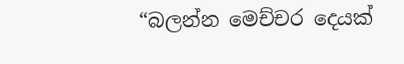“බලන්න මෙච්චර දෙයක්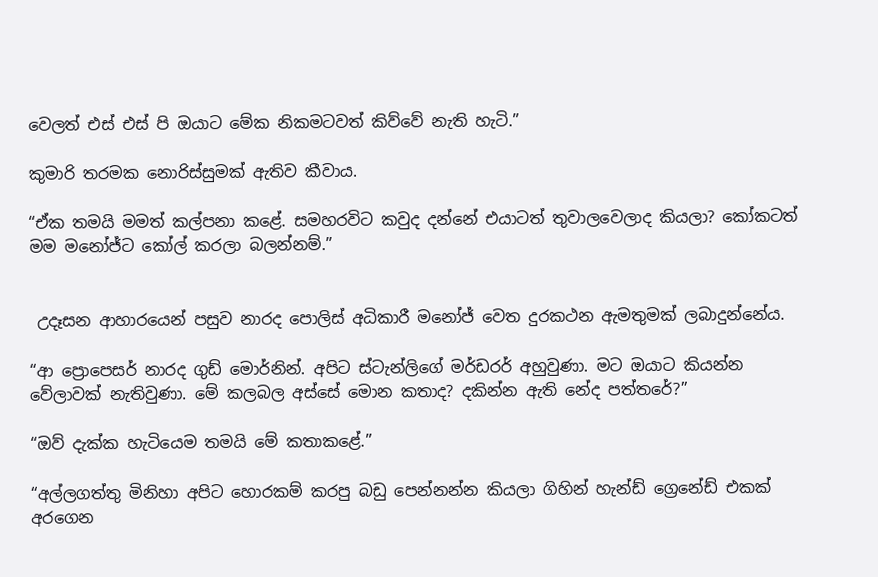වෙලත් එස් එස් පි ඔයාට මේක නිකමටවත් කිව්වේ නැති හැටි.”

කුමාරි තරමක නොරිස්සුමක් ඇතිව කීවාය.

“ඒක තමයි මමත් කල්පනා කළේ. සමහරවිට කවුද දන්නේ එයාටත් තුවාලවෙලාද කියලා? කෝකටත් මම මනෝජ්ට කෝල් කරලා බලන්නම්.”


 උදෑසන ආහාරයෙන් පසුව නාරද පොලිස් අධිකාරී මනෝජ් වෙත දුරකථන ඇමතුමක් ලබාදුන්නේය.

“ආ ප්‍රොපෙසර් නාරද ගුඩ් මොර්නින්. අපිට ස්ටැන්ලිගේ මර්ඩරර් අහුවුණා. මට ඔයාට කියන්න වේලාවක් නැතිවුණා. මේ කලබල අස්සේ මොන කතාද? දකින්න ඇති නේද පත්තරේ?”

“ඔව් දැක්ක හැටියෙම තමයි මේ කතාකළේ.”

“අල්ලගත්තු මිනිහා අපිට හොරකම් කරපු බඩු පෙන්නන්න කියලා ගිහින් හැන්ඩ් ග්‍රෙනේඩ් එකක් අරගෙන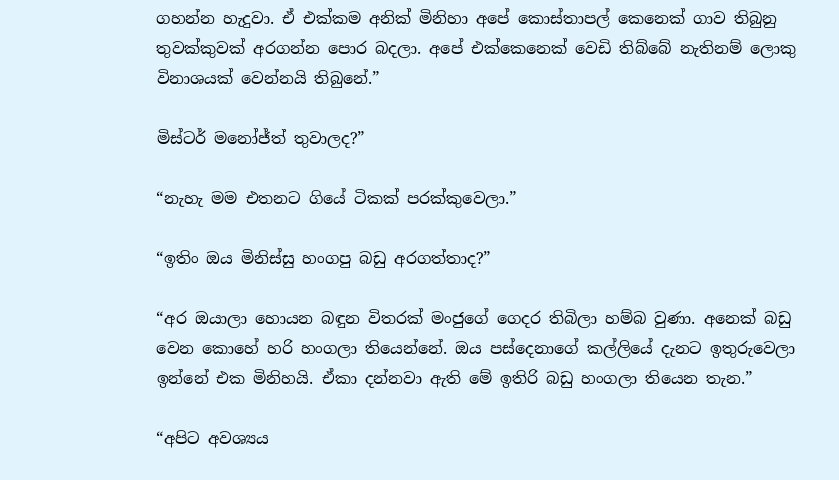ගහන්න හැදුවා. ඒ එක්කම අනික් මිනිහා අපේ කොස්තාපල් කෙනෙක් ගාව තිබුනු තුවක්කුවක් අරගන්න පොර බදලා. අපේ එක්කෙනෙක් වෙඩි තිබ්බේ නැතිනම් ලොකු විනාශයක් වෙන්නයි තිබුනේ.”

මිස්ටර් මනෝජ්ත් තුවාලද?”

“නැහැ මම එතනට ගියේ ටිකක් පරක්කුවෙලා.”

“ඉතිං ඔය මිනිස්සු හංගපු බඩු අරගත්තාද?”

“අර ඔයාලා හොයන බඳුන විතරක් මංජුගේ ගෙදර තිබිලා හම්බ වුණා. අනෙක් බඩු වෙන කොහේ හරි හංගලා තියෙන්නේ. ඔය පස්දෙනාගේ කල්ලියේ දැනට ඉතුරුවෙලා ඉන්නේ එක මිනිහයි. ඒකා දන්නවා ඇති මේ ඉතිරි බඩු හංගලා තියෙන තැන.”

“අපිට අවශ්‍යය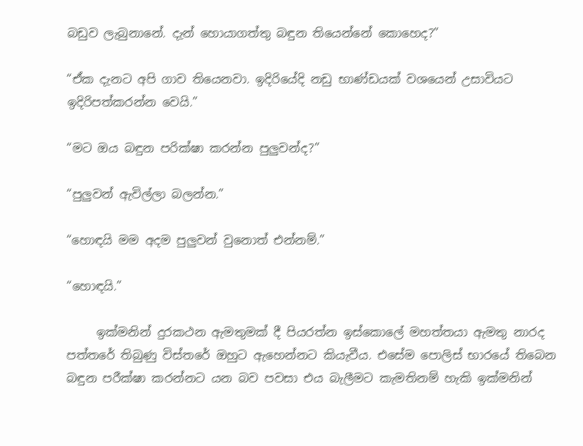බඩුව ලැබුනානේ. දැන් හොයාගත්තු බඳුන තියෙන්නේ කොහෙද?”

“ඒක දැනට අපි ගාව තියෙනවා. ඉදිරියේදි නඩු භාණ්ඩයක් වශයෙන් උසාවියට ඉදිරිපත්කරන්න වෙයි.”

“මට ඔය බඳුන පරික්ෂා කරන්න පුලුවන්ද?”

“පුලුවන් ඇවිල්ලා බලන්න.”

“හොඳයි මම අදම පුලුවන් වුනොත් එන්නම්.”

“හොඳයි.”

     ඉක්මනින් දුරකථන ඇමතුමක් දී පියරත්න ඉස්කොලේ මහත්තයා ඇමතු නාරද පත්තරේ තිබුණු විස්තරේ ඔහුට ඇහෙන්නට කියැවීය. එසේම පොලිස් භාරයේ තිබෙන බඳුන පරීක්ෂා කරන්නට යන බව පවසා එය බැලීමට කැමතිනම් හැකි ඉක්මනින්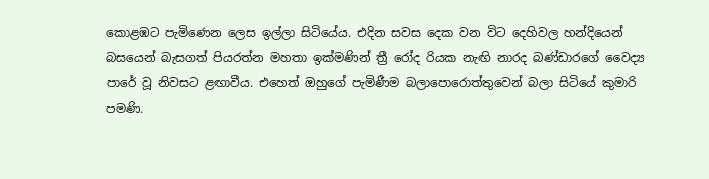කොළඹට පැමිණෙන ලෙස ඉල්ලා සිටියේය. එදින සවස දෙක වන විට දෙහිවල හන්දියෙන් බසයෙන් බැසගත් පියරත්න මහතා ඉක්මණින් ත්‍රී රෝද රියක නැඟි නාරද බණ්ඩාරගේ වෛද්‍ය පාරේ වූ නිවසට ළඟාවීය. එහෙත් ඔහුගේ පැමිණීම බලාපොරොත්තුවෙන් බලා සිටියේ කුමාරි පමණි.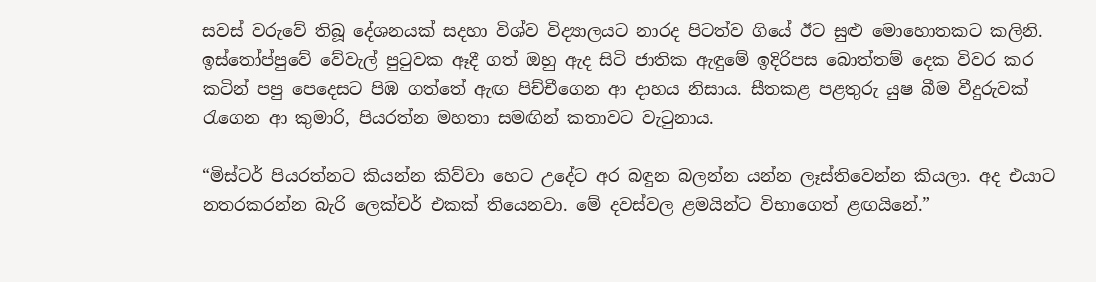සවස් වරුවේ තිබූ දේශනයක් සදහා විශ්ව විද්‍යාලයට නාරද පිටත්ව ගියේ ඊට සුළු මොහොතකට කලිනි. ඉස්තෝප්පුවේ වේවැල් පුටුවක ඈදී ගත් ඔහු ඇද සිටි ජාතික ඇඳුමේ ඉදිරිපස බොත්තම් දෙක විවර කර කටින් පපු පෙදෙසට පිඹ ගත්තේ ඇඟ පිච්චීගෙන ආ දාහය නිසාය. සීතකළ පළතුරු යුෂ බීම වීදුරුවක් රැගෙන ආ කුමාරි, පියරත්න මහතා සමඟින් කතාවට වැටුනාය.

“මිස්ටර් පියරත්නට කියන්න කිව්වා හෙට උදේට අර බඳුන බලන්න යන්න ලෑස්තිවෙන්න කියලා. අද එයාට නතරකරන්න බැරි ලෙක්චර් එකක් තියෙනවා. මේ දවස්වල ළමයින්ට විභාගෙත් ළඟයිනේ.”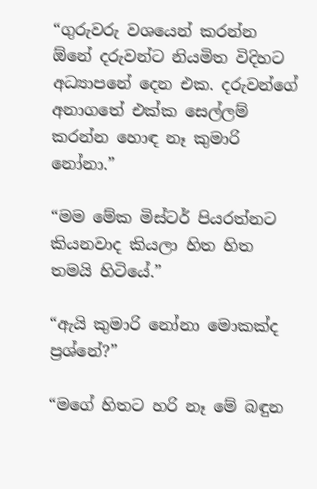“ගුරුවරු වශයෙන් කරන්න ඕනේ දරුවන්ට නියමිත විදිහට අධ්‍යාපනේ දෙන එක. දරුවන්ගේ අනාගතේ එක්ක සෙල්ලම් කරන්න හොඳ නෑ කුමාරි නෝනා.”

“මම මේක මිස්ටර් පියරත්නට කියනවාද කියලා හිත හිත තමයි හිටියේ.”

“ඇයි කුමාරි නෝනා මොකක්ද ප්‍රශ්නේ?”

“මගේ හිතට හරි නෑ මේ බඳුන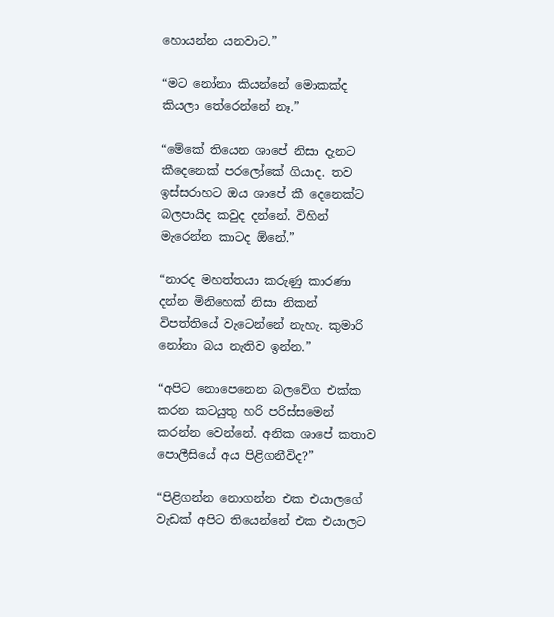හොයන්න යනවාට.”

“මට නෝනා කියන්නේ මොකක්ද කියලා තේරෙන්නේ නෑ.”

“මේකේ තියෙන ශාපේ නිසා දැනට කීදෙනෙක් පරලෝකේ ගියාද. තව ඉස්සරාහට ඔය ශාපේ කී දෙනෙක්ට බලපායිද කවුද දන්නේ. විහින් මැරෙන්න කාටද ඕනේ.”

“නාරද මහත්තයා කරුණු කාරණා දන්න මිනිහෙක් නිසා නිකන් විපත්තියේ වැටෙන්නේ නැහැ. කුමාරි නෝනා බය නැතිව ඉන්න.”

“අපිට නොපෙනෙන බලවේග එක්ක කරන කටයුතු හරි පරිස්සමෙන් කරන්න වෙන්නේ. අනික ශාපේ කතාව පොලීසියේ අය පිළිගනීවිද?”

“පිළිගන්න නොගන්න එක එයාලගේ වැඩක් අපිට තියෙන්නේ එක එයාලට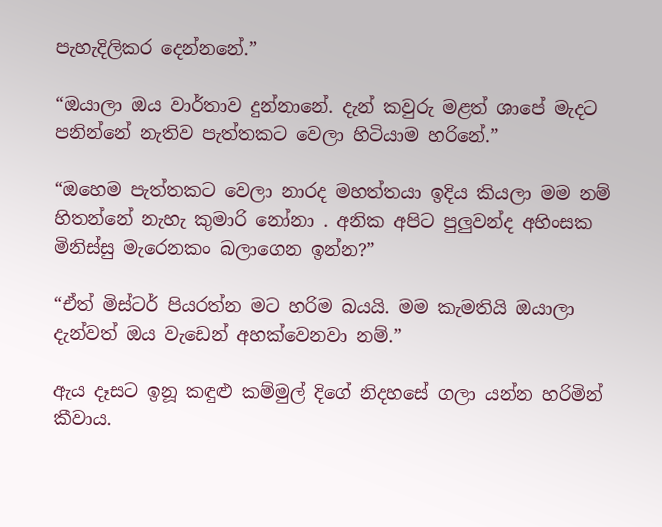පැහැදිලිකර දෙන්නනේ.”

“ඔයාලා ඔය වාර්තාව දුන්නානේ. දැන් කවුරු මළත් ශාපේ මැදට පනින්නේ නැතිව පැත්තකට වෙලා හිටියාම හරිනේ.”

“ඔහෙම පැත්තකට වෙලා නාරද මහත්තයා ඉදිය කියලා මම නම් හිතන්නේ නැහැ කුමාරි නෝනා . අනික අපිට පුලුවන්ද අහිංසක මිනිස්සු මැරෙනකං බලාගෙන ඉන්න?”

“ඒත් මිස්ටර් පියරත්න මට හරිම බයයි. මම කැමතියි ඔයාලා දැන්වත් ඔය වැඩෙන් අහක්වෙනවා නම්.”

ඇය දෑසට ඉනූ කඳුළු කම්මුල් දිගේ නිදහසේ ගලා යන්න හරිමින් කීවාය.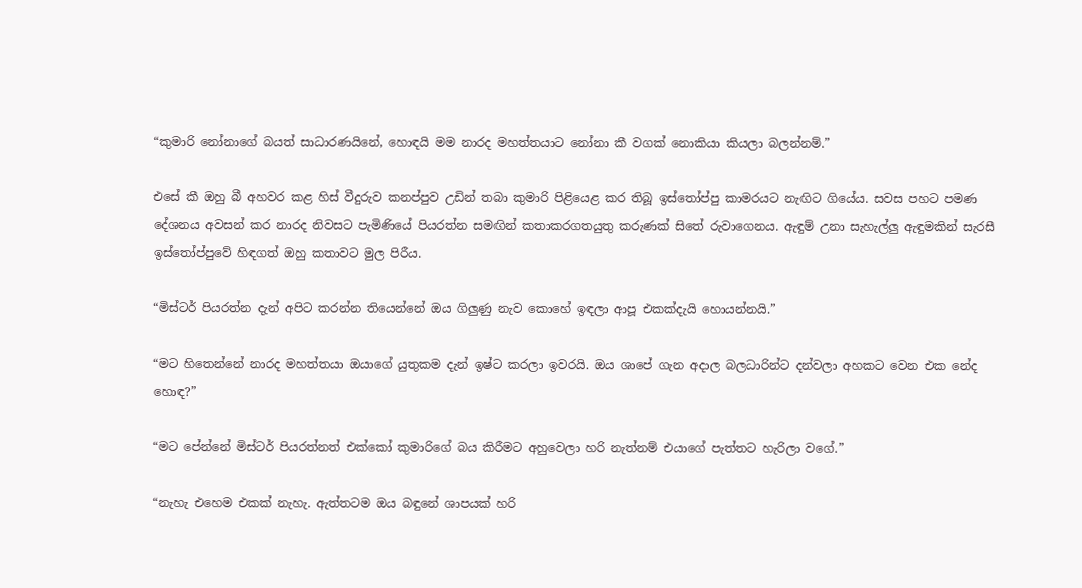“කුමාරි නෝනාගේ බයත් සාධාරණයිනේ, හොඳයි මම නාරද මහත්තයාට නෝනා කී වගක් නොකියා කියලා බලන්නම්.”

එසේ කී ඔහු බී අහවර කළ හිස් වීදුරුව කනප්පුව උඩින් තබා කුමාරි පිළියෙළ කර තිබූ ඉස්තෝප්පු කාමරයට නැඟිට ගියේය. සවස පහට පමණ දේශනය අවසන් කර නාරද නිවසට පැමිණියේ පියරත්න සමඟින් කතාකරගතයුතු කරුණක් සිතේ රුවාගෙනය. ඇඳුම් උනා සැහැල්ලු ඇඳුමකින් සැරසී ඉස්තෝප්පුවේ හිඳගත් ඔහු කතාවට මුල පිරීය.

“මිස්ටර් පියරත්න දැන් අපිට කරන්න තියෙන්නේ ඔය ගිලුණු නැව කොහේ ඉඳලා ආපූ එකක්දැයි හොයන්නයි.”

“මට හිතෙන්නේ නාරද මහත්තයා ඔයාගේ යුතුකම දැන් ඉෂ්ට කරලා ඉවරයි. ඔය ශාපේ ගැන අදාල බලධාරින්ට දන්වලා අහකට වෙන එක නේද හොඳ?”

“මට පේන්නේ මිස්ටර් පියරත්නත් එක්කෝ කුමාරිගේ බය කිරීමට අහුවෙලා හරි නැත්නම් එයාගේ පැත්තට හැරිලා වගේ.”

“නැහැ එහෙම එකක් නැහැ. ඇත්තටම ඔය බඳුනේ ශාපයක් හරි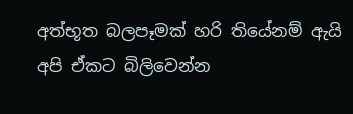අත්භූත බලපෑමක් හරි තියේනම් ඇයි අපි ඒකට බිලිවෙන්න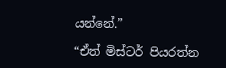යන්නේ.”

“ඒත් මිස්ටර් පියරත්න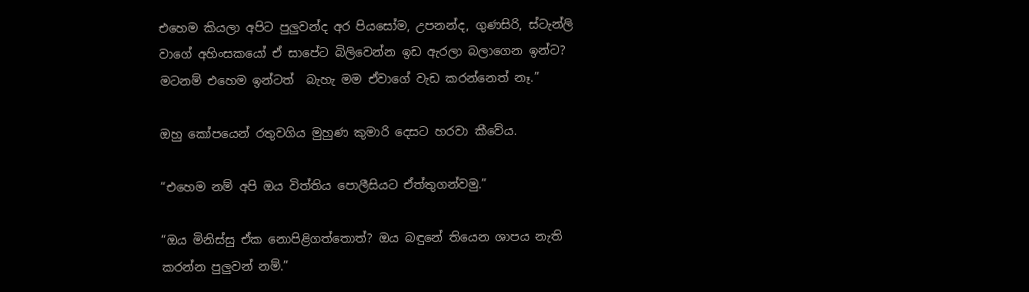එහෙම කියලා අපිට පුලුවන්ද අර පියසෝම, උපනන්ද, ගුණසිරි, ස්ටැන්ලි වාගේ අහිංසකයෝ ඒ සාපේට බිලිවෙන්න ඉඩ ඇරලා බලාගෙන ඉන්ට? මටනම් එහෙම ඉන්ටත්  බැහැ මම ඒවාගේ වැඩ කරන්නෙත් නෑ.”

ඔහු කෝපයෙන් රතුවගිය මුහුණ කුමාරි දෙසට හරවා කීවේය.

“එහෙම නම් අපි ඔය විත්තිය පොලීසියට ඒත්තුගන්වමු.”

“ඔය මිනිස්සු ඒක නොපිළිගත්තොත්? ඔය බඳුනේ තියෙන ශාපය නැති කරන්න පුලුවන් නම්.”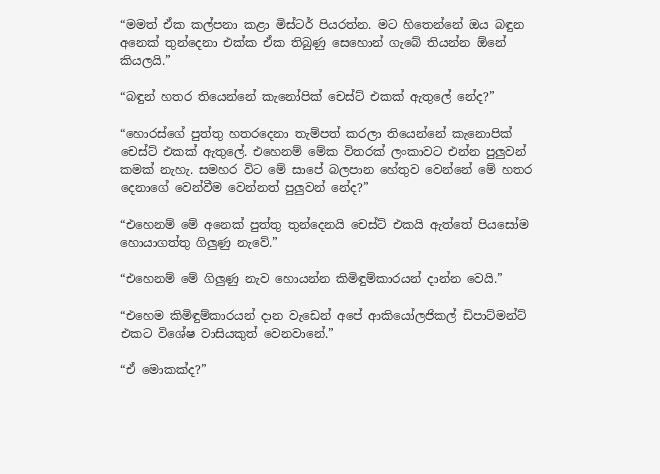“මමත් ඒක කල්පනා කළා මිස්ටර් පියරත්න. මට හිතෙන්නේ ඔය බඳුන අනෙක් තුන්දෙනා එක්ක ඒක තිබුණු සෙහොන් ගැබේ තියන්න ඕනේ කියලයි.”

“බඳුන් හතර තියෙන්නේ කැනෝපික් චෙස්ට් එකක් ඇතුලේ නේද?”

“හොරස්ගේ පුත්තු හතරදෙනා තැම්පත් කරලා තියෙන්නේ කැනොපික් චෙස්ට් එකක් ඇතුලේ. එහෙනම් මේක විතරක් ලංකාවට එන්න පුලුවන් කමක් නැහැ. සමහර විට මේ සාපේ බලපාන හේතුව වෙන්නේ මේ හතර දෙනාගේ වෙන්වීම වෙන්නත් පුලුවන් නේද?”

“එහෙනම් මේ අනෙක් පුත්තු තුන්දෙනයි චෙස්ට් එකයි ඇත්තේ පියසෝම හොයාගත්තු ගිලුණු නැවේ.”

“එහෙනම් මේ ගිලුණු නැව හොයන්න කිමිඳුම්කාරයන් දාන්න වෙයි.”

“එහෙම කිමිඳුම්කාරයන් දාන වැඩෙන් අපේ ආකියෝලජිකල් ඩිපාට්මන්ට් එකට විශේෂ වාසියකුත් වෙනවානේ.”

“ඒ මොකක්ද?”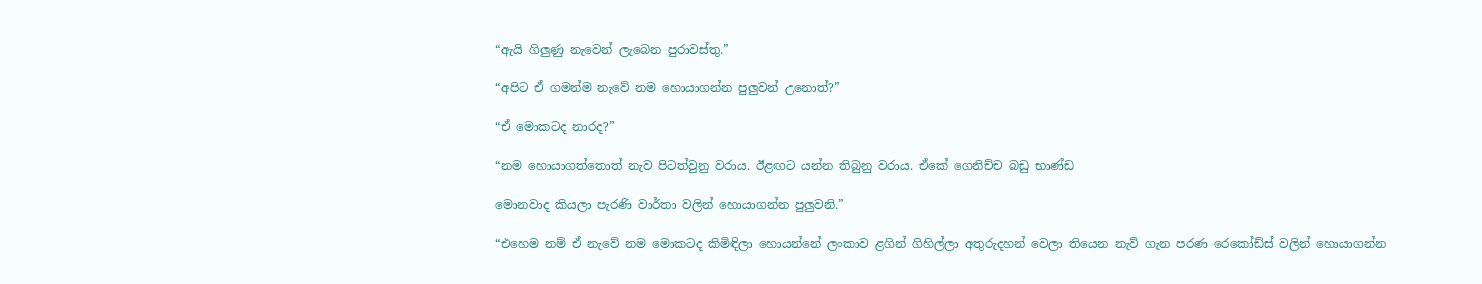“ඇයි ගිලුණු නැවෙන් ලැබෙන පුරාවස්තු.”

“අපිට ඒ ගමන්ම නැවේ නම හොයාගන්න පුලුවන් උනොත්?”

“ඒ මොකටද නාරද?”

“නම හොයාගත්තොත් නැව පිටත්වුනු වරාය. ඊළඟට යන්න තිබුනු වරාය. ඒකේ ගෙනිච්ච බඩු භාණ්ඩ

මොනවාද කියලා පැරණි වාර්තා වලින් හොයාගන්න පුලුවනි.”

“එහෙම නම් ඒ නැවේ නම මොකටද කිමිඳිලා හොයන්නේ ලංකාව ළගින් ගිහිල්ලා අතුරුදහන් වෙලා තියෙන නැව් ගැන පරණ රෙකෝඩ්ස් වලින් හොයාගන්න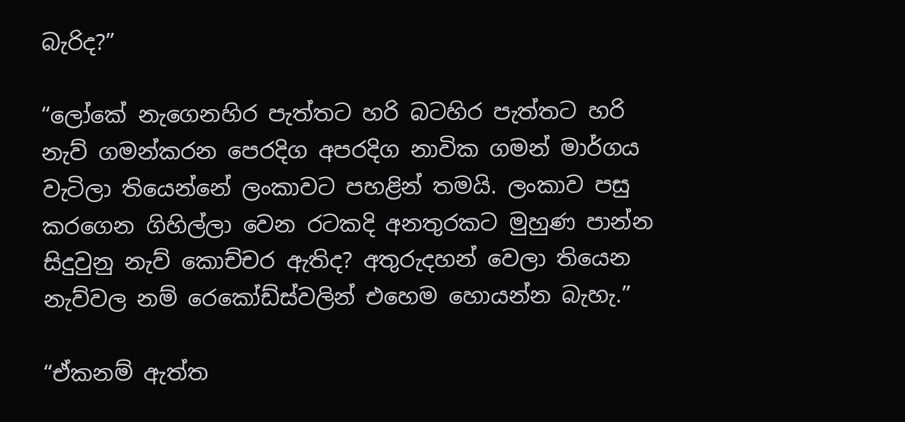බැරිද?”

“ලෝකේ නැගෙනහිර පැත්තට හරි බටහිර පැත්තට හරි නැව් ගමන්කරන පෙරදිග අපරදිග නාවික ගමන් මාර්ගය වැටිලා තියෙන්නේ ලංකාවට පහළින් තමයි. ලංකාව පසු කරගෙන ගිහිල්ලා වෙන රටකදි අනතුරකට මුහුණ පාන්න සිදුවුනු නැව් කොච්චර ඇතිද? අතුරුදහන් වෙලා තියෙන නැව්වල නම් රෙකෝඩ්ස්වලින් එහෙම හොයන්න බැහැ.”

“ඒකනම් ඇත්ත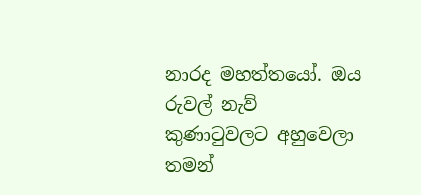නාරද මහත්තයෝ. ඔය රුවල් නැව් කුණාටුවලට අහුවෙලා තමන්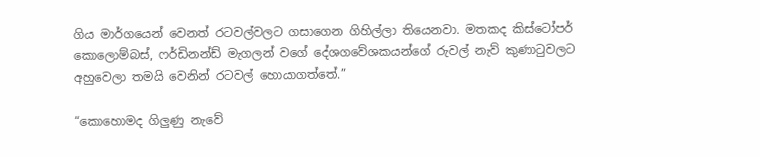ගිය මාර්ගයෙන් වෙනත් රටවල්වලට ගසාගෙන ගිහිල්ලා තියෙනවා. මතකද කිස්ටෝපර් කොලොම්බස්, ෆර්ඩිනන්ඩ් මැගලන් වගේ දේශගවේශකයන්ගේ රුවල් නැව් කුණාටුවලට අහුවෙලා තමයි වෙනින් රටවල් හොයාගත්තේ.”

“කොහොමද ගිලුණු නැවේ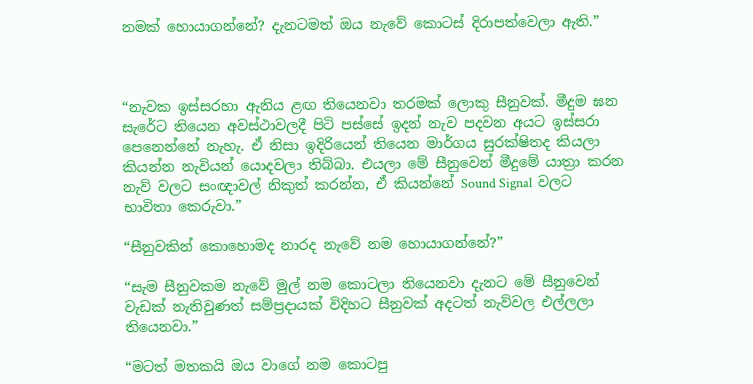නමක් හොයාගන්නේ? දැනටමත් ඔය නැවේ කොටස් දිරාපත්වෙලා ඇති.”



“නැවක ඉස්සරහා ඇනිය ළඟ තියෙනවා තරමක් ලොකු සීනුවක්. මීදුම ඝන සැරේට තියෙන අවස්ථාවලදී පිටි පස්සේ ඉදන් නැව පදවන අයට ඉස්සරා පෙනෙන්නේ නැහැ. ඒ නිසා ඉදිරියෙන් තියෙන මාර්ගය සුරක්ෂිතද කියලා කියන්න නැවියන් යොදවලා තිබ්බා. එයලා මේ සීනුවෙන් මීදුමේ යාත්‍රා කරන නැව් වලට සංඥාවල් නිකුත් කරන්න, ඒ කියන්නේ Sound Signal  වලට භාවිතා කෙරුවා.”

“සීනුවකින් කොහොමද නාරද නැවේ නම හොයාගන්නේ?”

“සැම සීනුවකම නැවේ මුල් නම කොටලා තියෙනවා දැනට මේ සීනුවෙන් වැඩක් නැතිවුණත් සම්ප්‍රදායක් විදිහට සීනුවක් අදටත් නැව්වල එල්ලලා තියෙනවා.”

“මටත් මතකයි ඔය වාගේ නම කොටපු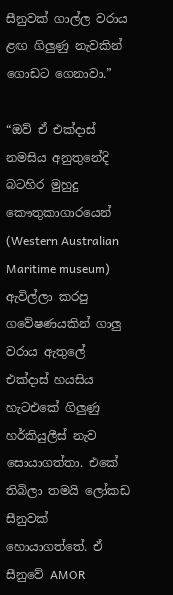සීනුවක් ගාල්ල වරාය ළඟ ගිලුණු නැවකින් ගොඩට ගෙනාවා.”

“ඔව් ඒ එක්දාස් නමසිය අනුතුනේදි බටහිර මුහුදු කෞතුකාගාරයෙන් (Western Australian Maritime museum) ඇවිල්ලා කරපු ගවේෂණයකින් ගාලු වරාය ඇතුලේ එක්දාස් හයසිය හැටඑකේ ගිලුණු හර්කියුලීස් නැව සොයාගත්තා. එකේ තිබිලා තමයි ලෝකඩ සීනුවක් හොයාගත්තේ. ඒ සීනුවේ AMOR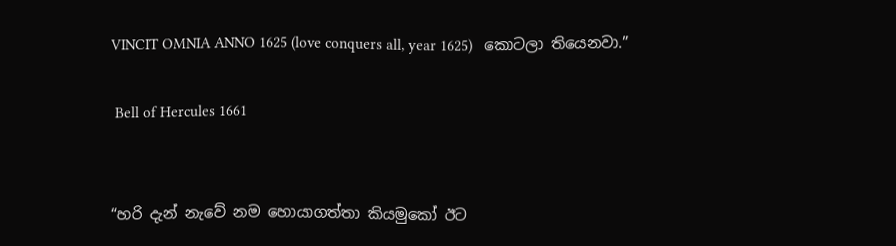VINCIT OMNIA ANNO 1625 (love conquers all, year 1625)   කොටලා තියෙනවා.”

 Bell of Hercules 1661


“හරි දැන් නැවේ නම හොයාගත්තා කියමුකෝ ඊට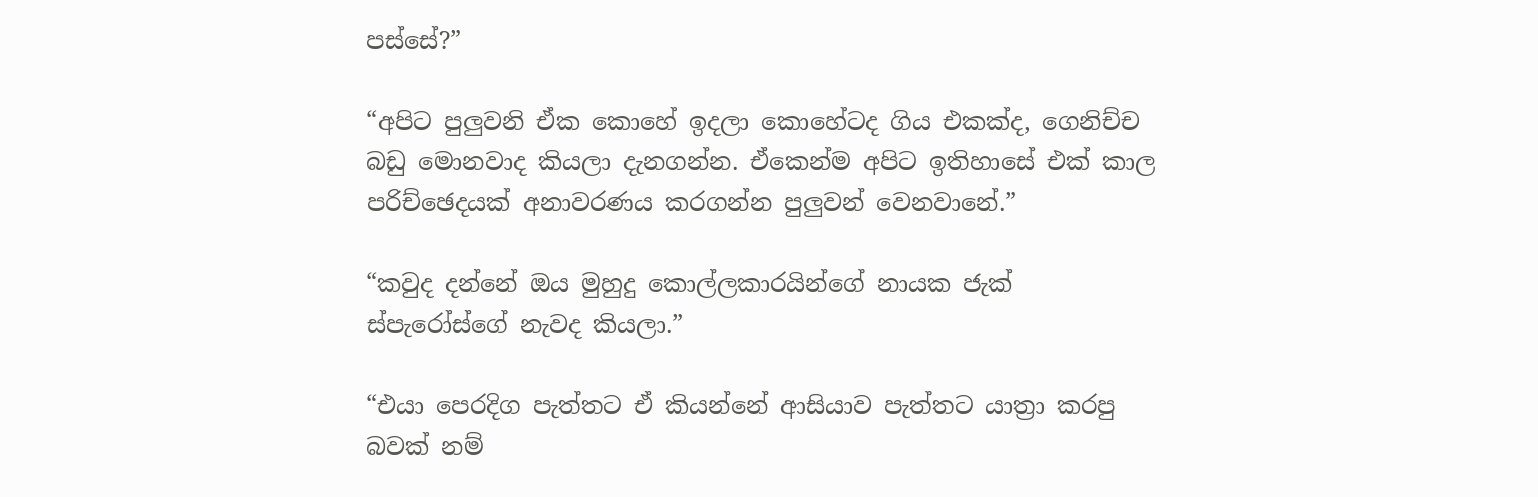පස්සේ?”

“අපිට පුලුවනි ඒක කොහේ ඉදලා කොහේටද ගිය එකක්ද, ගෙනිච්ච බඩු මොනවාද කියලා දැනගන්න. ඒකෙන්ම අපිට ඉතිහාසේ එක් කාල පරිච්ඡෙදයක් අනාවරණය කරගන්න පුලුවන් වෙනවානේ.”

“කවුද දන්නේ ඔය මුහුදු කොල්ලකාරයින්ගේ නායක ජැක් ස්පැරෝස්ගේ නැවද කියලා.”

“එයා පෙරදිග පැත්තට ඒ කියන්නේ ආසියාව පැත්තට යාත්‍රා කරපු බවක් නම්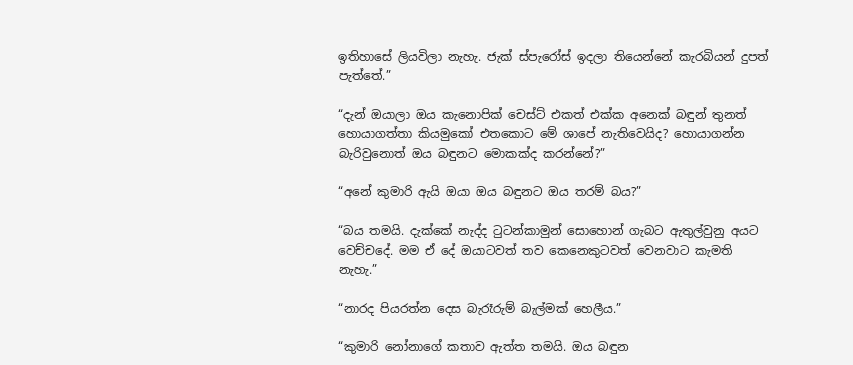ඉතිහාසේ ලියවිලා නැහැ. ජැක් ස්පැරෝස් ඉදලා තියෙන්නේ කැරබියන් දුපත් පැත්තේ.”

“දැන් ඔයාලා ඔය කැනොපික් චෙස්ට් එකත් එක්ක අනෙක් බඳුන් තුනත් හොයාගත්තා කියමුකෝ එතකොට මේ ශාපේ නැතිවෙයිද? හොයාගන්න බැරිවුනොත් ඔය බඳුනට මොකක්ද කරන්නේ?”

“අනේ කුමාරි ඇයි ඔයා ඔය බඳුනට ඔය තරම් බය?”

“බය තමයි. දැක්කේ නැද්ද ටුටන්කාමුන් සොහොන් ගැබට ඇතුල්වුනු අයට වෙච්චදේ. මම ඒ දේ ඔයාටවත් තව කෙනෙකුටවත් වෙනවාට කැමති නැහැ.”

“නාරද පියරත්න දෙස බැරෑරුම් බැල්මක් හෙලීය.”

“කුමාරි නෝනාගේ කතාව ඇත්ත තමයි. ඔය බඳුන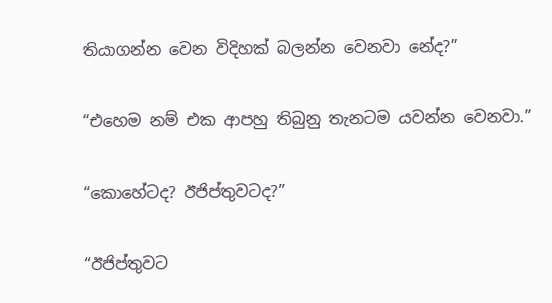තියාගන්න වෙන විදිහක් බලන්න වෙනවා නේද?”

“එහෙම නම් එක ආපහු තිබුනු තැනටම යවන්න වෙනවා.”

“කොහේටද? ඊජිප්තුවටද?”

“ඊජිප්තුවට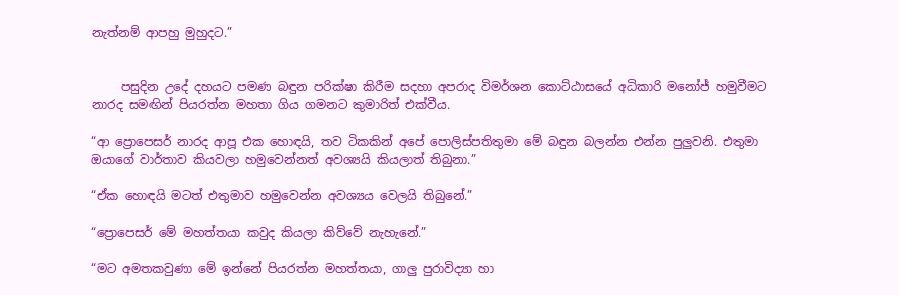නැත්නම් ආපහු මුහුදට.”


     පසුදින උදේ දහයට පමණ බඳුන පරික්ෂා කිරීම සදහා අපරාද විමර්ශන කොට්ඨාසයේ අධිකාරි මනෝජ් හමුවීමට නාරද සමඟින් පියරත්න මහතා ගිය ගමනට කුමාරිත් එක්වීය.

“ආ ප්‍රොපෙසර් නාරද ආපූ එක හොඳයි, තව ටිකකින් අපේ පොලිස්පතිතුමා මේ බඳුන බලන්න එන්න පුලුවනි. එතුමා ඔයාගේ වාර්තාව කියවලා හමුවෙන්නත් අවශ්‍යයි කියලාත් තිබුනා.”

“ඒක හොඳයි මටත් එතුමාව හමුවෙන්න අවශ්‍යය වෙලයි තිබුනේ.”

“ප්‍රොපෙසර් මේ මහත්තයා කවුද කියලා කිව්වේ නැහැනේ.”

“මට අමතකවුණා මේ ඉන්නේ පියරත්න මහත්තයා, ගාලු පුරාවිද්‍යා හා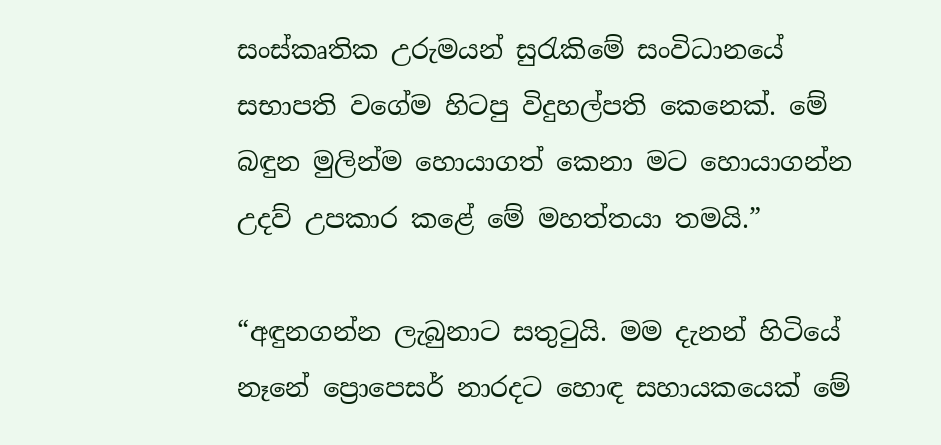සංස්කෘතික උරුමයන් සුරැකිමේ සංවිධානයේ සභාපති වගේම හිටපු විදුහල්පති කෙනෙක්. මේ බඳුන මුලින්ම හොයාගත් කෙනා මට හොයාගන්න උදව් උපකාර කළේ මේ මහත්තයා තමයි.”

“අඳුනගන්න ලැබුනාට සතුටුයි. මම දැනන් හිටියේ නෑනේ ප්‍රොපෙසර් නාරදට හොඳ සහායකයෙක් මේ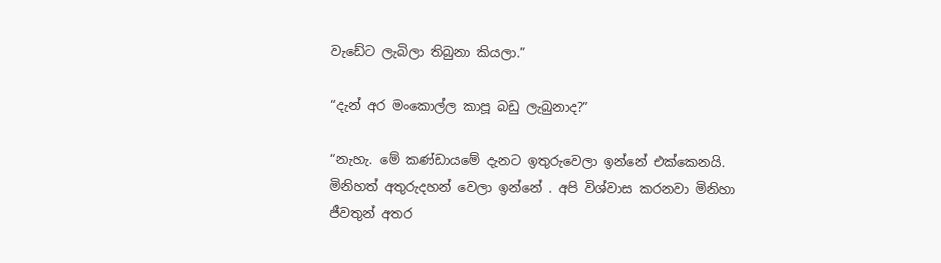වැඩේට ලැබිලා තිබුනා කියලා.”

“දැන් අර මංකොල්ල කාපූ බඩු ලැබුනාද?”

“නැහැ. මේ කණ්ඩායමේ දැනට ඉතුරුවෙලා ඉන්නේ එක්කෙනයි. මිනිහත් අතුරුදහන් වෙලා ඉන්නේ . අපි විශ්වාස කරනවා මිනිහා ජීවතුන් අතර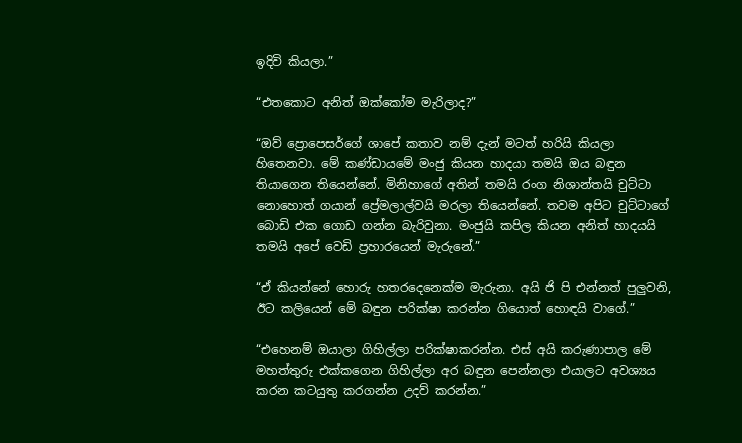ඉදිවි කියලා.”

“එතකොට අනිත් ඔක්කෝම මැරිලාද?”

“ඔව් ප්‍රොපෙසර්ගේ ශාපේ කතාව නම් දැන් මටත් හරියි කියලා හිතෙනවා. මේ කණ්ඩායමේ මංජු කියන හාදයා තමයි ඔය බඳුන තියාගෙන තියෙන්නේ. මිනිහාගේ අතින් තමයි රංග නිශාන්තයි චුට්ටා නොහොත් ගයාන් ප්‍රේමලාල්වයි මරලා තියෙන්නේ. තවම අපිට චුට්ටාගේ බොඩි එක ගොඩ ගන්න බැරිවුනා. මංජුයි කපිල කියන අනිත් හාදයයි තමයි අපේ වෙඩි ප්‍රහාරයෙන් මැරුනේ.”

“ඒ කියන්නේ හොරු හතරදෙනෙක්ම මැරුනා. අයි ජි පි එන්නත් පුලුවනි, ඊට කලියෙන් මේ බඳුන පරික්ෂා කරන්න ගියොත් හොඳයි වාගේ.”

“එහෙනම් ඔයාලා ගිහිල්ලා පරික්ෂාකරන්න. එස් අයි කරුණාපාල මේ මහත්තුරු එක්කගෙන ගිහිල්ලා අර බඳුන පෙන්නලා එයාලට අවශ්‍යය කරන කටයුතු කරගන්න උදව් කරන්න.”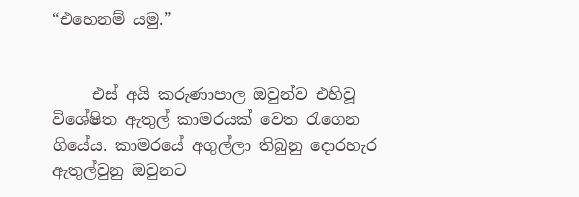“එහෙනම් යමු.”


     එස් අයි කරුණාපාල ඔවුන්ව එහිවූ විශේෂිත ඇතුල් කාමරයක් වෙත රැගෙන ගියේය. කාමරයේ අගුල්ලා තිබුනු දොරහැර ඇතුල්වුනු ඔවුනට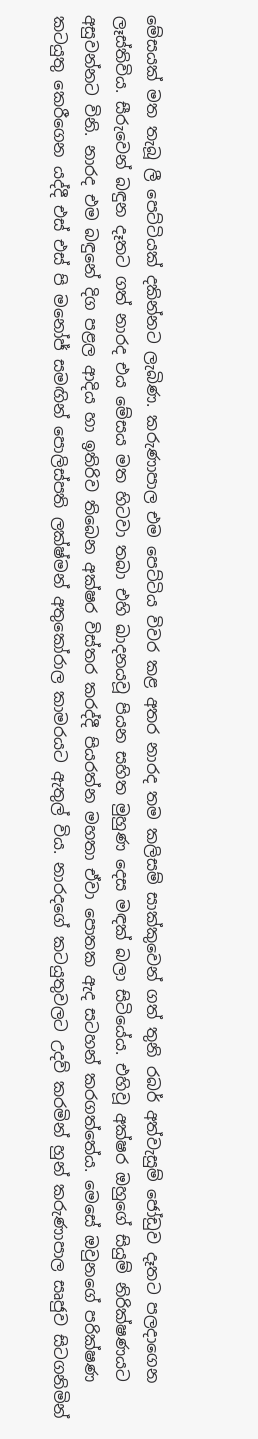මේසයක් මත තැබූ ලී පෙට්ටියක් දකින්නට ලැබිණ. කරුණාපාල එම පෙට්ටිය විවර කළ අතර නාරද තම කලිසම් සාක්කුවෙන් ගත් තුනි රබර් අත්වැසුම් ජෝඩුව දෑතට පලදාගෙන ලෑස්තිවිය. සීරුවෙන් බඳුන දෑතට ගත් නාරද එය මේසය මත හිටවා තබා එහි ඛාදනයවූ පියන සහිත මුහුණ දෙස මඳක් බලා සිටියේය. එහිවූ අක්ෂර ඔහුගේ සියුම් නිරික්ෂණයට අසුවන්නට විනි. නාරද එම බඳුනේ දිග පළල ආදිය හා ඉතිරිව තිබෙන අක්ෂර විස්තර කරද්දී පියරත්න මහතා ඒවා පොතක ඇද සටහන් කරගත්තේය. මෙසේ ඔවුනගේ පරික්ෂණ කටයුතු කෙරීගෙන යද්දී එස් එස් පි මනෝජ් සමඟින් පොලිස්පති ලක්ෂ්මන් අතුකෝරාල කාමරයට ඇතුල් විය. නාරදගේ කටයුතුවලට උදව් කරමින් හුන් කරුණාපාල සෘජුව සිටගනිමින්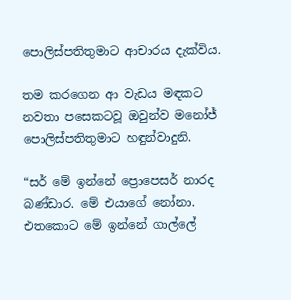පොලිස්පතිතුමාට ආචාරය දැක්විය.

තම කරගෙන ආ වැඩය මඳකට නවතා පසෙකටවූ ඔවුන්ව මනෝජ් පොලිස්පතිතුමාට හඳුන්වාදුනි.

“සර් මේ ඉන්නේ ප්‍රොපෙසර් නාරද බණ්ඩාර. මේ එයාගේ නෝනා. එතකොට මේ ඉන්නේ ගාල්ලේ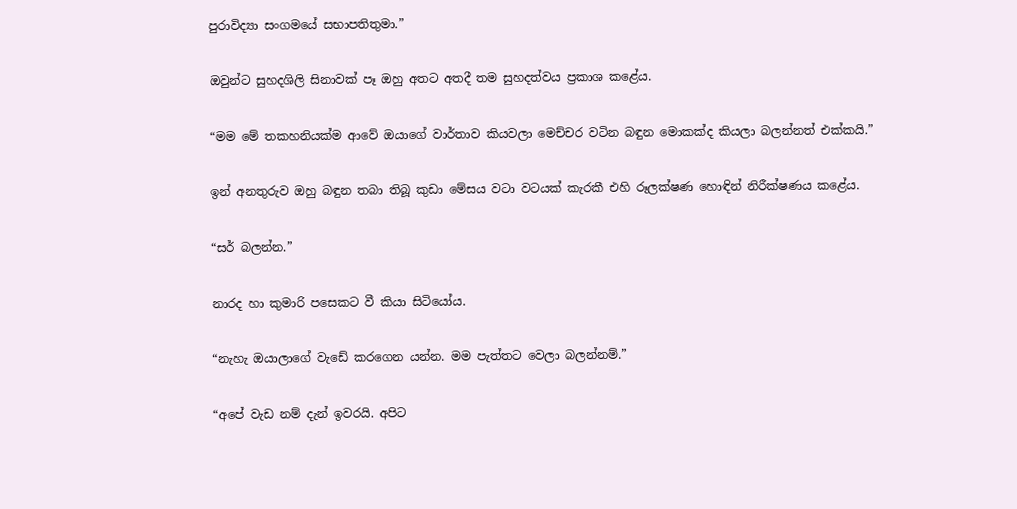පුරාවිද්‍යා සංගමයේ සභාපතිතුමා.”

ඔවුන්ට සුහදශිලි සිනාවක් පෑ ඔහු අතට අතදී තම සුහදත්වය ප්‍රකාශ කළේය.

“මම මේ තකහනියක්ම ආවේ ඔයාගේ වාර්තාව කියවලා මෙච්චර වටින බඳුන මොකක්ද කියලා බලන්නත් එක්කයි.”

ඉන් අනතුරුව ඔහු බඳුන තබා තිබූ කුඩා මේසය වටා වටයක් කැරකී එහි රූලක්ෂණ හොඳින් නිරීක්ෂණය කළේය.

“සර් බලන්න.”

නාරද හා කුමාරි පසෙකට වී කියා සිටියෝය.

“නැහැ ඔයාලාගේ වැඩේ කරගෙන යන්න. මම පැත්තට වෙලා බලන්නම්.”

“අපේ වැඩ නම් දැන් ඉවරයි. අපිට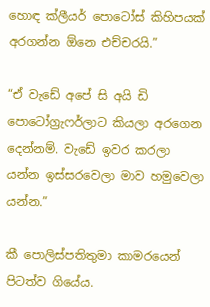හොඳ ක්ලීයර් පොටෝස් කිහිපයක් අරගන්න ඕනෙ එච්චරයි.”

“ඒ වැඩේ අපේ සි අයි ඩි පොටෝග්‍රැෆර්ලාට කියලා අරගෙන දෙන්නම්. වැඩේ ඉවර කරලා යන්න ඉස්සරවෙලා මාව හමුවෙලා යන්න.”

කී පොලිස්පතිතුමා කාමරයෙන් පිටත්ව ගියේය.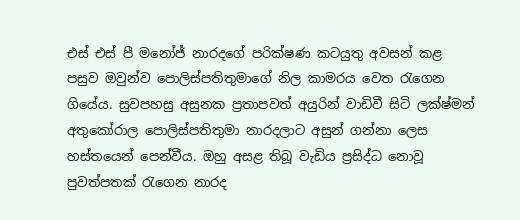එස් එස් පී මනෝජ් නාරදගේ පරික්ෂණ කටයුතු අවසන් කළ පසුව ඔවුන්ව පොලිස්පතිතුමාගේ නිල කාමරය වෙත රැගෙන ගියේය. සුවපහසු අසුනක ප්‍රතාපවත් අයුරින් වාඩිවී සිටි ලක්ෂ්මන් අතුකෝරාල පොලිස්පතිතුමා නාරදලාට අසුන් ගන්නා ලෙස හස්තයෙන් පෙන්වීය. ඔහු අසළ තිබූ වැඩිය ප්‍රසිද්ධ නොවූ පුවත්පතක් රැගෙන නාරද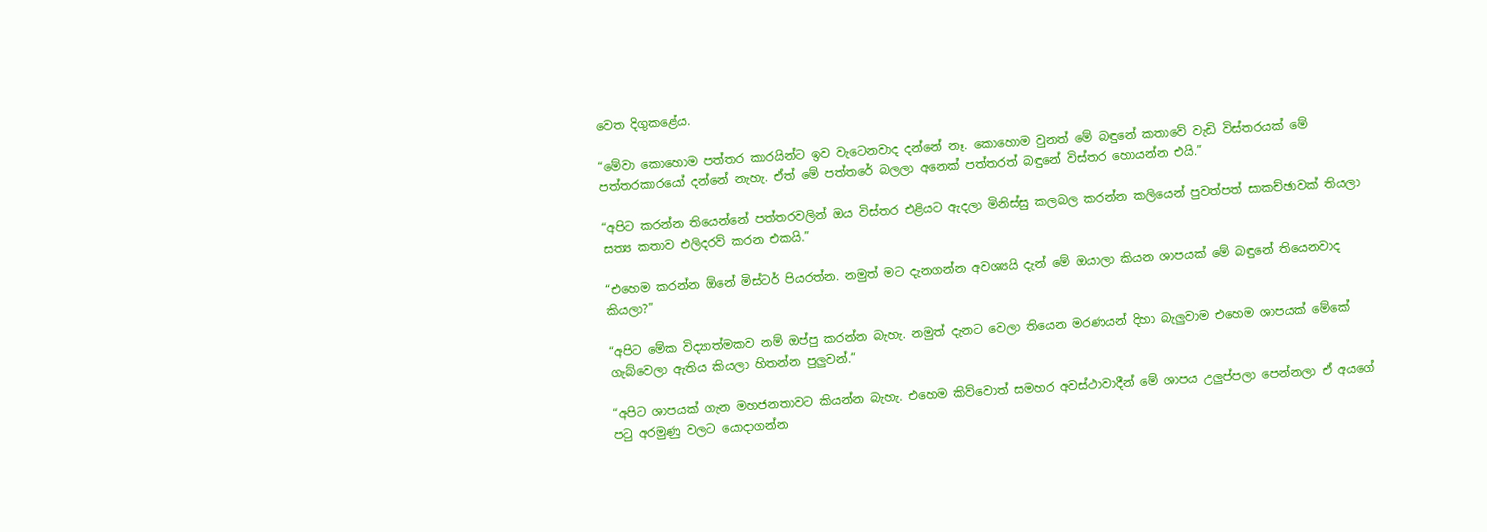වෙත දිගුකළේය.

“මේවා කොහොම පත්තර කාරයින්ට ඉව වැටෙනවාද දන්නේ නෑ. කොහොම වුනත් මේ බඳුනේ කතාවේ වැඩි විස්තරයක් මේ පත්තරකාරයෝ දන්නේ නැහැ. ඒත් මේ පත්තරේ බලලා අනෙක් පත්තරත් බඳුනේ විස්තර හොයන්න එයි.”

“අපිට කරන්න තියෙන්නේ පත්තරවලින් ඔය විස්තර එළියට ඇදලා මිනිස්සු කලබල කරන්න කලියෙන් පුවත්පත් සාකච්ඡාවක් තියලා සත්‍ය කතාව එලිදරව් කරන එකයි.”

“එහෙම කරන්න ඕනේ මිස්ටර් පියරත්න. නමුත් මට දැනගන්න අවශ්‍යයි දැන් මේ ඔයාලා කියන ශාපයක් මේ බඳුනේ තියෙනවාද කියලා?”

“අපිට මේක විද්‍යාත්මකව නම් ඔප්පු කරන්න බැහැ. නමුත් දැනට වෙලා තියෙන මරණයන් දිහා බැලුවාම එහෙම ශාපයක් මේකේ ගැබ්වෙලා ඇතිය කියලා හිතන්න පුලුවන්.”

“අපිට ශාපයක් ගැන මහජනතාවට කියන්න බැහැ. එහෙම කිව්වොත් සමහර අවස්ථාවාදීන් මේ ශාපය උලුප්පලා පෙන්නලා ඒ අයගේ පටු අරමුණු වලට යොදාගන්න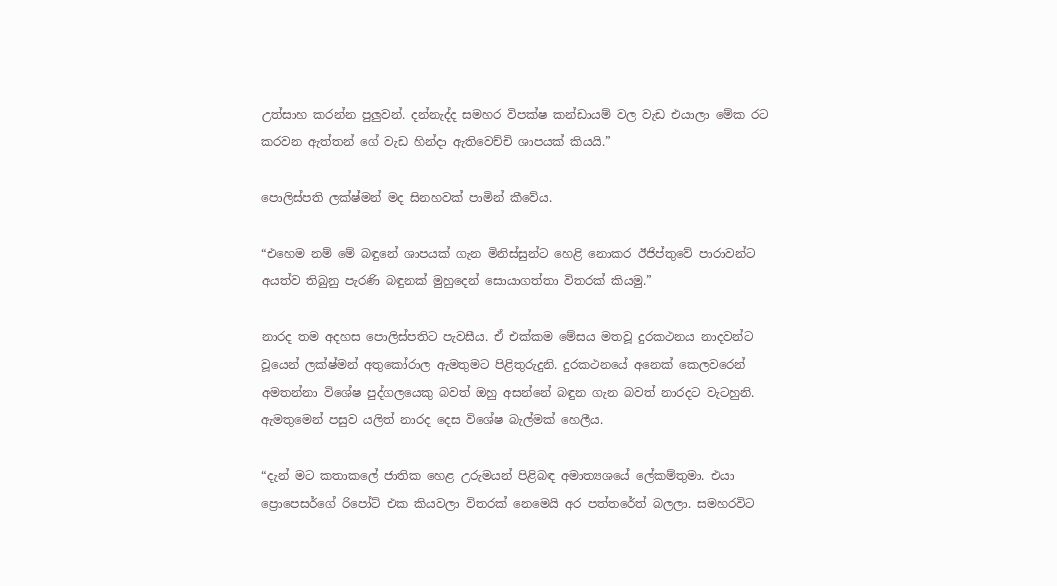උත්සාහ කරන්න පුලුවන්. දන්නැද්ද සමහර විපක්ෂ කන්ඩායම් වල වැඩ එයාලා මේක රට කරවන ඇත්තන් ගේ වැඩ හින්දා ඇතිවෙච්චි ශාපයක් කියයි.”

පොලිස්පති ලක්ෂ්මන් මද සිනහවක් පාමින් කීවේය.

“එහෙම නම් මේ බඳුනේ ශාපයක් ගැන මිනිස්සුන්ට හෙළි නොකර ඊජිප්තුවේ පාරාවන්ට අයත්ව තිබුනු පැරණි බඳුනක් මුහුදෙන් සොයාගත්තා විතරක් කියමු.”

නාරද තම අදහස පොලිස්පතිට පැවසීය. ඒ එක්කම මේසය මතවූ දුරකථනය නාදවන්ට වූයෙන් ලක්ෂ්මන් අතුකෝරාල ඇමතුමට පිළිතුරුදුනි. දුරකථනයේ අනෙක් කෙලවරෙන් අමතන්නා විශේෂ පුද්ගලයෙකු බවත් ඔහු අසන්නේ බඳුන ගැන බවත් නාරදට වැටහුනි. ඇමතුමෙන් පසුව යලිත් නාරද දෙස විශේෂ බැල්මක් හෙලීය.

“දැන් මට කතාකලේ ජාතික හෙළ උරුමයන් පිළිබඳ අමාත්‍යශයේ ලේකම්තුමා. එයා ප්‍රොපෙසර්ගේ රිපෝට් එක කියවලා විතරක් නෙමෙයි අර පත්තරේත් බලලා. සමහරවිට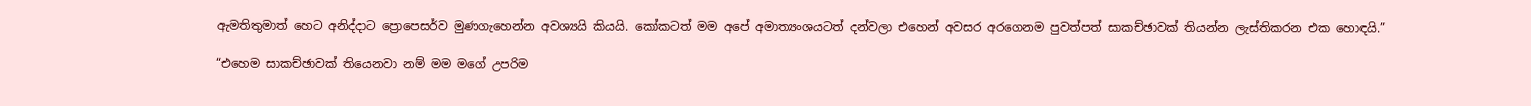ඇමතිතුමාත් හෙට අනිද්දාට ප්‍රොපෙසර්ව මුණගැහෙන්න අවශ්‍යයි කියයි. කෝකටත් මම අපේ අමාත්‍යංශයටත් දන්වලා එහෙන් අවසර අරගෙනම පුවත්පත් සාකච්ඡාවක් තියන්න ලැස්තිකරන එක හොඳයි.”

“එහෙම සාකච්ඡාවක් තියෙනවා නම් මම මගේ උපරිම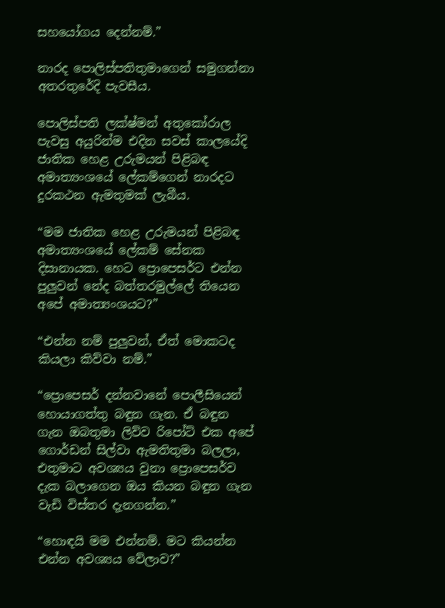සහයෝගය දෙන්නම්.”

නාරද පොලිස්පතිතුමාගෙන් සමුගන්නා අතරතුරේදි පැවසීය.

පොලිස්පති ලක්ෂ්මන් අතුකෝරාල පැවසු අයුරින්ම එදින සවස් කාලයේදි ජාතික හෙළ උරුමයන් පිළිබඳ අමාත්‍යංශයේ ලේකම්ගෙන් නාරදට දුරකථන ඇමතුමක් ලැබීය.

“මම ජාතික හෙළ උරුමයන් පිළිබඳ අමාත්‍යංශයේ ලේකම් සේනක දිසානායක. හෙට ප්‍රොපෙසර්ට එන්න පුලුවන් නේද බත්තරමුල්ලේ තියෙන අපේ අමාත්‍යංශයට?”

“එන්න නම් පුලුවන්, ඒත් මොකටද කියලා කිව්වා නම්.”

“ප්‍රොපෙසර් දන්නවානේ පොලීසියෙන් හොයාගත්තු බඳුන ගැන. ඒ බඳුන ගැන ඔබතුමා ලිව්ව රිපෝට් එක අපේ ගොර්ඩන් සිල්වා ඇමතිතුමා බලලා, එතුමාට අවශ්‍යය වුනා ප්‍රොපෙසර්ව දැක බලාගෙන ඔය කියන බඳුන ගැන වැඩි විස්තර දැනගන්න.”

“හොඳයි මම එන්නම්. මට කියන්න එන්න අවශ්‍යය වේලාව?”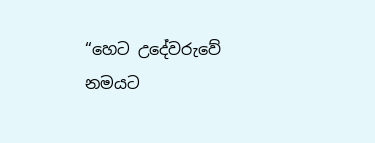“හෙට උදේවරුවේ නමයට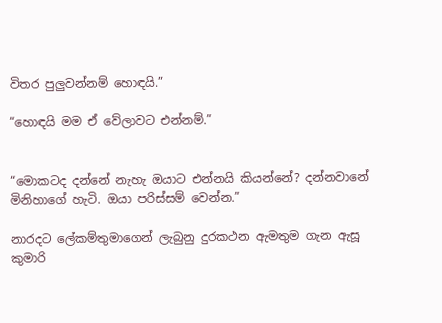විතර පුලුවන්නම් හොඳයි.”

“හොඳයි මම ඒ වේලාවට එන්නම්.”


“මොකටද දන්නේ නැහැ ඔයාට එන්නයි කියන්නේ? දන්නවානේ මිනිහාගේ හැටි. ඔයා පරිස්සම් වෙන්න.”

නාරදට ලේකම්තුමාගෙන් ලැබුනු දුරකථන ඇමතුම ගැන ඇසූ කුමාරි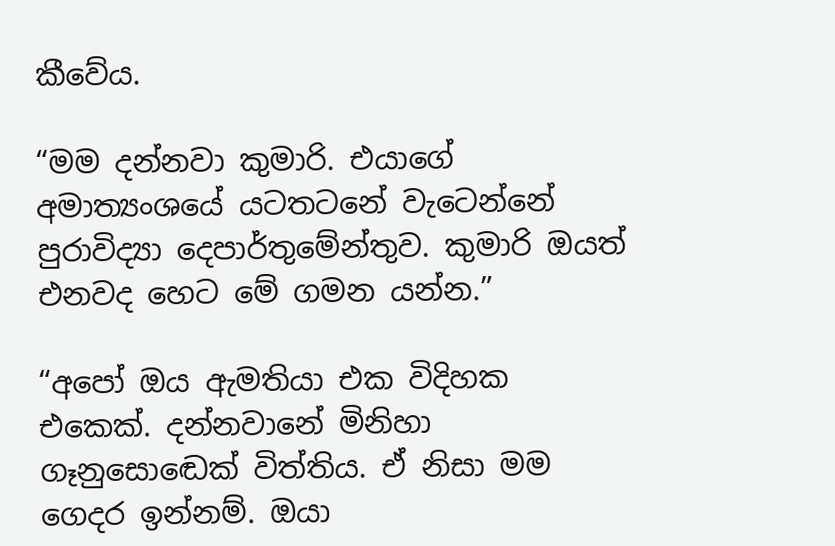කීවේය.

“මම දන්නවා කුමාරි. එයාගේ අමාත්‍යංශයේ යටතටනේ වැටෙන්නේ පුරාවිද්‍යා දෙපාර්තුමේන්තුව. කුමාරි ඔයත් එනවද හෙට මේ ගමන යන්න.”

“අපෝ ඔය ඇමතියා එක විදිහක එකෙක්. දන්නවානේ මිනිහා ගෑනුසොඬෙක් විත්තිය. ඒ නිසා මම ගෙදර ඉන්නම්. ඔයා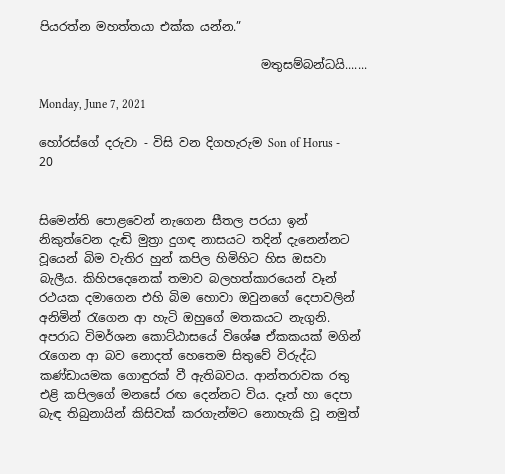පියරත්න මහත්තයා එක්ක යන්න.”

                                     මතුසම්බන්ධයි.......

Monday, June 7, 2021

හෝරස්ගේ දරුවා - විසි වන දිගහැරුම Son of Horus - 20


සිමෙන්ති පොළවෙන් නැගෙන සීතල පරයා ඉන් නිකුත්වෙන දැඬි මුත්‍රා දුගඳ නාසයට තදින් දැනෙන්නට වූයෙන් බිම වැතිර හුන් කපිල හිමිහිට හිස ඔසවා බැලීය. කිහිපදෙනෙක් තමාව බලහත්කාරයෙන් වෑන් රථයක දමාගෙන එහි බිම හොවා ඔවුනගේ දෙපාවලින් අනිමින් රැගෙන ආ හැටි ඔහුගේ මතකයට නැගුනි. අපරාධ විමර්ශන කොට්ඨාසයේ විශේෂ ඒකකයක් මගින් රැගෙන ආ බව නොදත් හෙතෙම සිතුවේ විරුද්ධ කණ්ඩායමක ගොඳුරක් වී ඇතිබවය. ආන්තරාවක රතු එළි කපිලගේ මනසේ රඟ දෙන්නට විය. දෑත් හා දෙපා බැඳ තිබුනායින් කිසිවක් කරගැන්මට නොහැකි වූ නමුත්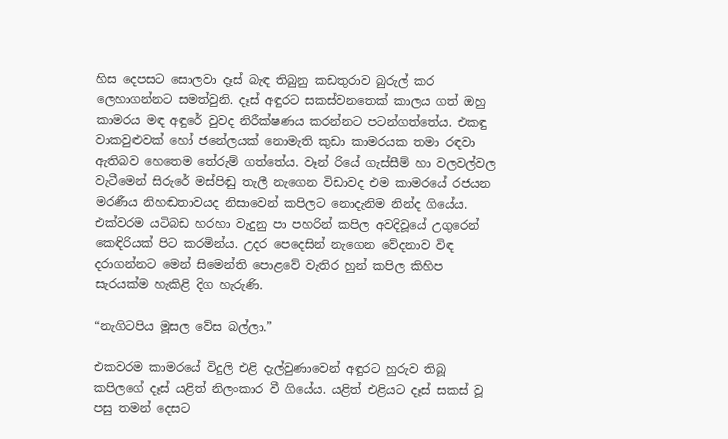හිස දෙපසට සොලවා දෑස් බැඳ තිබුනු කඩතුරාව බුරුල් කර ලෙහාගන්නට සමත්වුනි. දෑස් අඳුරට සකස්වනතෙක් කාලය ගත් ඔහු කාමරය මඳ අඳුරේ වුවද නිරීක්ෂණය කරන්නට පටන්ගත්තේය. එකඳු වාකවුළුවක් හෝ ජනේලයක් නොමැති කුඩා කාමරයක තමා රඳවා ඇතිබව හෙතෙම තේරුම් ගත්තේය. වෑන් රියේ ගැස්සීම් හා වලවල්වල වැටීමෙන් සිරුරේ මස්පිඬු තැලී නැගෙන විඩාවද එම කාමරයේ රජයන මරණීය නිහඬතාවයද නිසාවෙන් කපිලට නොදැනිම නින්ද ගියේය. එක්වරම යටිබඩ හරහා වැදුනු පා පහරින් කපිල අවදිවූයේ උගුරෙන් කෙඳිරියක් පිට කරමින්ය. උදර පෙදෙසින් නැගෙන වේදනාව විඳ දරාගන්නට මෙන් සිමෙන්ති පොළවේ වැතිර හුන් කපිල කිහිප සැරයක්ම හැකිළි දිග හැරුණි.

“නැගිටපිය මූසල වේස බල්ලා.”

එකවරම කාමරයේ විදුලි එළි දැල්වුණාවෙන් අඳුරට හුරුව තිබූ කපිලගේ දෑස් යළිත් නිලංකාර වී ගියේය. යළිත් එළියට දෑස් සකස් වූ පසු තමන් දෙසට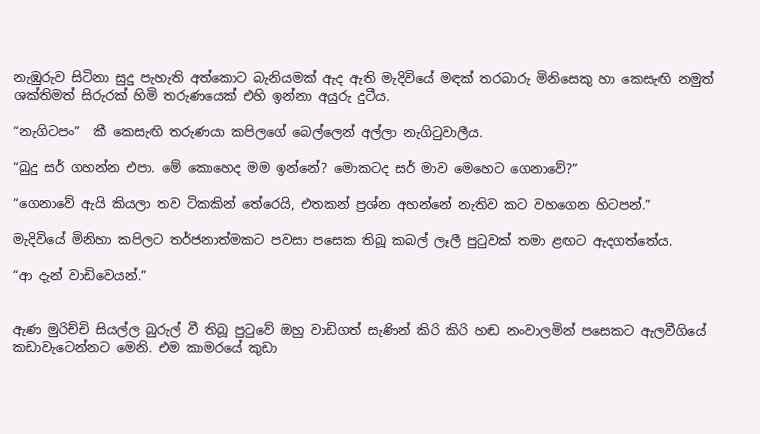නැඹුරුව සිටිනා සුදු පැහැති අත්කොට බැනියමක් ඇද ඇති මැදිවියේ මඳක් තරබාරු මිනිසෙකු හා කෙසැඟි නමුත් ශක්තිමත් සිරුරක් හිමි තරුණයෙක් එහි ඉන්නා අයුරු දුටීය.

“නැගිටපං”  කී කෙසැඟි තරුණයා කපිලගේ බෙල්ලෙන් අල්ලා නැගිටුවාලීය.

“බුදු සර් ගහන්න එපා. මේ කොහෙද මම ඉන්නේ? මොකටද සර් මාව මෙහෙට ගෙනාවේ?”

“ගෙනාවේ ඇයි කියලා තව ටිකකින් තේරෙයි, එතකන් ප්‍රශ්න අහන්නේ නැතිව කට වහගෙන හිටපන්.”

මැදිවියේ මිනිහා කපිලට තර්ජනාත්මකට පවසා පසෙක තිබූ කබල් ලෑලී පුටුවක් තමා ළඟට ඇදගත්තේය.

“ආ දැන් වාඩිවෙයන්.”


ඇණ මුරිච්චි සියල්ල බුරුල් වී තිබූ පුටුවේ ඔහු වාඩිගත් සැණින් කිරි කිරි හඬ නංවාලමින් පසෙකට ඇලවීගියේ කඩාවැටෙන්නට මෙනි. එම කාමරයේ කුඩා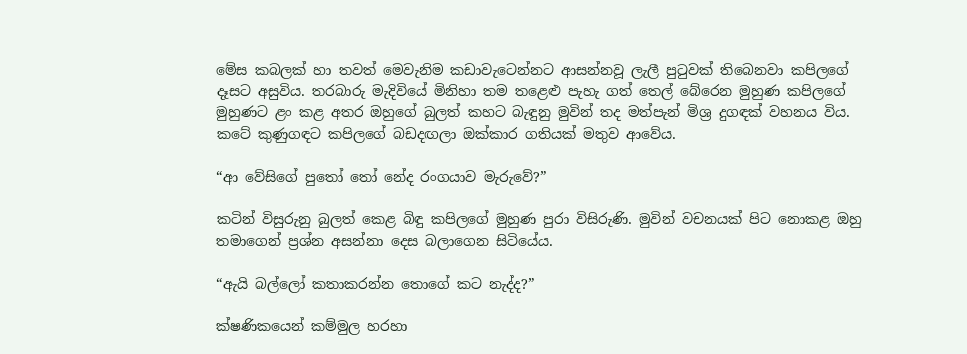මේස කබලක් හා තවත් මෙවැනිම කඩාවැටෙන්නට ආසන්නවූ ලැලී පුටුවක් තිබෙනවා කපිලගේ දෑසට අසුවිය. තරබාරු මැදිවියේ මිනිහා තම තළෙළු පැහැ ගත් තෙල් බේරෙන මුහුණ කපිලගේ මුහුණට ළං කළ අතර ඔහුගේ බුලත් කහට බැඳුනු මුවින් තද මත්පැන් මිශ්‍ර දුගඳක් වහනය විය. කටේ කුණුගඳට කපිලගේ බඩදඟලා ඔක්කාර ගතියක් මතුව ආවේය.

“ආ වේසිගේ පුතෝ තෝ නේද රංගයාව මැරුවේ?”

කටින් විසුරුනු බුලත් කෙළ බිඳු කපිලගේ මුහුණ පුරා විසිරුණි. මුවින් වචනයක් පිට නොකළ ඔහු තමාගෙන් ප්‍රශ්න අසන්නා දෙස බලාගෙන සිටියේය.

“ඇයි බල්ලෝ කතාකරන්න තොගේ කට නැද්ද?”

ක්ෂණිකයෙන් කම්මුල හරහා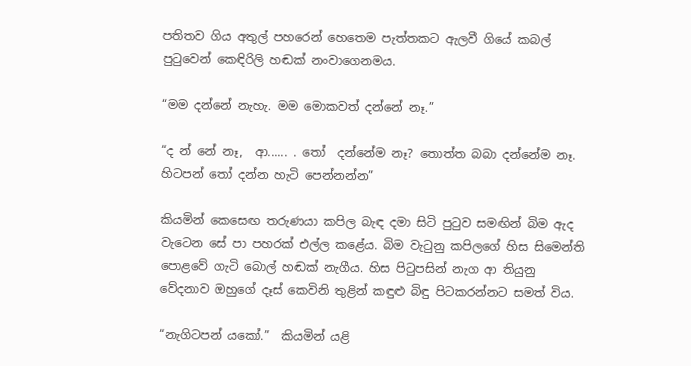පතිතව ගිය අතුල් පහරෙන් හෙතෙම පැත්තකට ඇලවී ගියේ කබල් පුටුවෙන් කෙඳිරිලි හඬක් නංවාගෙනමය.

“මම දන්නේ නැහැ. මම මොකවත් දන්නේ නෑ.”

“ද න් නේ නෑ,  ආ...... . තෝ  දන්නේම නෑ? තොත්ත බබා දන්නේම නෑ. හිටපන් තෝ දන්න හැටි පෙන්නන්න”

කියමින් කෙසෙඟ තරුණයා කපිල බැඳ දමා සිටි පුටුව සමඟින් බිම ඇද වැටෙන සේ පා පහරක් එල්ල කළේය. බිම වැටුනු කපිලගේ හිස සිමෙන්ති පොළවේ ගැටි බොල් හඬක් නැගීය. හිස පිටුපසින් නැග ආ තියුනු වේදනාව ඔහුගේ දෑස් කෙවිනි තුළින් කඳුළු බිඳු පිටකරන්නට සමත් විය.

“නැගිටපන් යකෝ.”  කියමින් යළි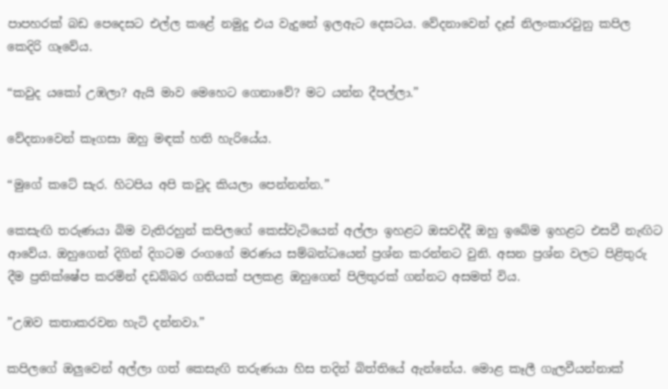පාපහරක් බඩ පෙදෙසට එල්ල කළේ නමුදු එය වැදුනේ ඉලඇට දෙසටය. වේදනාවෙන් දෑස් නිලංකාරවුනු කපිල කෙදිරි ගෑවේය.

“කවුද යකෝ උඹලා? ඇයි මාව මෙහෙට ගෙනාවේ? මට යන්න දීපල්ලා.”

වේදනාවෙන් කෑගසා ඔහු මඳක් හති හැරියේය.

“මුගේ කටේ සැර. හිටපිය අපි කවුද කියලා පෙන්නන්න.”

කෙසැඟි තරුණයා බිම වැතිරහුන් කපිලගේ කෙස්වැටියෙන් අල්ලා ඉහළට ඔසවද්දී ඔහු ඉබේම ඉහළට එසවී නැඟිට ආවේය. ඔහුගෙන් දිගින් දිගටම රංගගේ මරණය සම්බන්ධයෙන් ප්‍රශ්න කරන්නට වුනි. අසන ප්‍රශ්න වලට පිළිතුරු දීම ප්‍රතික්ෂේප කරමින් දඩබ්බර ගතියක් පලකළ ඔහුගෙන් පිලිතුරක් ගන්නට අසමත් විය.

”උඹව කතාකරවන හැටි දන්නවා.”

කපිලගේ ඔලුවෙන් අල්ලා ගත් කෙසැඟි තරුණයා හිස තදින් බිත්තියේ ඇන්නේය. මොළ කෑලී ගැලවීයන්නාක්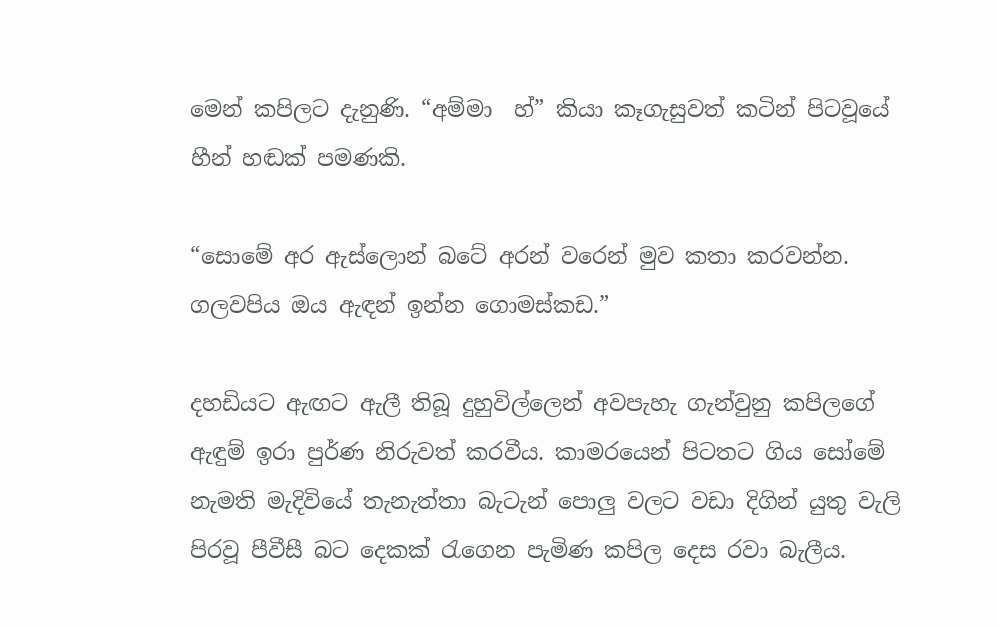මෙන් කපිලට දැනුණි. “අම්මා  හ්” කියා කෑගැසුවත් කටින් පිටවූයේ හීන් හඬක් පමණකි.

“සොමේ අර ඇස්ලොන් බටේ අරන් වරෙන් මුව කතා කරවන්න. ගලවපිය ඔය ඇඳන් ඉන්න ගොමස්කඩ.”

දහඩියට ඇඟට ඇලී තිබූ දුහුවිල්ලෙන් අවපැහැ ගැන්වුනු කපිලගේ ඇඳුම් ඉරා පුර්ණ නිරුවත් කරවීය. කාමරයෙන් පිටතට ගිය සෝමේ නැමති මැදිවියේ තැනැත්තා බැටැන් පොලු වලට වඩා දිගින් යුතු වැලි පිරවූ පීවීසී බට දෙකක් රැගෙන පැමිණ කපිල දෙස රවා බැලීය.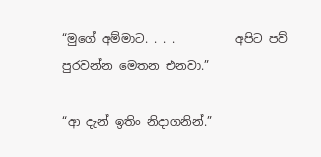“මුගේ අම්මාට. . . .          අපිට පව් පුරවන්න මෙතන එනවා.”

“ආ දැන් ඉතිං නිදාගනින්.”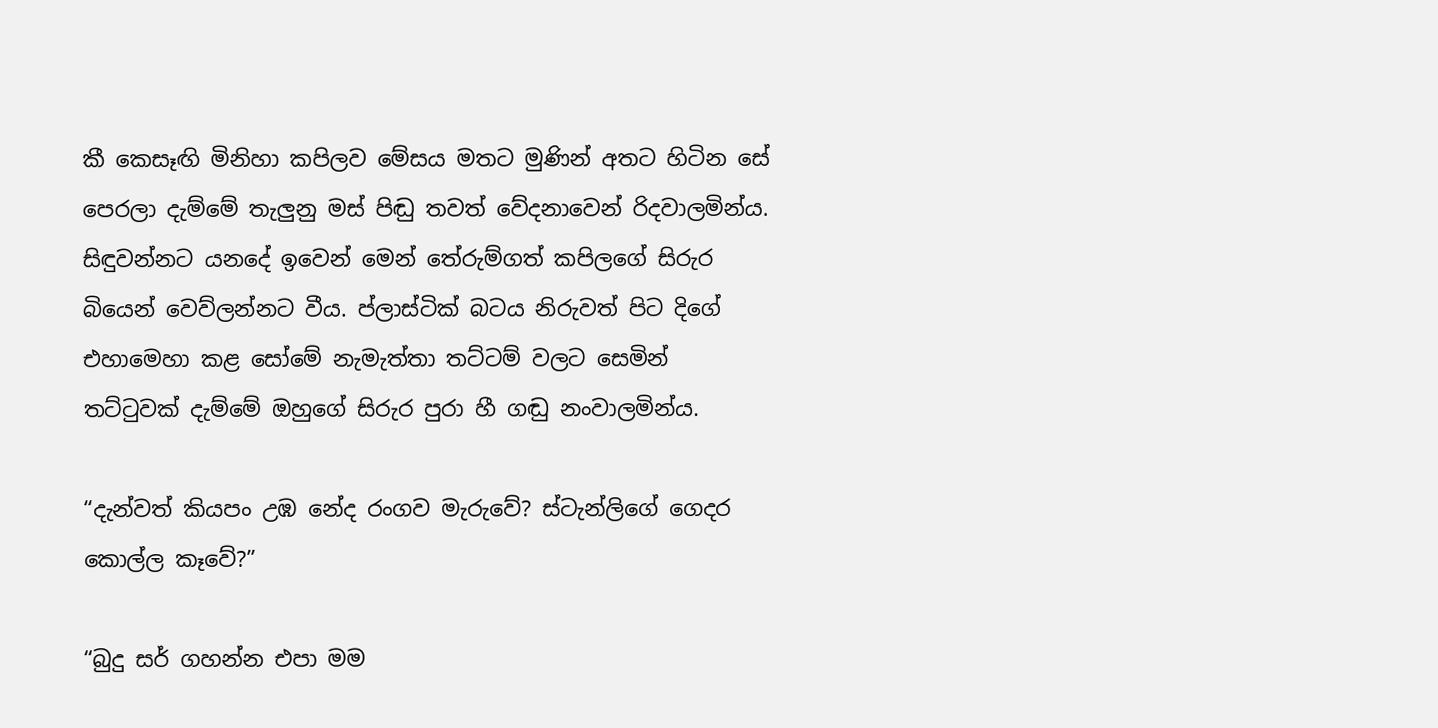කී කෙසෑඟි මිනිහා කපිලව මේසය මතට මුණින් අතට හිටින සේ පෙරලා දැම්මේ තැලුනු මස් පිඬු තවත් වේදනාවෙන් රිදවාලමින්ය. සිඳුවන්නට යනදේ ඉවෙන් මෙන් තේරුම්ගත් කපිලගේ සිරුර බියෙන් වෙව්ලන්නට වීය. ප්ලාස්ටික් බටය නිරුවත් පිට දිගේ එහාමෙහා කළ සෝමේ නැමැත්තා තට්ටම් වලට සෙමින් තට්ටුවක් දැම්මේ ඔහුගේ සිරුර පුරා හී ගඬු නංවාලමින්ය.

“දැන්වත් කියපං උඹ නේද රංගව මැරුවේ? ස්ටැන්ලිගේ ගෙදර කොල්ල කෑවේ?”

“බුදු සර් ගහන්න එපා මම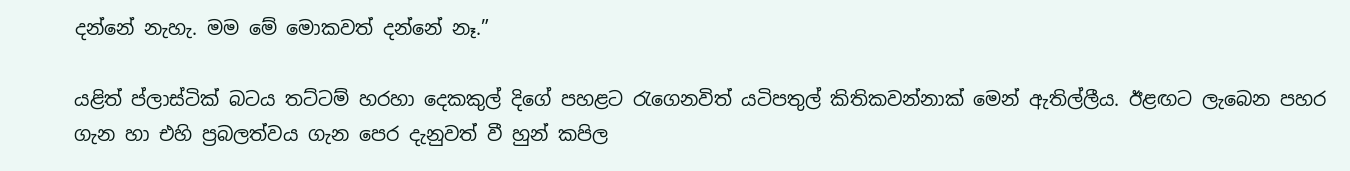දන්නේ නැහැ. මම මේ මොකවත් දන්නේ නෑ.”

යළිත් ප්ලාස්ටික් බටය තට්ටම් හරහා දෙකකුල් දිගේ පහළට රැගෙනවිත් යටිපතුල් කිතිකවන්නාක් මෙන් ඇතිල්ලීය. ඊළඟට ලැබෙන පහර ගැන හා එහි ප්‍රබලත්වය ගැන පෙර දැනුවත් වී හුන් කපිල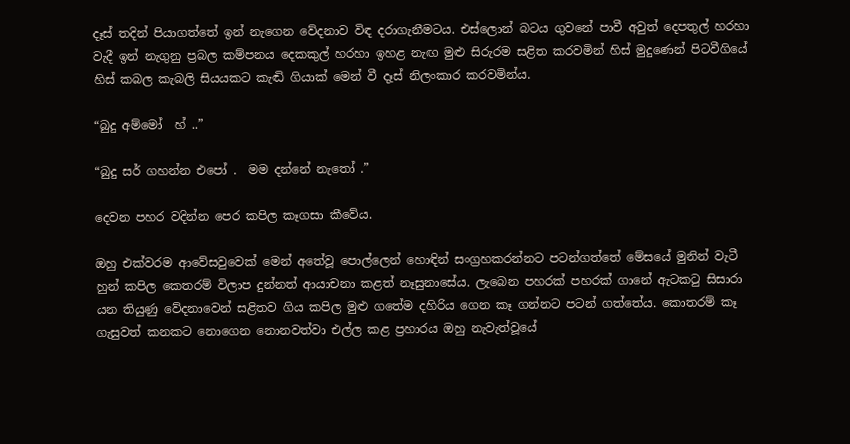දෑස් තදින් පියාගත්තේ ඉන් නැගෙන වේදනාව විඳ දරාගැනීමටය. එස්ලොන් බටය ගුවනේ පාවී අවුත් දෙපතුල් හරහා වැදී ඉන් නැගුනු ප්‍රබල කම්පනය දෙකකුල් හරහා ඉහළ නැඟ මුළු සිරුරම සළිත කරවමින් හිස් මුදුණෙන් පිටවීගියේ හිස් කබල කැබලි සියයකට කැඬි ගියාක් මෙන් වී දෑස් නිලංකාර කරවමින්ය.

“බුදු අම්මෝ  හ් ..”

“බුදු සර් ගහන්න එපෝ .  මම දන්නේ නැතෝ .”

දෙවන පහර වදින්න පෙර කපිල කෑගසා කීවේය.

ඔහු එක්වරම ආවේසවුවෙක් මෙන් අතේවූ පොල්ලෙන් හොඳින් සංග්‍රහකරන්නට පටන්ගත්තේ මේසයේ මුනින් වැටී හුන් කපිල කෙතරම් විලාප දුන්නත් ආයාචනා කළත් නෑසුනාසේය. ලැබෙන පහරක් පහරක් ගානේ ඇටකටු සිසාරා යන තියුණු වේදනාවෙන් සළිතව ගිය කපිල මුළු ගතේම දහිරිය ගෙන කෑ ගන්නට පටන් ගත්තේය. කොතරම් කෑ ගැසුවත් කනකට නොගෙන නොනවත්වා එල්ල කළ ප්‍රහාරය ඔහු නැවැත්වූයේ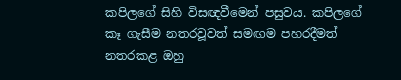කපිලගේ සිහි විසඥවීමෙන් පසුවය. කපිලගේ කෑ ගැසීම නතරවූවත් සමඟම පහරදීමත් නතරකළ ඔහු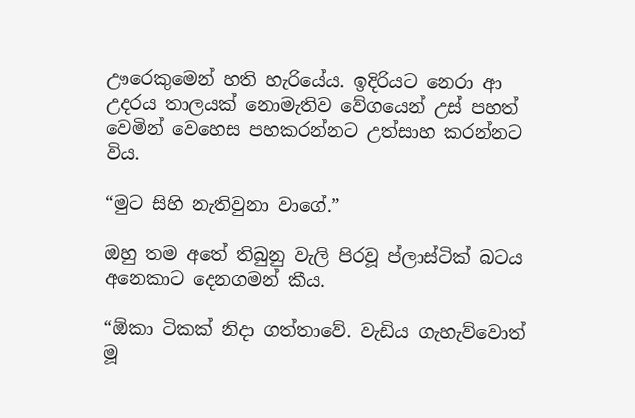ඌරෙකුමෙන් හති හැරියේය. ඉදිරියට නෙරා ආ උදරය තාලයක් නොමැතිව වේගයෙන් උස් පහත් වෙමින් වෙහෙස පහකරන්නට උත්සාහ කරන්නට විය.

“මුට සිහි නැතිවුනා වාගේ.”

ඔහු තම අතේ තිබුනු වැලි පිරවූ ප්ලාස්ටික් බටය අනෙකාට දෙනගමන් කීය.

“ඕකා ටිකක් නිදා ගත්තාවේ. වැඩිය ගැහැව්වොත් මූ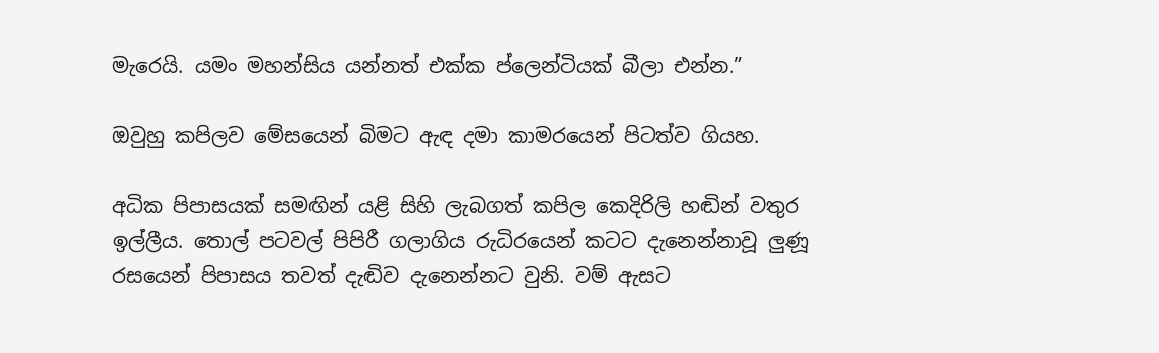මැරෙයි. යමං මහන්සිය යන්නත් එක්ක ප්ලෙන්ටියක් බීලා එන්න.”

ඔවුහු කපිලව මේසයෙන් බිමට ඇඳ දමා කාමරයෙන් පිටත්ව ගියහ.

අධික පිපාසයක් සමඟින් යළි සිහි ලැබගත් කපිල කෙදිරිලි හඬින් වතුර ඉල්ලීය. තොල් පටවල් පිපිරී ගලාගිය රුධිරයෙන් කටට දැනෙන්නාවූ ලුණූ රසයෙන් පිපාසය තවත් දැඬිව දැනෙන්නට වුනි. වම් ඇසට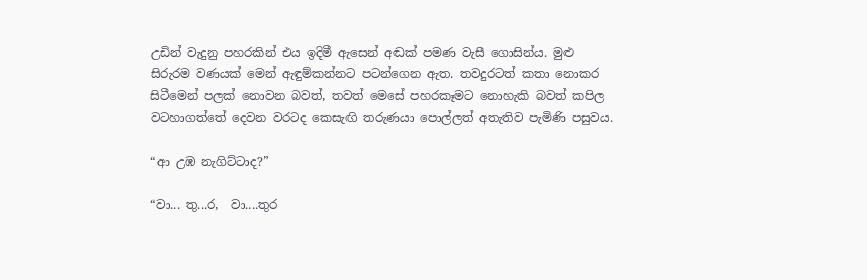උඩින් වැදුනු පහරකින් එය ඉදිමී ඇසෙන් අඬක් පමණ වැසී ගොසින්ය. මුළු සිරුරම වණයක් මෙන් ඇඳුම්කන්නට පටන්ගෙන ඇත. තවදුරටත් කතා නොකර සිටීමෙන් පලක් නොවන බවත්, තවත් මෙසේ පහරකෑමට නොහැකි බවත් කපිල වටහාගත්තේ දෙවන වරටද කෙසැඟි තරුණයා පොල්ලත් අතැතිව පැමිණි පසුවය.

“ආ උඹ නැගිට්ටාද?”

“වා... තු...ර,  වා....තුර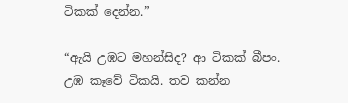ටිකක් දෙන්න.”

“ඇයි උඹට මහන්සිද? ආ ටිකක් බීපං. උඹ කෑවේ ටිකයි. තව කන්න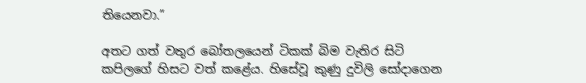තියෙනවා.”

අතට ගත් වතුර බෝතලයෙන් ටිකක් බිම වැතිර සිටි කපිලගේ හිසට වත් කළේය. හිසේවූ කුණු දුවිලි සෝදාගෙන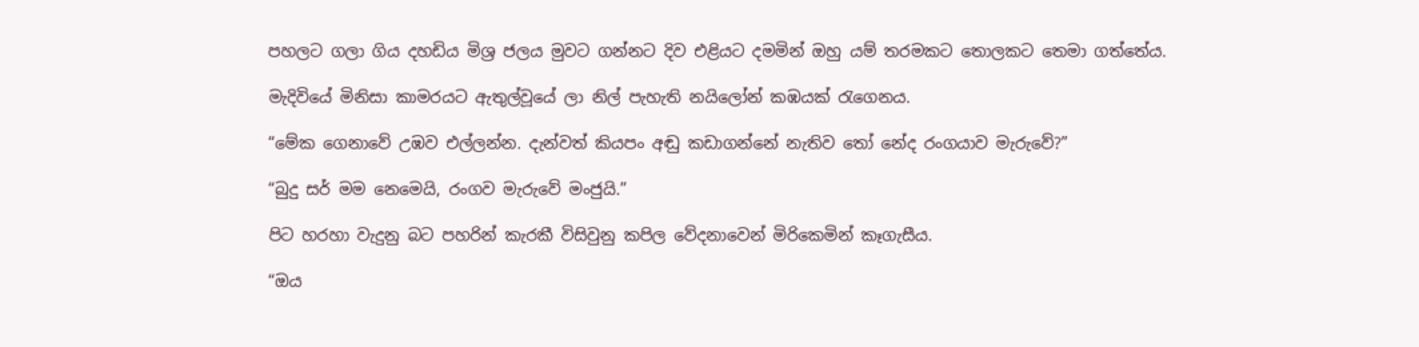පහලට ගලා ගිය දහඩිය මිශ්‍ර ජලය මුවට ගන්නට දිව එළියට දමමින් ඔහු යම් තරමකට තොලකට තෙමා ගත්තේය.

මැදිවියේ මිනිසා කාමරයට ඇතුල්වූයේ ලා නිල් පැහැති නයිලෝන් කඹයක් රැගෙනය.

“මේක ගෙනාවේ උඹව එල්ලන්න. දැන්වත් කියපං අඬු කඩාගන්නේ නැතිව තෝ නේද රංගයාව මැරුවේ?”

“බුදු සර් මම නෙමෙයි, රංගව මැරුවේ මංජුයි.”

පිට හරහා වැදුනු බට පහරින් කැරකී විසිවුනු කපිල වේදනාවෙන් මිරිකෙමින් කෑගැසීය.

“ඔය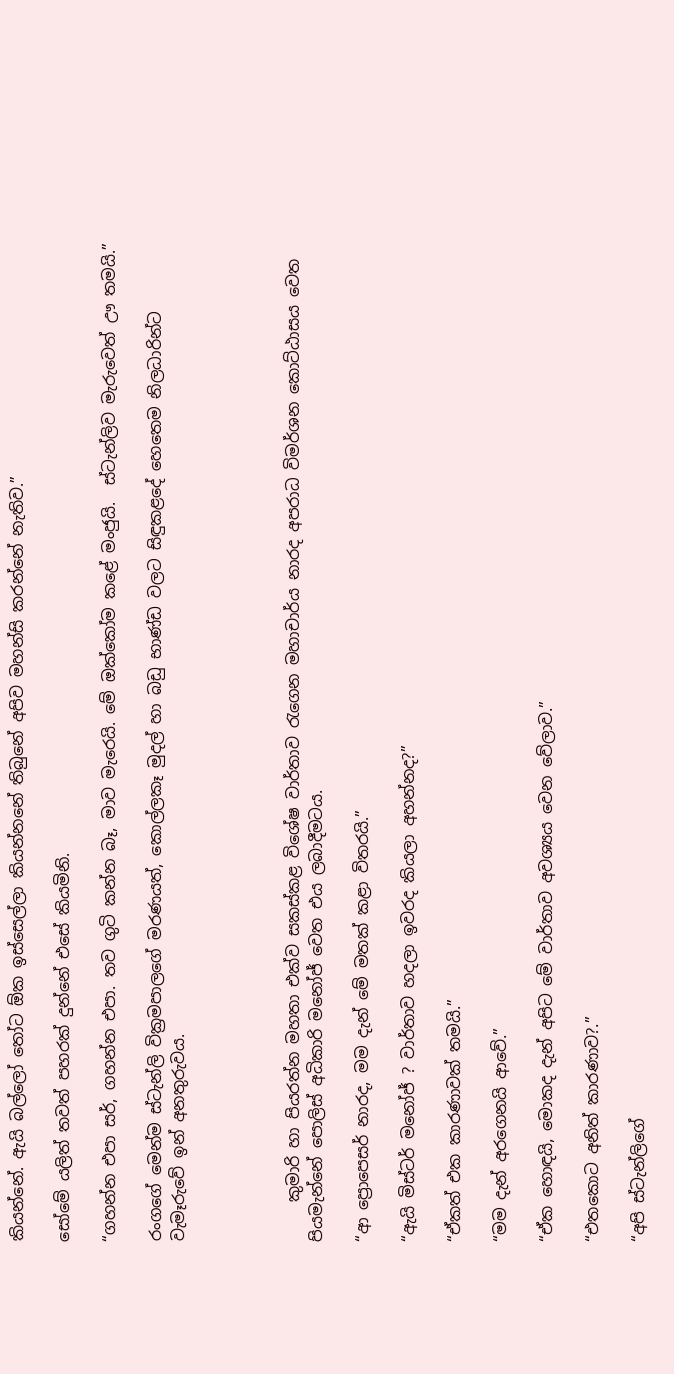කියන්නේ. ඇයි බල්ලෝ තෝට ඕක ඉස්සෙල්ලා කියන්නනේ තිබුනේ අපිව මහන්සි කරන්නේ නැතිව.”

සෝමේ යලිත් තවත් පහරක් දුන්නේ එසේ කියමිනි.

“ගහන්න එපා සර්, ගහන්න එපා. තව ගුටි කන්න බෑ, මාව මැරෙයි. මේ ඔක්කෝම කළේ මංජුයි.  ස්ටැන්ලිව මැරුවෙත් ඌ තමයි.”

රංගගේ මෙන්ම ස්ටැන්ලි වික්‍රමපාලගේ මරණයත්, කොල්ලකෑ මුදල් හා බඩු භාණ්ඩ වලට සිඳුකළදේ හෙතෙම නිලධාරින්ට වැමෑරුවේ ඉන් අනතුරුවය.




     කුමාරි හා පියරත්න මහතා එක්ව සකස්කළ විශේෂ වාර්තාව රැගෙන මහාචාර්ය නාරද අපරාධ විමර්ශන කොට්ඨාසය වෙත පියමැන්නේ පොලිස් අධිකාරි මනෝජ් වෙත එය ලබාදීමටය.

“ආ ප්‍රොපෙසර් නාරද, මම දැන් මේ මතක් කළා විතරයි.”

“ඇයි මිස්ටර් මනෝජ් ? වාර්තාව හදලා ඉවරද කියලා අහන්නද?”

“ඒකත් එක කාරණාවක් තමයි.”

“මම දැන් අරගෙනයි ආවේ.”

“ඒක හොඳයි, මොකද දැන් අපිට මේ වාර්තාව අවශ්‍යය වෙන වේලාව.”

“එතකොට අනිත් කාරණාව?.”

“අපි ස්ටැන්ලිගේ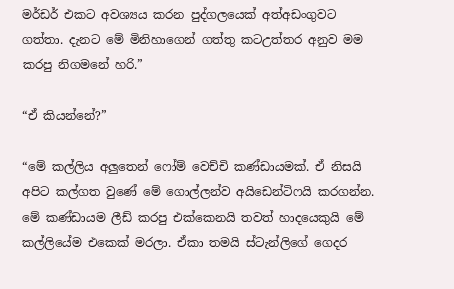මර්ඩර් එකට අවශ්‍යය කරන පුද්ගලයෙක් අත්අඩංගුවට ගත්තා. දැනට මේ මිනිහාගෙන් ගත්තු කටඋත්තර අනුව මම කරපු නිගමනේ හරි.”

“ඒ කියන්නේ?”

“මේ කල්ලිය අලුතෙන් ෆෝම් වෙච්චි කණ්ඩායමක්. ඒ නිසයි අපිට කල්ගත වුණේ මේ ගොල්ලන්ව අයිඩෙන්ටිෆයි කරගන්න. මේ කණ්ඩායම ලීඩ් කරපු එක්කෙනයි තවත් හාදයෙකුයි මේ කල්ලියේම එකෙක් මරලා. ඒකා තමයි ස්ටැන්ලිගේ ගෙදර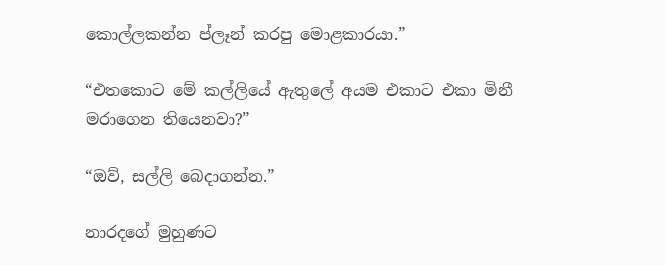කොල්ලකන්න ප්ලෑන් කරපු මොළකාරයා.”

“එතකොට මේ කල්ලියේ ඇතුලේ අයම එකාට එකා මිනී මරාගෙන තියෙනවා?”

“ඔව්, සල්ලි බෙදාගන්න.”

නාරදගේ මුහුණට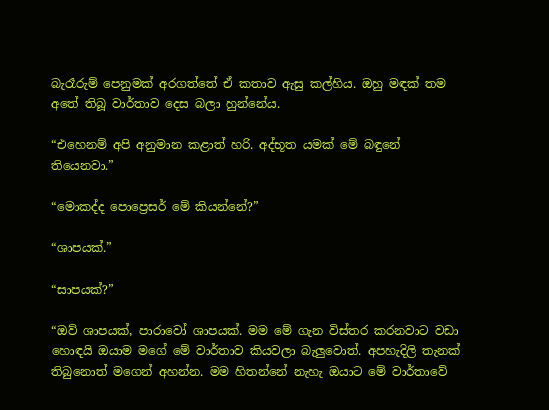බැරෑරුම් පෙනුමක් අරගත්තේ ඒ කතාව ඇසු කල්හිය. ඔහු මඳක් තම අතේ තිබූ වාර්තාව දෙස බලා හුන්නේය.

“එහෙනම් අපි අනුමාන කළාත් හරි. අද්භූත යමක් මේ බඳුනේ තියෙනවා.”

“මොකද්ද පොප්‍රෙසර් මේ කියන්නේ?”

“ශාපයක්.”

“සාපයක්?”

“ඔව් ශාපයක්, පාරාවෝ ශාපයක්. මම මේ ගැන විස්තර කරනවාට වඩා හොඳයි ඔයාම මගේ මේ වාර්තාව කියවලා බැලුවොත්. අපහැදිලි තැනක් තිබුනොත් මගෙන් අහන්න. මම හිතන්නේ නැහැ ඔයාට මේ වාර්තාවේ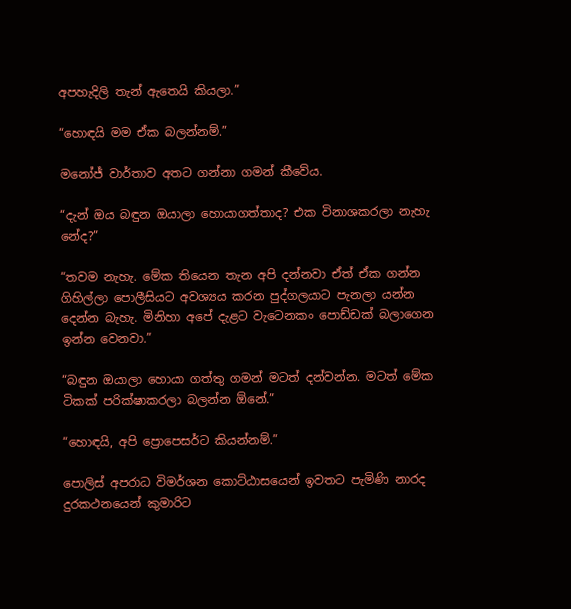අපහැදිලි තැන් ඇතෙයි කියලා.”

“හොඳයි මම ඒක බලන්නම්.”

මනෝජ් වාර්තාව අතට ගන්නා ගමන් කීවේය.

“දැන් ඔය බඳුන ඔයාලා හොයාගත්තාද? එක විනාශකරලා නැහැ නේද?”

“තවම නැහැ. මේක තියෙන තැන අපි දන්නවා ඒත් ඒක ගන්න ගිහිල්ලා පොලීසියට අවශ්‍යය කරන පුද්ගලයාට පැනලා යන්න දෙන්න බැහැ. මිනිහා අපේ දැළට වැටෙනකං පොඩ්ඩක් බලාගෙන ඉන්න වෙනවා.”

“බඳුන ඔයාලා හොයා ගත්තු ගමන් මටත් දන්වන්න. මටත් මේක ටිකක් පරික්ෂාකරලා බලන්න ඕනේ.”

“හොඳයි, අපි ප්‍රොපෙසර්ට කියන්නම්.”

පොලිස් අපරාධ විමර්ශන කොට්ඨාසයෙන් ඉවතට පැමිණි නාරද දුරකථනයෙන් කුමාරිට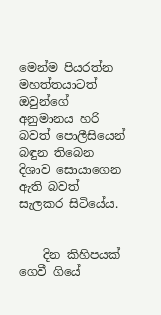මෙන්ම පියරත්න මහත්තයාටත් ඔවුන්ගේ අනුමානය හරි බවත් පොලීසියෙන් බඳුන තිබෙන දිශාව සොයාගෙන ඇති බවත් සැලකර සිටියේය.


    දින කිහිපයක් ගෙවී ගියේ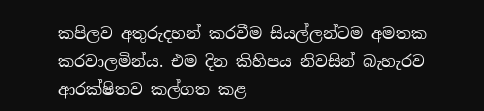කපිලව අතුරුදහන් කරවීම සියල්ලන්ටම අමතක කරවාලමින්ය. එම දින කිහිපය නිවසින් බැහැරව ආරක්ෂිතව කල්ගත කළ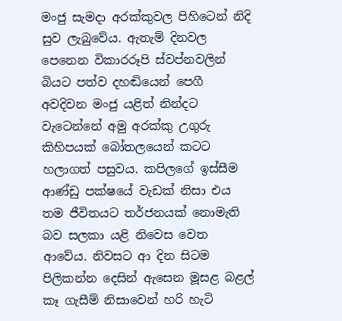මංජු සැමදා අරක්කුවල පිහිටෙන් නිදි සුව ලැබුවේය. ඇතැම් දිනවල පෙනෙන විකාරරූපි ස්වප්නවලින් බියට පත්ව දහඬියෙන් පෙගී අවදිවන මංජු යළිත් නින්දට වැටෙන්නේ අමු අරක්කු උගුරු කිහිපයක් බෝතලයෙන් කටට හලාගත් පසුවය. කපිලගේ ඉස්සීම ආණ්ඩු පක්ෂයේ වැඩක් නිසා එය තම ජීවිතයට තර්ජනයක් නොමැති බව සලකා යළි නිවෙස වෙත ආවේය. නිවසට ආ දින සිටම පිලිකන්න දෙසින් ඇසෙන මූසළ බළල් කෑ ගැසීම් නිසාවෙන් හරි හැටි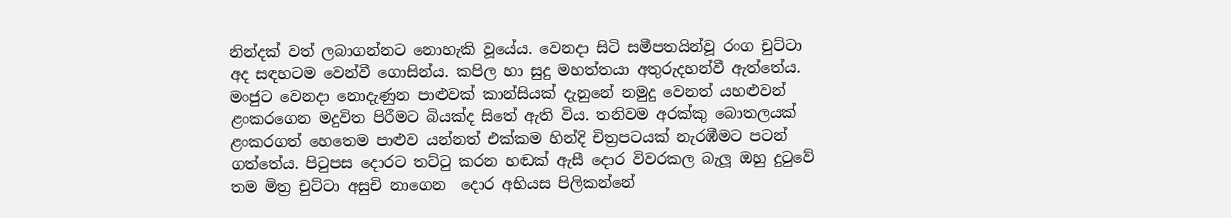නින්දක් වත් ලබාගන්නට නොහැකි වූයේය. වෙනදා සිටි සමීපතයින්වූ රංග චුට්ටා අද සඳහටම වෙන්වී ගොසින්ය. කපිල හා සුදු මහත්තයා අතුරුදහන්වී ඇත්තේය. මංජුට වෙනදා නොදැණුන පාළුවක් කාන්සියක් දැනුනේ නමුදු වෙනත් යහළුවන් ළංකරගෙන මදුවිත පිරීමට බියක්ද සිතේ ඇති විය. තනිවම අරක්කු බොතලයක් ළංකරගත් හෙතෙම පාළුව යන්නත් එක්කම හින්දි චිත්‍රපටයක් නැරඹීමට පටන් ගත්තේය. පිටුපස දොරට තට්ටු කරන හඬක් ඇසී දොර විවරකල බැලූ ඔහු දුටුවේ තම මිත්‍ර චුට්ටා අසුචි නාගෙන  දොර අභියස පිලිකන්නේ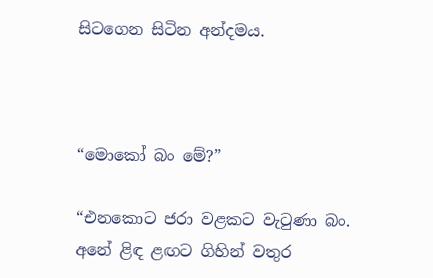සිටගෙන සිටින අන්දමය.



“මොකෝ බං මේ?”

“එනකොට ජරා වළකට වැටුණා බං. අනේ ළිඳ ළඟට ගිහින් වතුර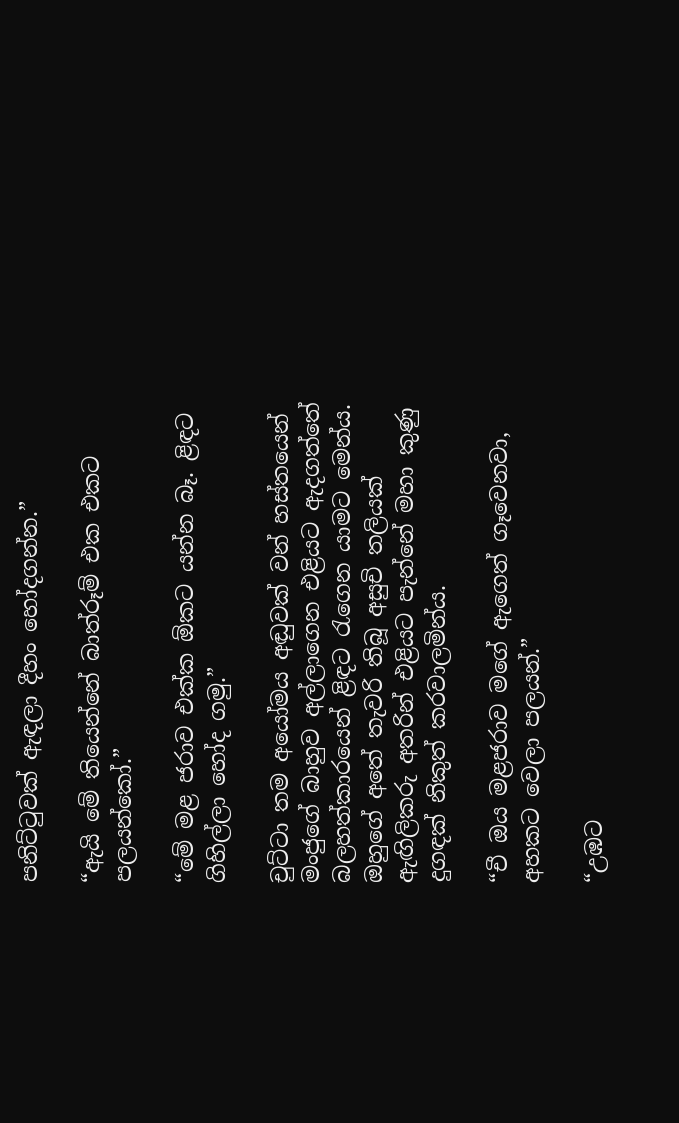පනිට්ටුවක් ඇඳලා දීහං හෝදගන්න.”

“ඇයි මේ තියෙන්නේ බාත්රූම් එක එකට පලයන්කෝ.”

“මේ මළ ජරාව එක්ක ඕකට යන්න බෑ. ළිඳට ගිහිල්ලා හෝද ගමු.”

චුට්ටා තම අයෝමය අඬුවක් වන් හස්තයෙන් මංජුගේ බාහුව අල්ලාගෙන එළියට ඇදගත්තේ බලහත්කාරයෙන් ළිඳට රැගෙන යාමට මෙන්ය. ඔහුගේ අතේ තැවරි තිබූ අසුචි තලියක් ඇඟිලිකරු අතරින් එළියට පැන්නේ මහා කුණු දුගඳක් නිකුත් කරවාලමින්ය.

“චී ඔය මළජරාව මගේ ඇගෙත් ගෑවෙනවා, අහකට වෙලා පලයන්.”

“උඹට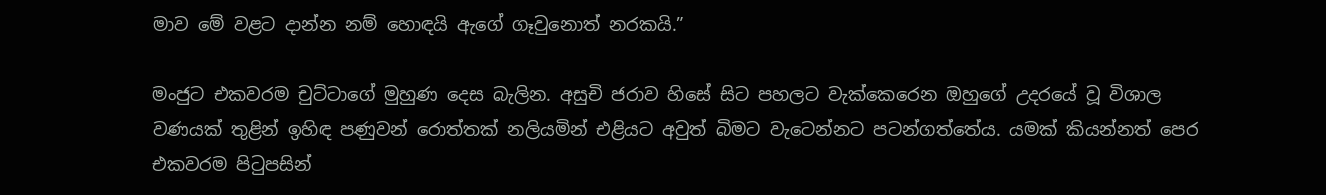මාව මේ වළට දාන්න නම් හොඳයි ඇගේ ගෑවුනොත් නරකයි.”

මංජුට එකවරම චුට්ටාගේ මුහුණ දෙස බැලින. අසුචි ජරාව හිසේ සිට පහලට වැක්කෙරෙන ඔහුගේ උදරයේ වූ විශාල වණයක් තුළින් ඉහිඳ පණුවන් රොත්තක් නලියමින් එළියට අවුත් බිමට වැටෙන්නට පටන්ගත්තේය. යමක් කියන්නත් පෙර එකවරම පිටුපසින්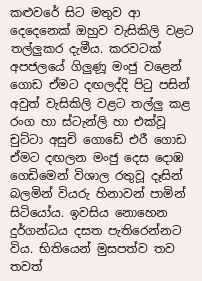කළුවරේ සිට මතුව ආ දෙදෙනෙක් ඔහුව වැසිකිලි වළට තල්ලුකර දැමීය. කරවටක් අපජලයේ ගිලුණූ මංජු වළෙන් ගොඩ ඒමට දඟලද්දි පිටු පසින් අවුත් වැසිකිලි වළට තල්ලු කළ රංග හා ස්ටැන්ලි හා එක්වූ චුට්ටා අසුචි ගොඩේ එරී ගොඩ ඒමට දඟලන මංජු දෙස දොඹ ගෙඩිමෙන් විශාල රතුවූ දෑසින් බලමින් වියරු හිනාවන් පාමින් සිටියෝය. ඉවසිය නොහෙන දුර්ගන්ධය දසත පැතිරෙන්නට විය. භිතියෙන් මුසපත්ව තව තවත්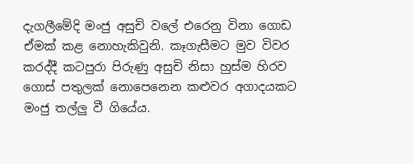දැගලීමේදි මංජු අසුචි වලේ එරෙනු විනා ගොඩ ඒමක් කළ නොහැකිවුනි. කෑගැසීමට මුව විවර කරද්දී කටපුරා පිරුණු අසුචි නිසා හුස්ම හිරව ගොස් පතුලක් නොපෙනෙන කළුවර අගාදයකට මංජු තල්ලු වී ගියේය.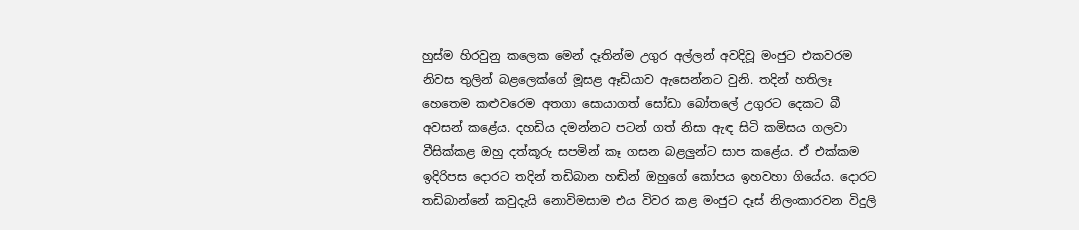හුස්ම හිරවුනු කලෙක මෙන් දෑතින්ම උගුර අල්ලන් අවදිවූ මංජුට එකවරම නිවස තුලින් බළලෙක්ගේ මූසළ ඈඩියාව ඇසෙන්නට වුනි. තදින් හතිලෑ හෙතෙම කළුවරෙම අතගා සොයාගත් සෝඩා බෝතලේ උගුරට දෙකට බී අවසන් කළේය. දහඩිය දමන්නට පටන් ගත් නිසා ඇඳ සිටි කමිසය ගලවා වීසික්කළ ඔහු දත්කූරු සපමින් කෑ ගසන බළලුන්ට සාප කළේය. ඒ එක්කම ඉදිරිපස දොරට තදින් තඩිබාන හඬින් ඔහුගේ කෝපය ඉහවහා ගියේය. දොරට තඩිබාන්නේ කවුදැයි නොවිමසාම එය විවර කළ මංජුට දෑස් නිලංකාරවන විදුලි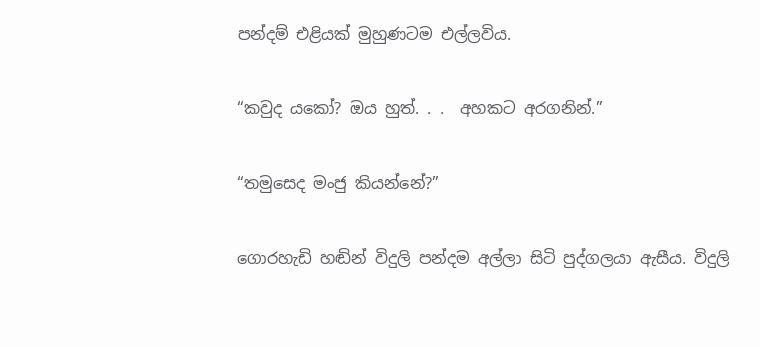පන්දම් එළියක් මුහුණටම එල්ලවිය.

“කවුද යකෝ? ඔය හුත්. . .  අහකට අරගනින්.”

“තමුසෙද මංජු කියන්නේ?”

ගොරහැඩි හඬින් විදුලි පන්දම අල්ලා සිටි පුද්ගලයා ඇසීය. විදුලි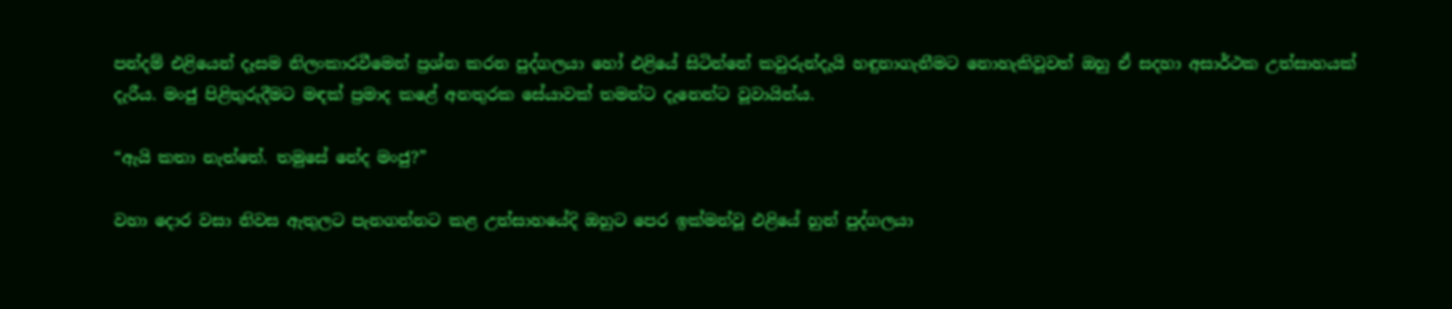පන්දම් එළියෙන් දෑසම නිලංකාරවීමෙන් ප්‍රශ්න කරන පුද්ගලයා හෝ එළියේ සිටින්නේ කවුරුන්දැයි හඳුනාගැනීමට නොහැකිවූවත් ඔහු ඒ සදහා අසාර්ථක උත්සාහයක් දැරීය. මංජු පිළිතුරුදීමට මඳක් ප්‍රමාද කළේ අනතුරක සේයාවක් තමන්ට දැනෙන්ට වූවායින්ය.

“ඇයි කතා නැත්තේ. තමුසේ නේද මංජු?”

වහා දොර වසා නිවස ඇතුලට පැනගන්නට කළ උත්සාහයේදි ඔහුට පෙර ඉක්මන්වූ එළියේ හුන් පුද්ගලයා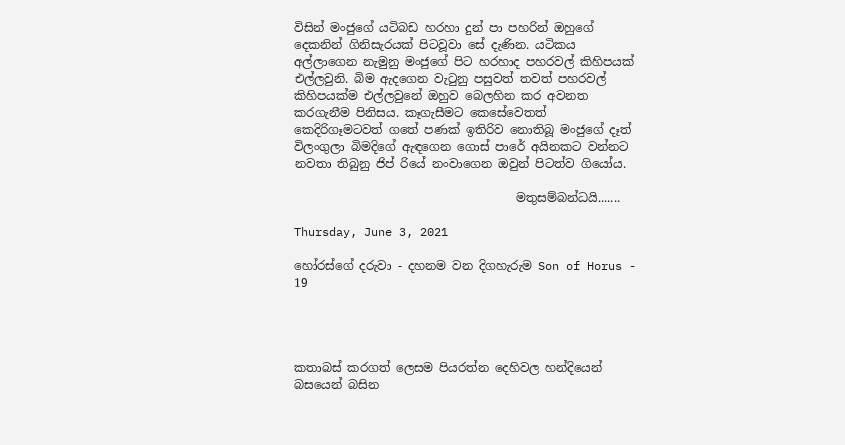විසින් මංජුගේ යටිබඩ හරහා දුන් පා පහරින් ඔහුගේ දෙකනින් ගිනිසැරයක් පිටවූවා සේ දැණින. යටිකය අල්ලාගෙන නැමුනු මංජුගේ පිට හරහාද පහරවල් කිහිපයක් එල්ලවුනි. බිම ඇදගෙන වැටුනු පසුවත් තවත් පහරවල් කිහිපයක්ම එල්ලවුනේ ඔහුව බෙලහින කර අවනත කරගැනීම පිනිසය. කෑගැසීමට කෙසේවෙතත් කෙදිරිගෑමටවත් ගතේ පණක් ඉතිරිව නොතිබූ මංජුගේ දෑත් විලංගුලා බිමදිගේ ඇඳගෙන ගොස් පාරේ අයිනකට වන්නට නවතා තිබුනු ජිප් රියේ නංවාගෙන ඔවුන් පිටත්ව ගියෝය.

                                     මතුසම්බන්ධයි.......

Thursday, June 3, 2021

හෝරස්ගේ දරුවා - දහනම වන දිගහැරුම Son of Horus - 19




කතාබස් කරගත් ලෙසම පියරත්න දෙහිවල හන්දියෙන් බසයෙන් බසින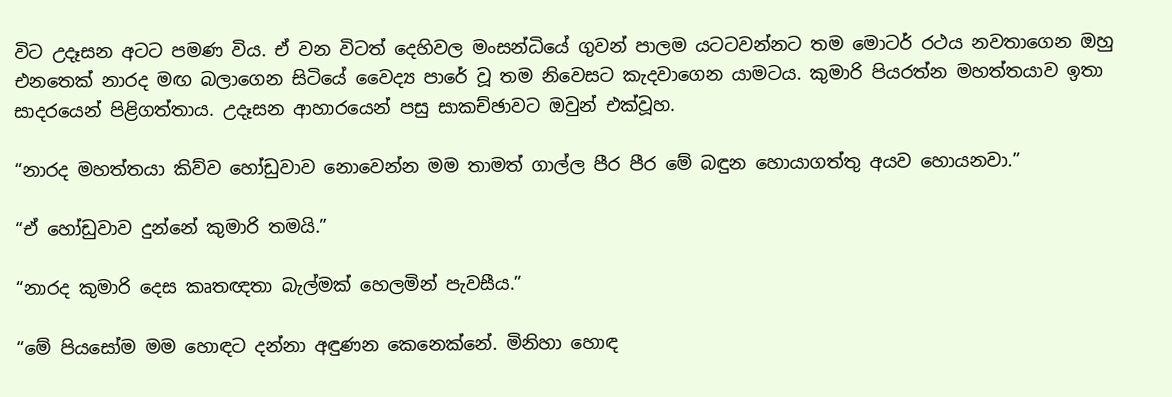විට උදෑසන අටට පමණ විය. ඒ වන විටත් දෙහිවල මංසන්ධියේ ගුවන් පාලම යටටවන්නට තම මොටර් රථය නවතාගෙන ඔහු එනතෙක් නාරද මඟ බලාගෙන සිටියේ වෛද්‍ය පාරේ වූ තම නිවෙසට කැදවාගෙන යාමටය. කුමාරි පියරත්න මහත්තයාව ඉතා සාදරයෙන් පිළිගත්තාය. උදෑසන ආහාරයෙන් පසු සාකච්ඡාවට ඔවුන් එක්වූහ.

“නාරද මහත්තයා කිව්ව හෝඩුවාව නොවෙන්න මම තාමත් ගාල්ල පීර පීර මේ බඳුන හොයාගත්තු අයව හොයනවා.”

“ඒ හෝඩුවාව දුන්නේ කුමාරි තමයි.”

“නාරද කුමාරි දෙස කෘතඥතා බැල්මක් හෙලමින් පැවසීය.”

“මේ පියසෝම මම හොඳට දන්නා අඳුණන කෙනෙක්නේ. මිනිහා හොඳ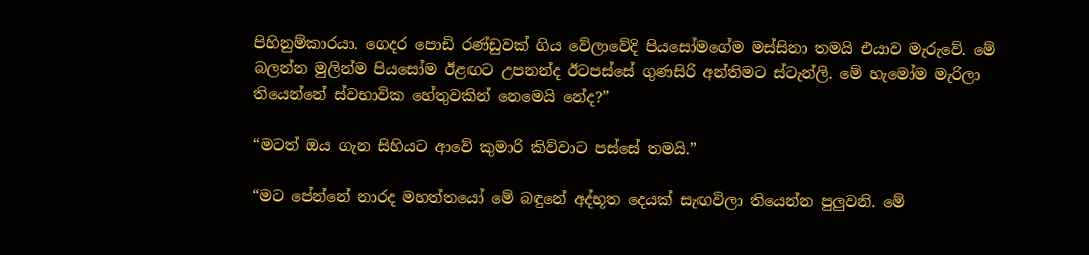පිහිනුම්කාරයා. ගෙදර පොඩි රණ්ඩුවක් ගිය වේලාවේදි පියසෝමගේම මස්සිනා තමයි එයාව මැරුවේ. මේ බලන්න මුලින්ම පියසෝම ඊළඟට උපනන්ද ඊටපස්සේ ගුණසිරි අන්තිමට ස්ටැන්ලි. මේ හැමෝම මැරිලා තියෙන්නේ ස්වභාවික හේතුවකින් නෙමෙයි නේද?”

“මටත් ඔය ගැන සිහියට ආවේ කුමාරි කිව්වාට පස්සේ තමයි.”

“මට පේන්නේ නාරද මහත්තයෝ මේ බඳුනේ අද්භූත දෙයක් සැඟවිලා තියෙන්න පුලුවනි. මේ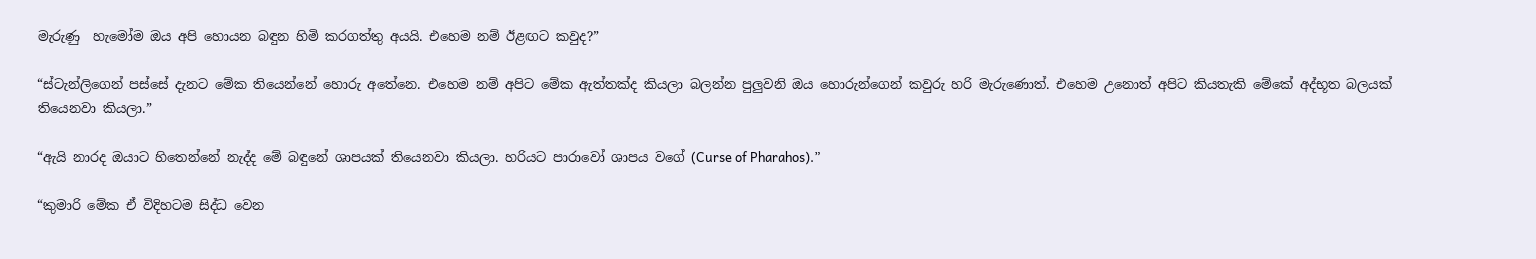මැරුණු  හැමෝම ඔය අපි හොයන බඳුන හිමි කරගත්තු අයයි. එහෙම නම් ඊළඟට කවුද?”

“ස්ටැන්ලිගෙන් පස්සේ දැනට මේක තියෙන්නේ හොරු අතේනෙ. එහෙම නම් අපිට මේක ඇත්තක්ද කියලා බලන්න පුලුවනි ඔය හොරුන්ගෙන් කවුරු හරි මැරුණොත්. එහෙම උනොත් අපිට කියතැකි මේකේ අද්භූත බලයක් තියෙනවා කියලා.”

“ඇයි නාරද ඔයාට හිතෙන්නේ නැද්ද මේ බඳුනේ ශාපයක් තියෙනවා කියලා. හරියට පාරාවෝ ශාපය වගේ (Curse of Pharahos).”

“කුමාරි මේක ඒ විදිහටම සිද්ධ වෙන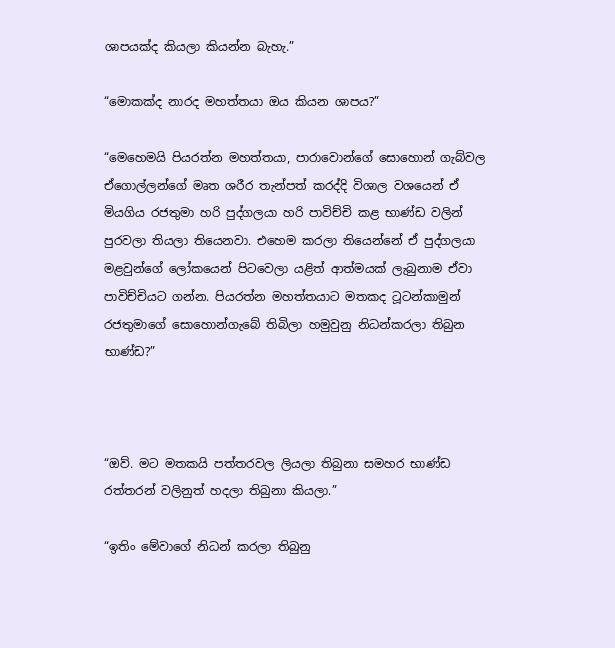ශාපයක්ද කියලා කියන්න බැහැ.”

“මොකක්ද නාරද මහත්තයා ඔය කියන ශාපය?”

“මෙහෙමයි පියරත්න මහත්තයා, පාරාවොන්ගේ සොහොන් ගැබ්වල ඒගොල්ලන්ගේ මෘත ශරීර තැන්පත් කරද්දි විශාල වශයෙන් ඒ මියගිය රජතුමා හරි පුද්ගලයා හරි පාවිච්චි කළ භාණ්ඩ වලින් පුරවලා තියලා තියෙනවා. එහෙම කරලා තියෙන්නේ ඒ පුද්ගලයා මළවුන්ගේ ලෝකයෙන් පිටවෙලා යළිත් ආත්මයක් ලැබුනාම ඒවා පාවිච්චියට ගන්න. පියරත්න මහත්තයාට මතකද ටූටන්කාමුන් රජතුමාගේ සොහොන්ගැබේ තිබිලා හමුවුනු නිධන්කරලා තිබුන භාණ්ඩ?”



“ඔව්. මට මතකයි පත්තරවල ලියලා තිබුනා සමහර භාණ්ඩ රත්තරන් වලිනුත් හදලා තිබුනා කියලා.”

“ඉතිං මේවාගේ නිධන් කරලා තිබුනු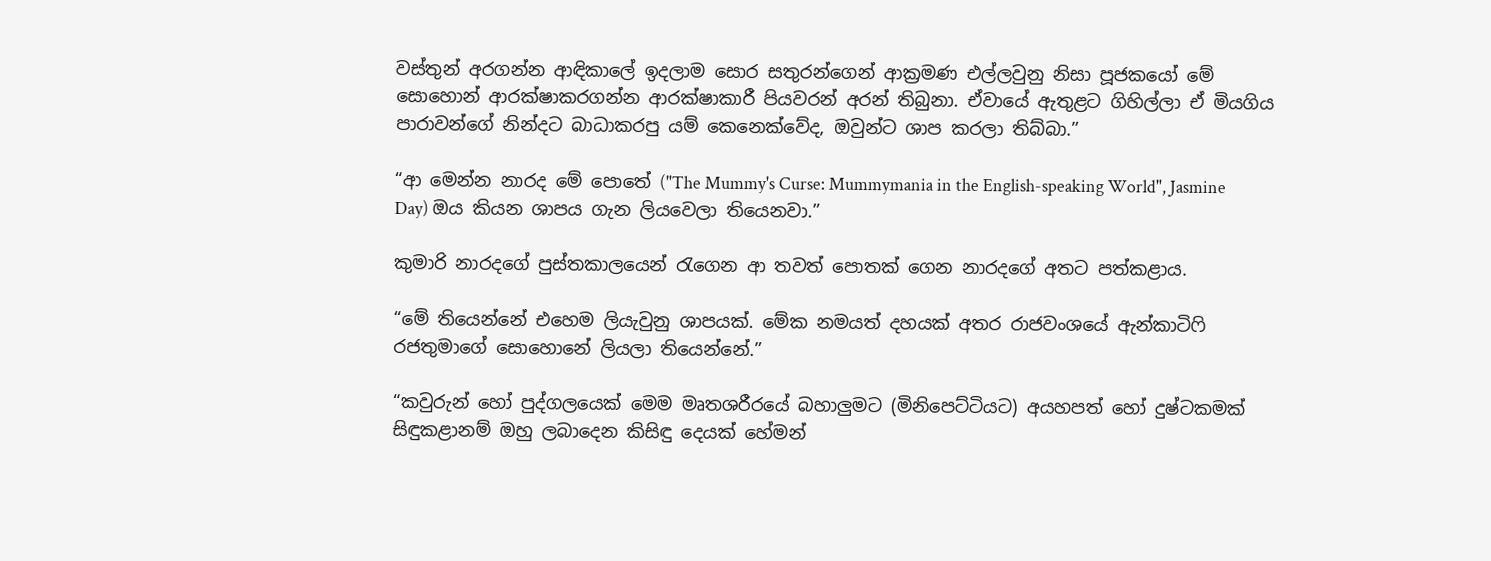වස්තුන් අරගන්න ආඳිකාලේ ඉදලාම සොර සතුරන්ගෙන් ආක්‍රමණ එල්ලවුනු නිසා පූජකයෝ මේ සොහොන් ආරක්ෂාකරගන්න ආරක්ෂාකාරී පියවරන් අරන් තිබුනා. ඒවායේ ඇතුළට ගිහිල්ලා ඒ මියගිය පාරාවන්ගේ නින්දට බාධාකරපු යම් කෙනෙක්වේද, ඔවුන්ට ශාප කරලා තිබ්බා.”

“ආ මෙන්න නාරද මේ පොතේ ("The Mummy's Curse: Mummymania in the English-speaking World", Jasmine Day) ඔය කියන ශාපය ගැන ලියවෙලා තියෙනවා.”

කුමාරි නාරදගේ පුස්තකාලයෙන් රැගෙන ආ තවත් පොතක් ගෙන නාරදගේ අතට පත්කළාය.

“මේ තියෙන්නේ එහෙම ලියැවුනු ශාපයක්. මේක නමයත් දහයක් අතර රාජවංශයේ ඇන්කාටිෆි රජතුමාගේ සොහොනේ ලියලා තියෙන්නේ.”

“කවුරුන් හෝ පුද්ගලයෙක් මෙම මෘතශරීරයේ බහාලුමට (මිනිපෙට්ටියට) අයහපත් හෝ දුෂ්ටකමක් සිඳුකළානම් ඔහු ලබාදෙන කිසිඳු දෙයක් හේමන්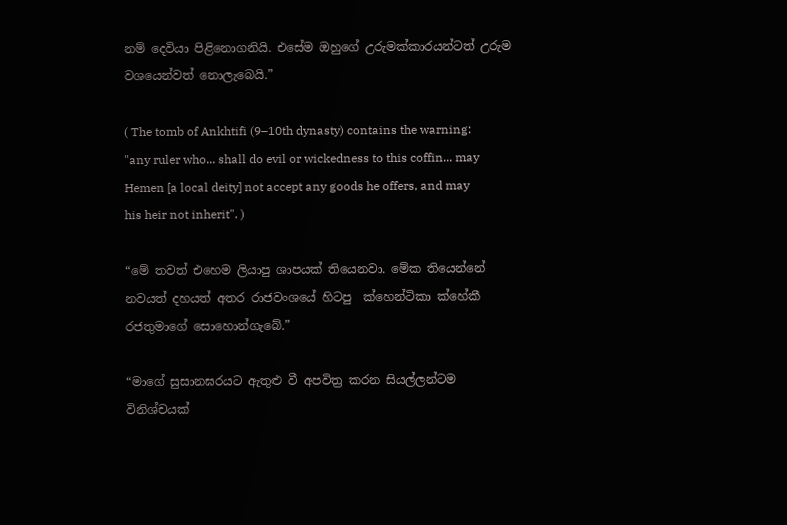නම් දෙවියා පිළිනොගනියි. එසේම ඔහුගේ උරුමක්කාරයන්ටත් උරුම වශයෙන්වත් නොලැබෙයි.”

( The tomb of Ankhtifi (9–10th dynasty) contains the warning: "any ruler who... shall do evil or wickedness to this coffin... may Hemen [a local deity] not accept any goods he offers, and may his heir not inherit". )

“මේ තවත් එහෙම ලියාපු ශාපයක් තියෙනවා. මේක තියෙන්නේ නවයත් දහයත් අතර රාජවංශයේ හිටපු  ක්හෙන්ටිකා ක්හේකී රජතුමාගේ සොහොන්ගැබේ.”

“මාගේ සුසානඝරයට ඇතුළු වී අපවිත්‍ර කරන සියල්ලන්ටම විනිශ්චයක්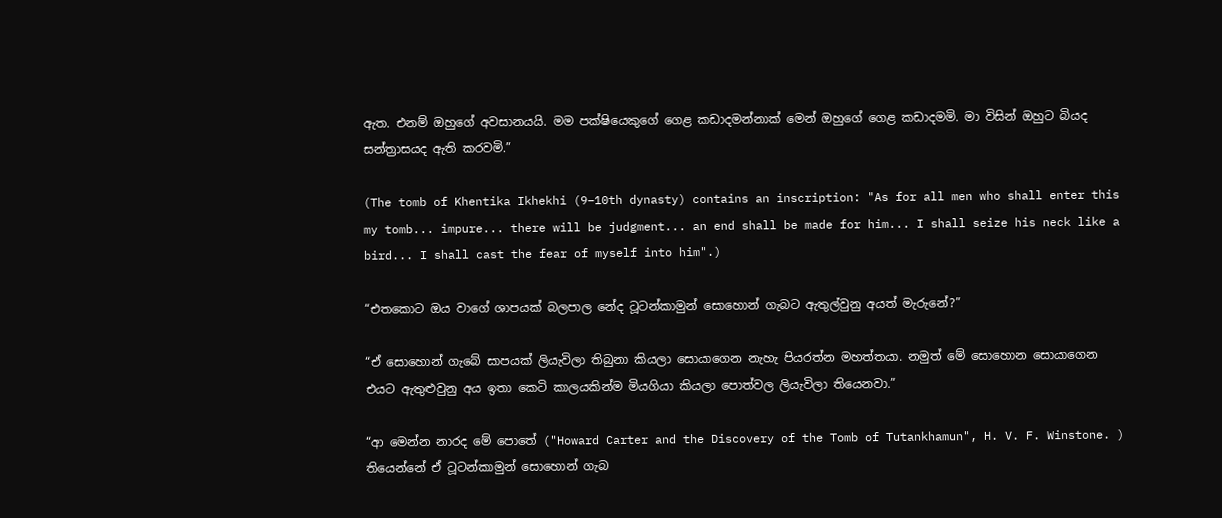ඇත. එනම් ඔහුගේ අවසානයයි. මම පක්ෂියෙකුගේ ගෙළ කඩාදමන්නාක් මෙන් ඔහුගේ ගෙළ කඩාදමමි. මා විසින් ඔහුට බියද සන්ත්‍රාසයද ඇති කරවමි.”

(The tomb of Khentika Ikhekhi (9–10th dynasty) contains an inscription: "As for all men who shall enter this my tomb... impure... there will be judgment... an end shall be made for him... I shall seize his neck like a bird... I shall cast the fear of myself into him".)

“එතකොට ඔය වාගේ ශාපයක් බලපාල නේද ටූටන්කාමුන් සොහොන් ගැබට ඇතුල්වුනු අයත් මැරුනේ?”

“ඒ සොහොන් ගැබේ සාපයක් ලියැවිලා තිබුනා කියලා සොයාගෙන නැහැ පියරත්න මහත්තයා. නමුත් මේ සොහොන සොයාගෙන එයට ඇතුළුවුනු අය ඉතා කෙටි කාලයකින්ම මියගියා කියලා පොත්වල ලියැවිලා තියෙනවා.”

“ආ මෙන්න නාරද මේ පොතේ ("Howard Carter and the Discovery of the Tomb of Tutankhamun", H. V. F. Winstone. )  තියෙන්නේ ඒ ටූටන්කාමුන් සොහොන් ගැබ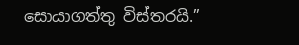සොයාගත්තු විස්තරයි.”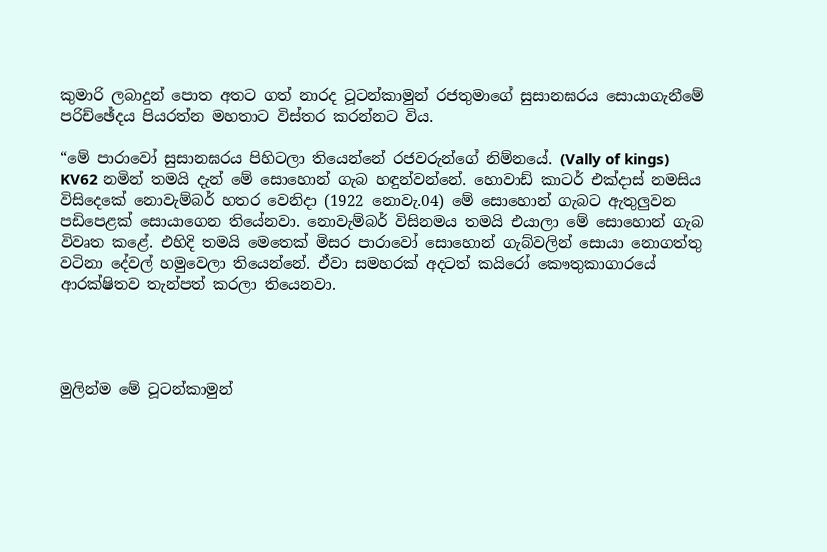කුමාරි ලබාදුන් පොත අතට ගත් නාරද ටූටන්කාමුන් රජතුමාගේ සුසානඝරය සොයාගැනීමේ පරිච්ඡේදය පියරත්න මහතාට විස්තර කරන්නට විය.

“මේ පාරාවෝ සුසානඝරය පිහිටලා තියෙන්නේ රජවරුන්ගේ නිම්නයේ. (Vally of kings)   KV62 නමින් තමයි දැන් මේ සොහොන් ගැබ හඳුන්වන්නේ. හොවාඩ් කාටර් එක්දාස් නමසිය විසිදෙකේ නොවැම්බර් හතර වෙනිදා (1922 නොවැ.04) මේ සොහොන් ගැබට ඇතුලුවන පඩිපෙළක් සොයාගෙන තියේනවා. නොවැම්බර් විසිනමය තමයි එයාලා මේ සොහොන් ගැබ විවෘත කළේ. එහිදි තමයි මෙතෙක් මිසර පාරාවෝ සොහොන් ගැබ්වලින් සොයා නොගත්තු වටිනා දේවල් හමුවෙලා තියෙන්නේ. ඒවා සමහරක් අදටත් කයිරෝ කෞතුකාගාරයේ ආරක්ෂිතව තැන්පත් කරලා තියෙනවා.




මුලින්ම මේ ටූටන්කාමුන්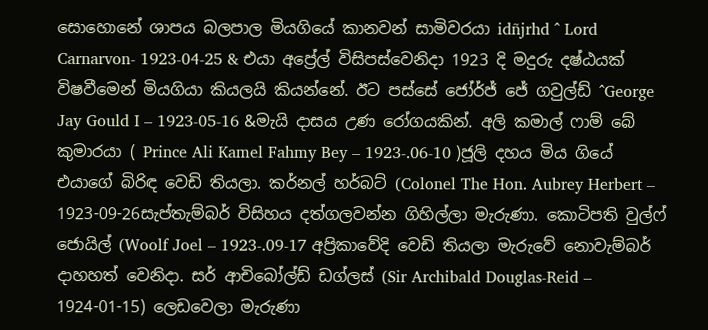සොහොනේ ශාපය බලපාල මියගියේ කානවන් සාමිවරයා idñjrhd ^ Lord Carnarvon- 1923-04-25 & එයා අප්‍රේල් විසිපස්වෙනිදා 1923 දි මදුරු දෂ්ඨයක් විෂවීමෙන් මියගියා කියලයි කියන්නේ. ඊට පස්සේ ජෝර්ජ් ජේ ගවුල්ඩ් ^George Jay Gould I – 1923-05-16 &මැයි දාසය උණ රෝගයකින්. අලි කමාල් ෆාම් බේ කුමාරයා ( Prince Ali Kamel Fahmy Bey – 1923-.06-10 )ජූලි දහය මිය ගියේ එයාගේ බිරිඳ වෙඩි තියලා. කර්නල් හර්බට් (Colonel The Hon. Aubrey Herbert – 1923-09-26සැප්තැම්බර් විසිහය දත්ගලවන්න ගිහිල්ලා මැරුණා. කොටිපති වුල්ෆ් ජොයිල් (Woolf Joel – 1923-.09-17 අප්‍රිකාවේදි වෙඩි තියලා මැරුවේ නොවැම්බර් දාහහත් වෙනිදා. සර් ආචිබෝල්ඩ් ඩග්ලස් (Sir Archibald Douglas-Reid – 1924-01-15) ලෙඩවෙලා මැරුණා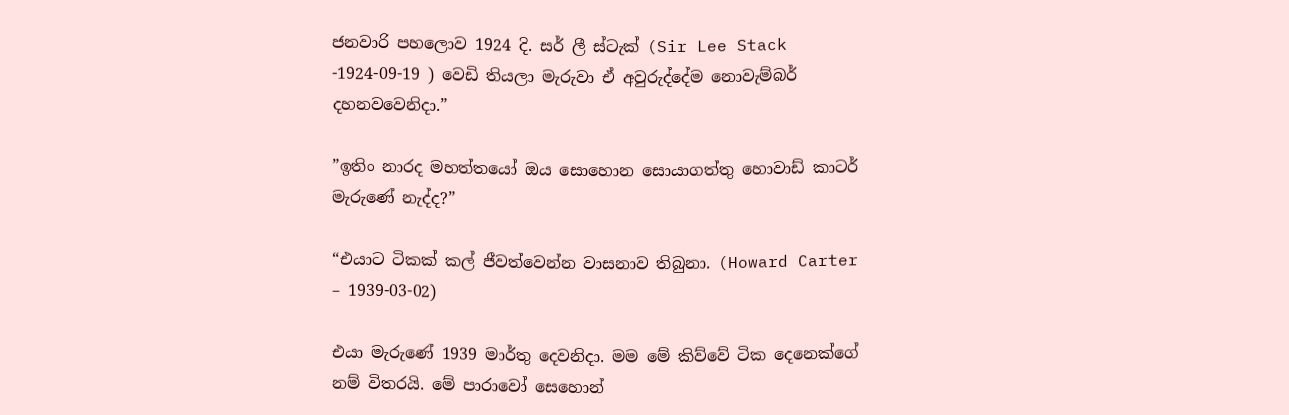ජනවාරි පහලොව 1924 දි. සර් ලී ස්ටැක් (Sir Lee Stack -1924-09-19 ) වෙඩි තියලා මැරුවා ඒ අවුරුද්දේම නොවැම්බර් දහනවවෙනිදා.”

”ඉතිං නාරද මහත්තයෝ ඔය සොහොන සොයාගත්තු හොවාඩ් කාටර් මැරුණේ නැද්ද?”

“එයාට ටිකක් කල් ජීවත්වෙන්න වාසනාව තිබුනා. (Howard Carter – 1939-03-02)

එයා මැරුණේ 1939 මාර්තු දෙවනිදා. මම මේ කිව්වේ ටික දෙනෙක්ගේ නම් විතරයි. මේ පාරාවෝ සෙහොන්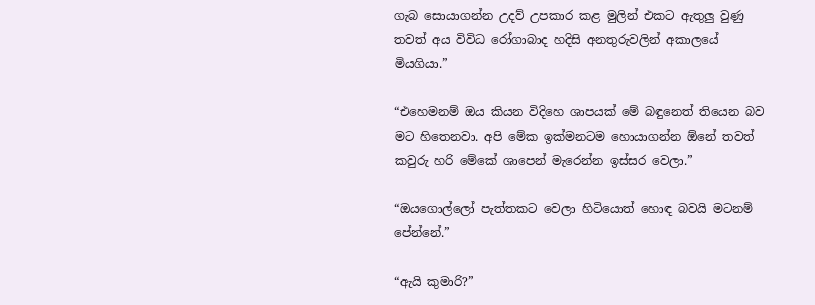ගැබ සොයාගන්න උදව් උපකාර කළ මුලින් එකට ඇතුලු වුණු තවත් අය විවිධ රෝගාබාද හදිසි අනතුරුවලින් අකාලයේ මියගියා.”

“එහෙමනම් ඔය කියන විදිහෙ ශාපයක් මේ බඳුනෙත් තියෙන බව මට හිතෙනවා. අපි මේක ඉක්මනටම හොයාගන්න ඕනේ තවත් කවුරු හරි මේකේ ශාපෙන් මැරෙන්න ඉස්සර වෙලා.”

“ඔයගොල්ලෝ පැත්තකට වෙලා හිටියොත් හොඳ බවයි මටනම් පේන්නේ.”

“ඇයි කුමාරි?”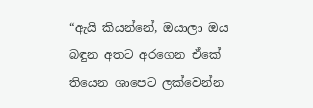“ඇයි කියන්නේ, ඔයාලා ඔය බඳුන අතට අරගෙන ඒකේ තියෙන ශාපෙට ලක්වෙන්න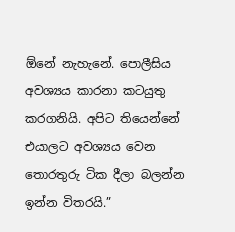ඕනේ නැහැනේ. පොලීසිය අවශ්‍යය කාරනා කටයුතු කරගනියි. අපිට තියෙන්නේ එයාලට අවශ්‍යය වෙන තොරතුරු ටික දීලා බලන්න ඉන්න විතරයි.”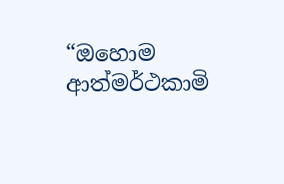“ඔහොම ආත්මර්ථකාමි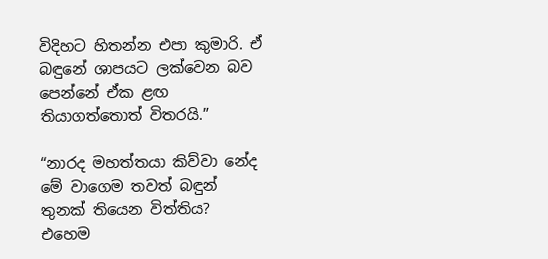විදිහට හිතන්න එපා කුමාරි. ඒ බඳුනේ ශාපයට ලක්වෙන බව පෙන්නේ ඒක ළඟ තියාගත්තොත් විතරයි.”

“නාරද මහත්තයා කිව්වා නේද මේ වාගෙම තවත් බඳුන් තුනක් තියෙන විත්තිය? එහෙම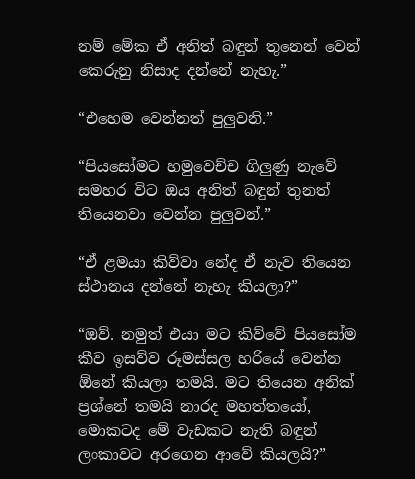නම් මේක ඒ අනිත් බඳුන් තුනෙන් වෙන් කෙරුනු නිසාද දන්නේ නැහැ.”

“එහෙම වෙන්නත් පුලුවනි.”

“පියසෝමට හමුවෙච්ච ගිලුණු නැවේ සමහර විට ඔය අනිත් බඳුන් තුනත් තියෙනවා වෙන්න පුලුවන්.”

“ඒ ළමයා කිව්වා නේද ඒ නැව තියෙන ස්ථානය දන්නේ නැහැ කියලා?”

“ඔව්. නමුත් එයා මට කිව්වේ පියසෝම කීව ඉසව්ව රූමස්සල හරියේ වෙන්න ඕනේ කියලා තමයි. මට තියෙන අනික් ප්‍රශ්නේ තමයි නාරද මහත්තයෝ, මොකටද මේ වැඩකට නැති බඳුන් ලංකාවට අරගෙන ආවේ කියලයි?”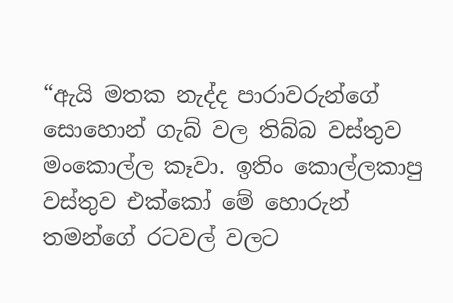“ඇයි මතක නැද්ද පාරාවරුන්ගේ සොහොන් ගැබ් වල තිබ්බ වස්තුව මංකොල්ල කෑවා. ඉතිං කොල්ලකාපු වස්තුව එක්කෝ මේ හොරුන් තමන්ගේ රටවල් වලට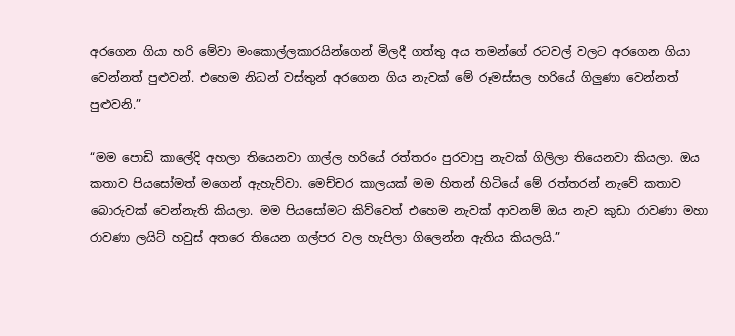අරගෙන ගියා හරි මේවා මංකොල්ලකාරයින්ගෙන් මිලදී ගත්තු අය තමන්ගේ රටවල් වලට අරගෙන ගියා වෙන්නත් පුළුවන්. එහෙම නිධන් වස්තුන් අරගෙන ගිය නැවක් මේ රූමස්සල හරියේ ගිලුණා වෙන්නත් පුළුවනි.”

“මම පොඩි කාලේදි අහලා තියෙනවා ගාල්ල හරියේ රත්තරං පුරවාපු නැවක් ගිලිලා තියෙනවා කියලා. ඔය කතාව පියසෝමත් මගෙන් ඇහැව්වා. මෙච්චර කාලයක් මම හිතන් හිටියේ මේ රත්තරන් නැවේ කතාව බොරුවක් වෙන්නැති කියලා. මම පියසෝමට කිව්වෙත් එහෙම නැවක් ආවනම් ඔය නැව කුඩා රාවණා මහා රාවණා ලයිට් හවුස් අතරෙ තියෙන ගල්පර වල හැපිලා ගිලෙන්න ඇතිය කියලයි.”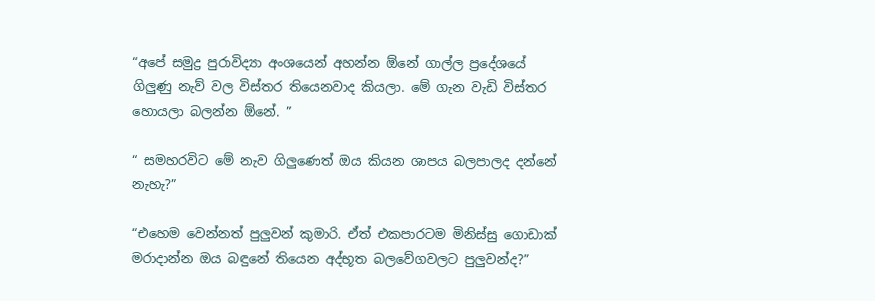“අපේ සමුද්‍ර පුරාවිද්‍යා අංශයෙන් අහන්න ඕනේ ගාල්ල ප්‍රදේශයේ ගිලුණු නැව් වල විස්තර තියෙනවාද කියලා. මේ ගැන වැඩි විස්තර හොයලා බලන්න ඕනේ. ”

“ සමහරවිට මේ නැව ගිලුණෙත් ඔය කියන ශාපය බලපාලද දන්නේ නැහැ?”

“එහෙම වෙන්නත් පුලුවන් කුමාරි. ඒත් එකපාරටම මිනිස්සු ගොඩාක් මරාදාන්න ඔය බඳුනේ තියෙන අද්භූත බලවේගවලට පුලුවන්ද?”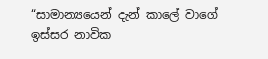“සාමාන්‍යයෙන් දැන් කාලේ වාගේ ඉස්සර නාවික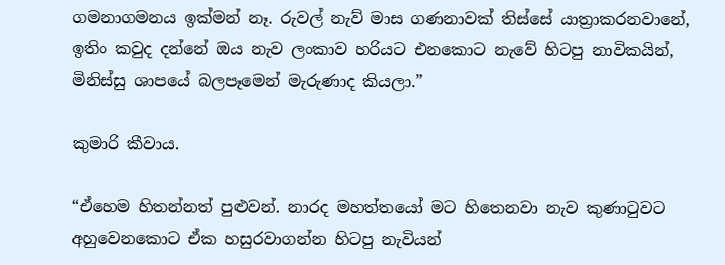ගමනාගමනය ඉක්මන් නෑ. රුවල් නැව් මාස ගණනාවක් තිස්සේ යාත්‍රාකරනවානේ, ඉතිං කවුද දන්නේ ඔය නැව ලංකාව හරියට එනකොට නැවේ හිටපු නාවිකයින්, මිනිස්සු ශාපයේ බලපෑමෙන් මැරුණාද කියලා.”

කුමාරි කීවාය.

“ඒහෙම හිතන්නත් පුළුවන්. නාරද මහත්තයෝ මට හිතෙනවා නැව කුණාටුවට අහුවෙනකොට ඒක හසුරවාගන්න හිටපු නැවියන්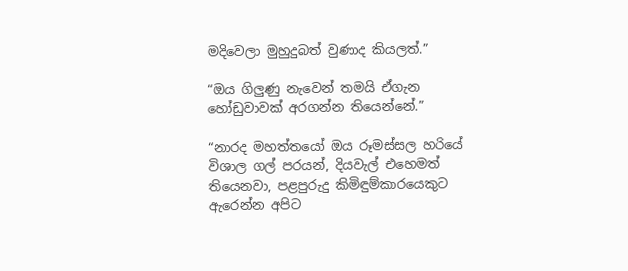මදිවෙලා මුහුදුබත් වුණාද කියලත්.”

“ඔය ගිලුණු නැවෙන් තමයි ඒගැන හෝඩුවාවක් අරගන්න තියෙන්නේ.”

“නාරද මහත්තයෝ ඔය රූමස්සල හරියේ විශාල ගල් පරයන්, දියවැල් එහෙමත් තියෙනවා, පළපුරුදු කිමිඳුම්කාරයෙකුට ඇරෙන්න අපිට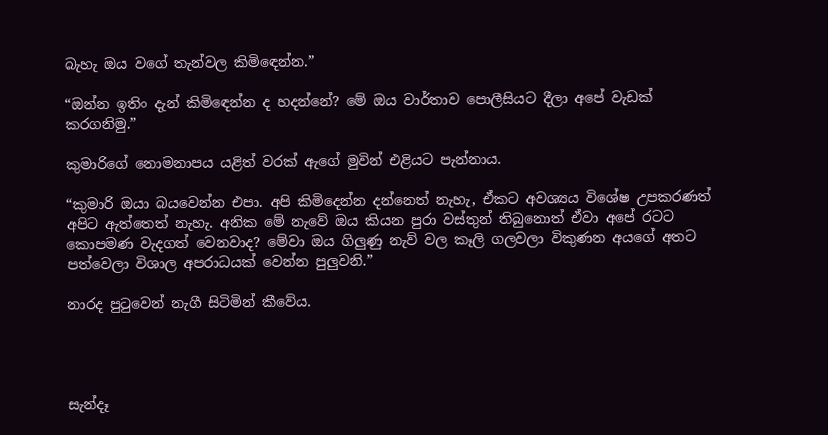බැහැ ඔය වගේ තැන්වල කිමිඳෙන්න.”

“ඔන්න ඉතිං දැන් කිමිඳෙන්න ද හදන්නේ? මේ ඔය වාර්තාව පොලීසියට දීලා අපේ වැඩක් කරගනිමු.”

කුමාරිගේ නොමනාපය යළිත් වරක් ඇගේ මුවින් එළියට පැන්නාය.

“කුමාරි ඔයා බයවෙන්න එපා. අපි කිමිදෙන්න දන්නෙත් නැහැ, ඒකට අවශ්‍යය විශේෂ උපකරණත් අපිට ඇත්තෙත් නැහැ. අනික මේ නැවේ ඔය කියන පුරා වස්තුන් තිබුනොත් ඒවා අපේ රටට කොපමණ වැදගත් වෙනවාද? මේවා ඔය ගිලුණු නැව් වල කෑලි ගලවලා විකුණන අයගේ අතට පත්වෙලා විශාල අපරාධයක් වෙන්න පුලුවනි.”

නාරද පුටුවෙන් නැගී සිටිමින් කීවේය.




සැන්දෑ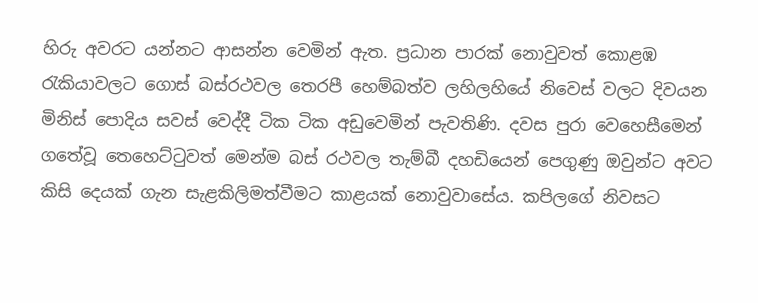හිරු අවරට යන්නට ආසන්න වෙමින් ඇත. ප්‍රධාන පාරක් නොවුවත් කොළඹ රැකියාවලට ගොස් බස්රථවල තෙරපී හෙම්බත්ව ලහිලහියේ නිවෙස් වලට දිවයන මිනිස් පොදිය සවස් වෙද්දී ටික ටික අඩුවෙමින් පැවතිණි. දවස පුරා වෙහෙසීමෙන් ගතේවූ තෙහෙට්ටුවත් මෙන්ම බස් රථවල තැම්බී දහඩියෙන් පෙගුණු ඔවුන්ට අවට කිසි දෙයක් ගැන සැළකිලිමත්වීමට කාළයක් නොවුවාසේය. කපිලගේ නිවසට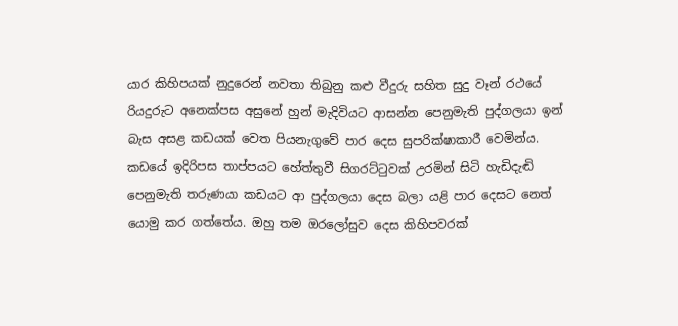යාර කිහිපයක් නුදුරෙන් නවතා තිබුනු කළු වීදුරු සහිත සුදු වෑන් රථයේ රියදුරුට අනෙක්පස අසුනේ හුන් මැදිවියට ආසන්න පෙනුමැති පුද්ගලයා ඉන් බැස අසළ කඩයක් වෙත පියනැගුවේ පාර දෙස සුපරික්ෂාකාරී වෙමින්ය. කඩයේ ඉදිරිපස තාප්පයට හේත්තුවී සිගරට්ටුවක් උරමින් සිටි හැඩිදැඬි පෙනුමැති තරුණයා කඩයට ආ පුද්ගලයා දෙස බලා යළි පාර දෙසට නෙත් යොමු කර ගත්තේය. ඔහු තම ඔරලෝසුව දෙස කිහිපවරක්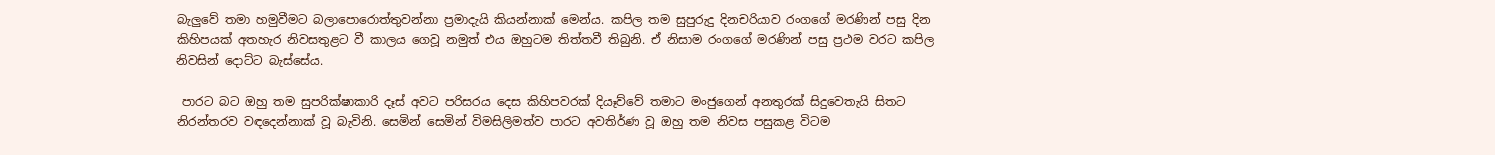බැලුවේ තමා හමුවීමට බලාපොරොත්තුවන්නා ප්‍රමාදැයි කියන්නාක් මෙන්ය. කපිල තම සුපුරුදු දිනචරියාව රංගගේ මරණින් පසු දින කිහිපයක් අතහැර නිවසතුළට වී කාලය ගෙවූ නමුත් එය ඔහුටම තිත්තවී තිබුනි. ඒ නිසාම රංගගේ මරණින් පසු ප්‍රථම වරට කපිල නිවසින් දොට්ට බැස්සේය.

 පාරට බට ඔහු තම සුපරික්ෂාකාරි දෑස් අවට පරිසරය දෙස කිහිපවරක් දියෑව්වේ තමාට මංජුගෙන් අනතුරක් සිදුවෙතැයි සිතට නිරන්තරව වඳදෙන්නාක් වූ බැවිනි. සෙමින් සෙමින් විමසිලිමත්ව පාරට අවතිර්ණ වූ ඔහු තම නිවස පසුකළ විටම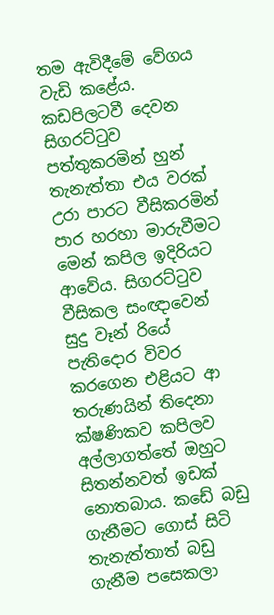තම ඇවිදීමේ වේගය වැඩි කළේය. කඩපිලටවී දෙවන සිගරට්ටුව පත්තුකරමින් හුන් තැනැත්තා එය වරක් උරා පාරට වීසිකරමින් පාර හරහා මාරුවීමට මෙන් කපිල ඉදිරියට ආවේය. සිගරට්ටුව වීසිකල සංඥාවෙන් සුදු වෑන් රියේ පැතිදොර විවර කරගෙන එළියට ආ තරුණයින් තිදෙනා ක්ෂණිකව කපිලව අල්ලාගත්තේ ඔහුට සිතන්නවත් ඉඩක් නොතබාය. කඩේ බඩු ගැනීමට ගොස් සිටි තැනැත්තාත් බඩු ගැනීම පසෙකලා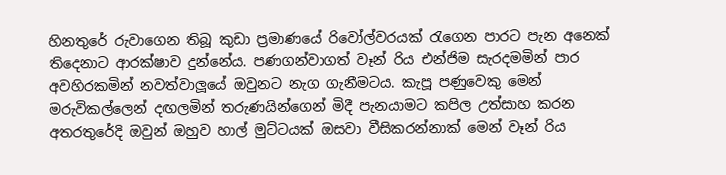හිනතුරේ රුවාගෙන තිබූ කුඩා ප්‍රමාණයේ රිවෝල්වරයක් රැගෙන පාරට පැන අනෙක් තිදෙනාට ආරක්ෂාව දුන්නේය. පණගන්වාගත් වෑන් රිය එන්ජිම සැරදමමින් පාර අවහිරකමින් නවත්වාලූයේ ඔවුනට නැග ගැනීමටය. කැපූ පණුවෙකු මෙන් මරුවිකල්ලෙන් දඟලමින් තරුණයින්ගෙන් මිදී පැනයාමට කපිල උත්සාහ කරන අතරතුරේදි ඔවුන් ඔහුව හාල් මුට්ටයක් ඔසවා වීසිකරන්නාක් මෙන් වෑන් රිය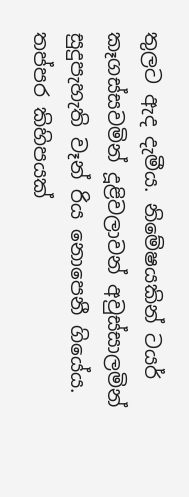තුලට ඇද දැමීය. නිමේෂයකින් ටයර් කෑගස්සවමින් දූළිවලාවන් අවුස්සාලමින් සුදුපැහැති වෑන් රිය නොපෙනී ගියේය. තප්පර කිහිපයක්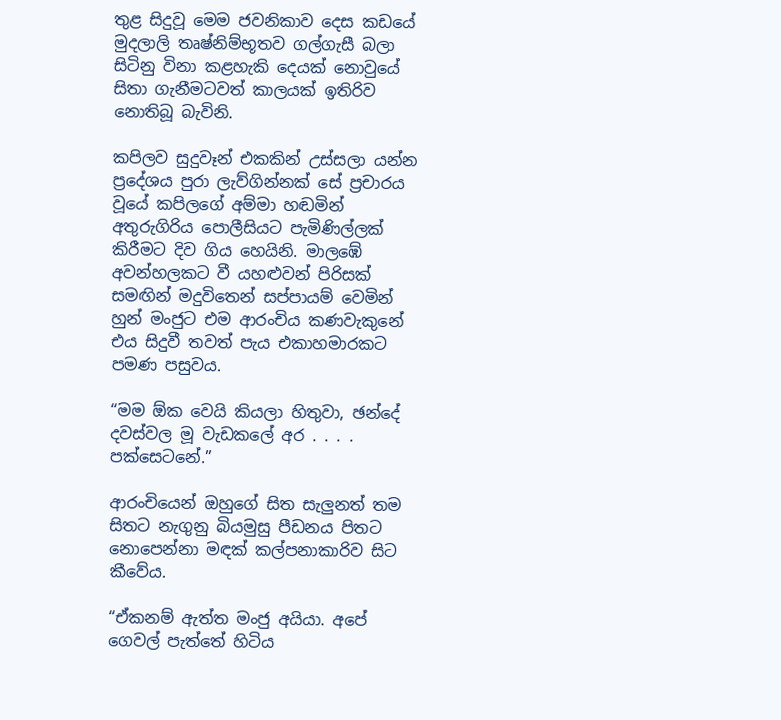තුළ සිදුවූ මෙම ජවනිකාව දෙස කඩයේ මුදලාලි තෘෂ්නිම්භූතව ගල්ගැසී බලා සිටිනු විනා කළහැකි දෙයක් නොවුයේ සිතා ගැනීමටවත් කාලයක් ඉතිරිව නොතිබූ බැවිනි.

කපිලව සුදුවෑන් එකකින් උස්සලා යන්න ප්‍රදේශය පුරා ලැව්ගින්නක් සේ ප්‍රචාරය වූයේ කපිලගේ අම්මා හඬමින් අතුරුගිරිය පොලීසියට පැමිණිල්ලක් කිරීමට දිව ගිය හෙයිනි. මාලඹේ අවන්හලකට වී යහළුවන් පිරිසක් සමඟින් මදුවිතෙන් සප්පායම් වෙමින් හුන් මංජුට එම ආරංචිය කණවැකුනේ  එය සිදුවී තවත් පැය එකාහමාරකට පමණ පසුවය.

“මම ඕක වෙයි කියලා හිතුවා, ඡන්දේ දවස්වල මූ වැඩකලේ අර . . . . පක්සෙටනේ.”

ආරංචියෙන් ඔහුගේ සිත සැලුනත් තම සිතට නැගුනු බියමුසු පීඩනය පිතට නොපෙන්නා මඳක් කල්පනාකාරිව සිට කීවේය.

“ඒකනම් ඇත්ත මංජු අයියා. අපේ ගෙවල් පැත්තේ හිටිය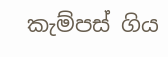කැම්පස් ගිය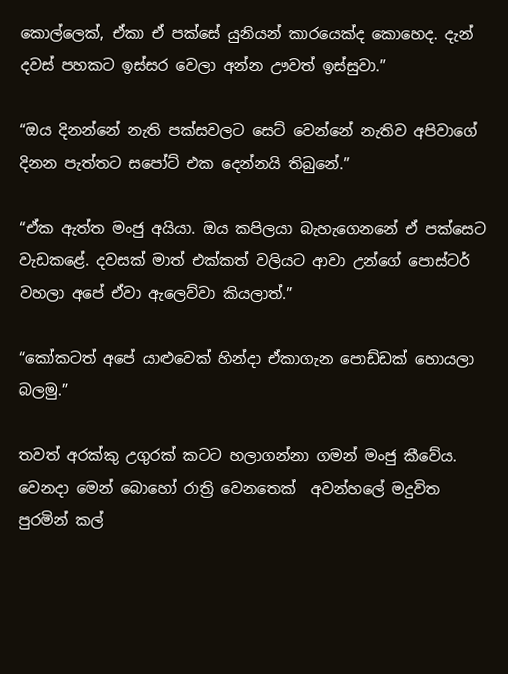කොල්ලෙක්, ඒකා ඒ පක්සේ යුනියන් කාරයෙක්ද කොහෙද. දැන් දවස් පහකට ඉස්සර වෙලා අන්න ඌවත් ඉස්සුවා.”

“ඔය දිනන්නේ නැති පක්සවලට සෙට් වෙන්නේ නැතිව අපිවාගේ දිනන පැත්තට සපෝට් එක දෙන්නයි තිබුනේ.”

“ඒක ඇත්ත මංජු අයියා. ඔය කපිලයා බැහැගෙනනේ ඒ පක්සෙට වැඩකළේ. දවසක් මාත් එක්කත් වලියට ආවා උන්ගේ පොස්ටර් වහලා අපේ ඒවා ඇලෙව්වා කියලාත්.”

“කෝකටත් අපේ යාළුවෙක් හින්දා ඒකාගැන පොඩ්ඩක් හොයලා බලමු.”

තවත් අරක්කු උගුරක් කටට හලාගන්නා ගමන් මංජු කීවේය. වෙනදා මෙන් බොහෝ රාත්‍රි වෙනතෙක්  අවන්හලේ මදුවිත පුරමින් කල්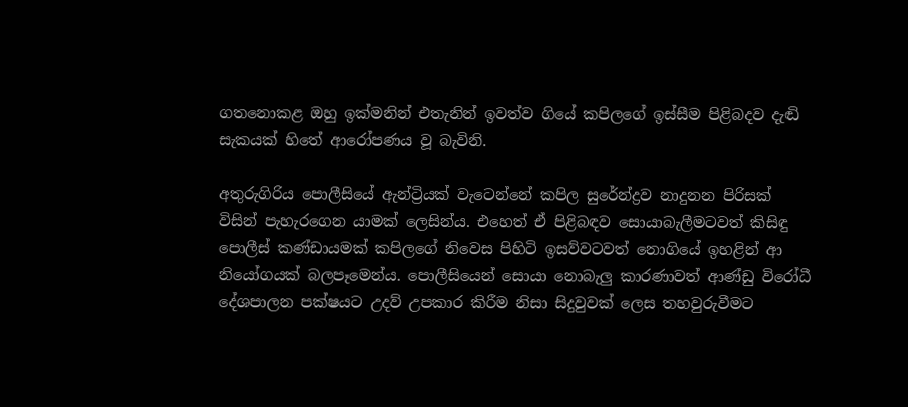ගතනොකළ ඔහු ඉක්මනින් එතැනින් ඉවත්ව ගියේ කපිලගේ ඉස්සීම පිළිබදව දැඬි සැකයක් හිතේ ආරෝපණය වූ බැවිනි.

අතුරුගිරිය පොලීසියේ ඇන්ට්‍රියක් වැටෙන්නේ කපිල සුරේන්ද්‍රව නාදුනන පිරිසක් විසින් පැහැරගෙන යාමක් ලෙසින්ය. එහෙත් ඒ පිළිබඳව සොයාබැලීමටවත් කිසිඳු පොලීස් කණ්ඩායමක් කපිලගේ නිවෙස පිහිටි ඉසව්වටවත් නොගියේ ඉහළින් ආ නියෝගයක් බලපෑමෙන්ය. පොලීසියෙන් සොයා නොබැලු කාරණාවත් ආණ්ඩු විරෝධී දේශපාලන පක්ෂයට උදව් උපකාර කිරීම නිසා සිදුවුවක් ලෙස තහවුරුවීමට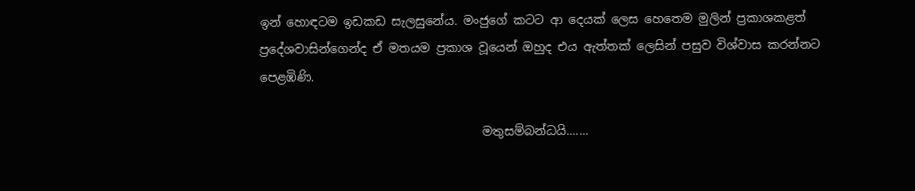ඉන් හොඳටම ඉඩකඩ සැලසුනේය. මංජුගේ කටට ආ දෙයක් ලෙස හෙතෙම මුලින් ප්‍රකාශකළත් ප්‍රදේශවාසින්ගෙන්ද ඒ මතයම ප්‍රකාශ වූයෙන් ඔහුද එය ඇත්තක් ලෙසින් පසුව විශ්වාස කරන්නට පෙළඹිණි.

                                     මතුසම්බන්ධයි.......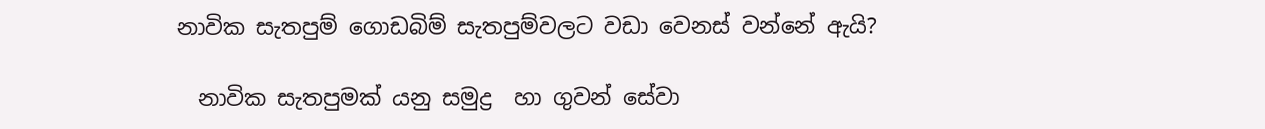නාවික සැතපුම් ගොඩබිම් සැතපුම්වලට වඩා වෙනස් වන්නේ ඇයි?

  නාවික සැතපුමක් යනු සමුද්‍ර  හා ගුවන් සේවා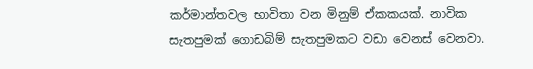කර්මාන්තවල භාවිතා වන මිනුම් ඒකකයක්. නාවික සැතපුමක් ගොඩබිම් සැතපුමකට වඩා වෙනස් වෙනවා.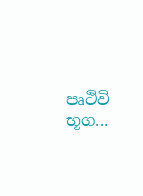පෘථිවි භූග...